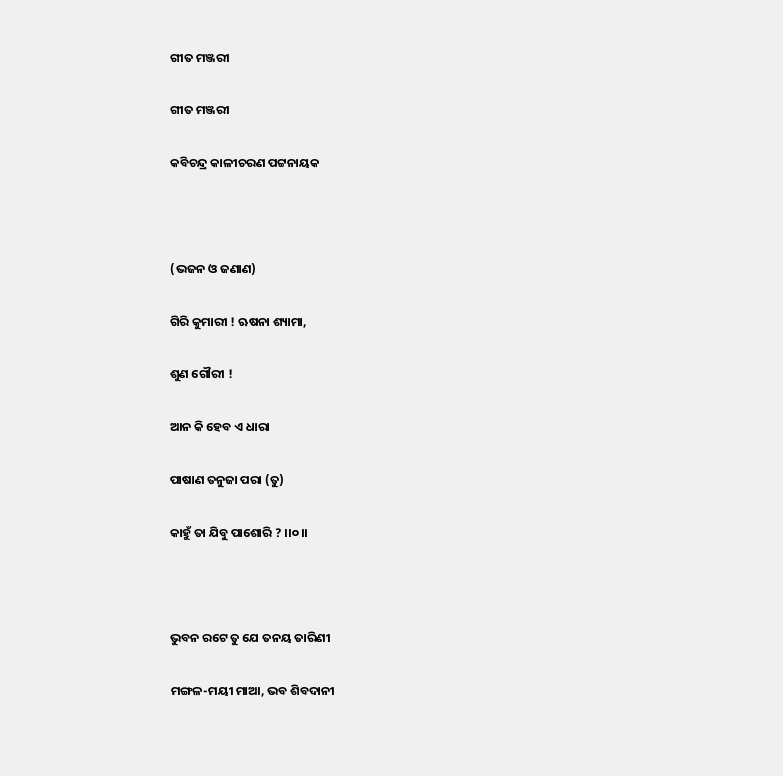ଗୀତ ମଞ୍ଜରୀ

ଗୀତ ମଞ୍ଜରୀ

କବିଚନ୍ଦ୍ର କାଳୀଚରଣ ପଟ୍ଟନାୟକ



(ଭଜନ ଓ ଜଣାଣ)

ଗିରି କୁମାରୀ ! ଋଷନା ଶ୍ୟାମା,

ଶୁଣ ଗୌରୀ !

ଆନ କି ହେବ ଏ ଧାରା

ପାଷାଣ ତନୁଜା ପରା (ତୁ)

କାହୁଁ ତା ଯିବୁ ପାଶୋରି ? ।।୦।।



ଭୁବନ ରଟେ ତୁ ଯେ ତନୟ ତାରିଣୀ

ମଙ୍ଗଳ-ମୟୀ ମାଆ, ଭବ ଶିବଦାନୀ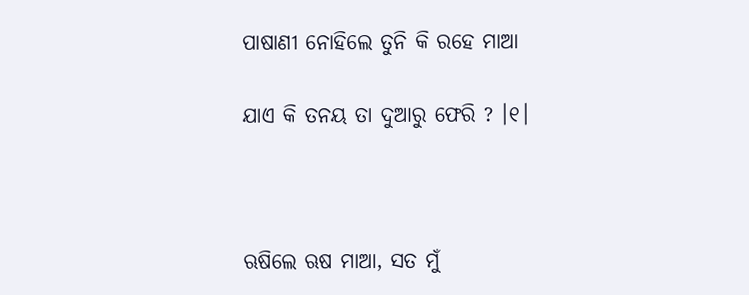ପାଷାଣୀ ନୋହିଲେ ତୁନି କି ରହେ ମାଆ

ଯାଏ କି ତନୟ ତା ଦୁଆରୁ ଫେରି ? ।୧।



ଋଷିଲେ ଋଷ ମାଆ, ସତ ମୁଁ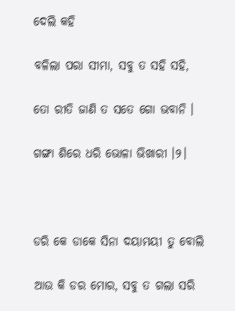ଦେଲି କହି

ବଳିଲା ପରା ସୀମା, ସବୁ ତ ସହି ସହି,

ତୋ ରୀତି ଜାଣି ତ ସତେ ଗୋ ଭବାନି ।

ଗଙ୍ଗା ଶିରେ ଧରି ଭୋଳା ଭିଖାରୀ ।୨।



ଡରି କେ ଡାକେ ସିନା ଦୟାମୟୀ ତୁ ବୋଲି

ଆଉ କି ଡର ମୋର, ସବୁ ତ ଗଲା ସରି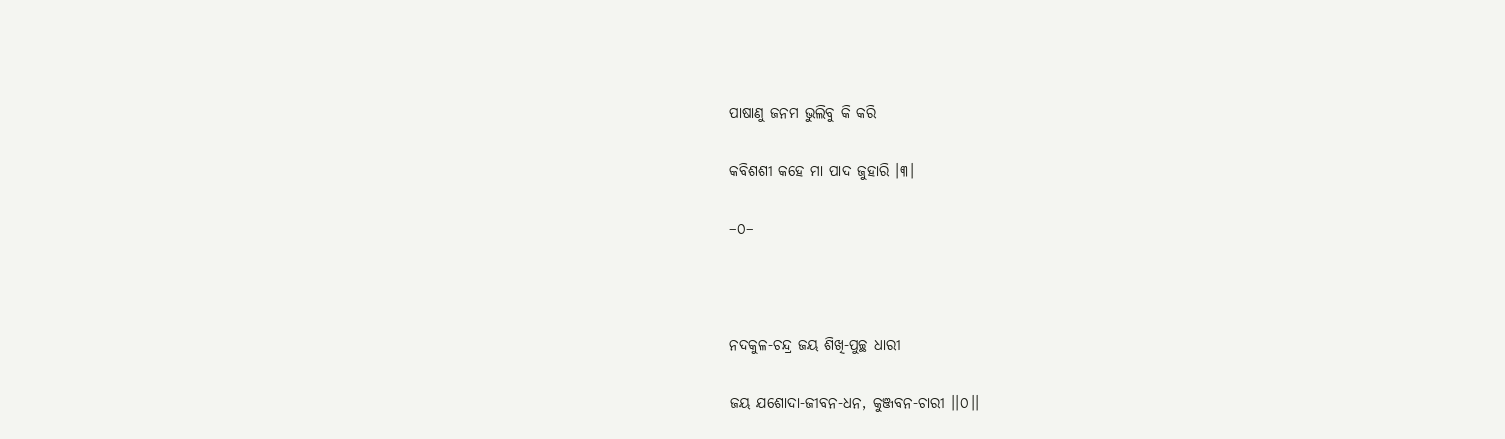ପାଷାଣୁ ଜନମ ଭୁଲିବୁ କି କରି

କବିଶଶୀ କହେ ମା ପାଦ ଜୁହାରି ।୩।

–୦–



ନଦକୁଳ-ଚନ୍ଦ୍ର ଜୟ ଶିଖି-ପୁଚ୍ଛ ଧାରୀ

ଜୟ ଯଶୋଦା-ଜୀବନ-ଧନ, କୁଞ୍ଜବନ-ଚାରୀ ।।୦।।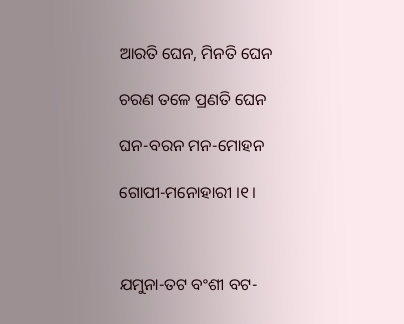ଆରତି ଘେନ, ମିନତି ଘେନ

ଚରଣ ତଳେ ପ୍ରଣତି ଘେନ

ଘନ-ବରନ ମନ-ମୋହନ

ଗୋପୀ-ମନୋହାରୀ ।୧।



ଯମୁନା-ତଟ ବଂଶୀ ବଟ-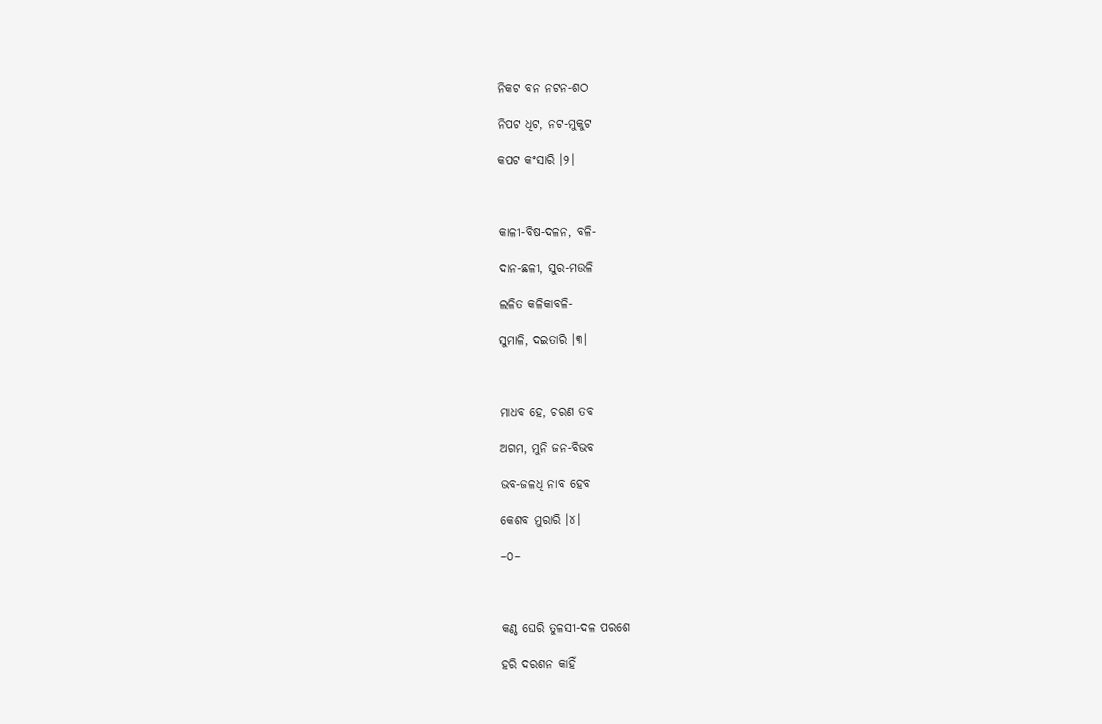ନିକଟ ବନ ନଟନ-ଶଠ

ନିପଟ ଧିଟ, ନଟ-ମୁକୁଟ

କପଟ କଂସାରି ।୨।



କାଳୀ-ବିଷ-ଦଳନ, ବଳି-

ଦାନ-ଛଳୀ, ସୁର-ମଉଳି

ଲଳିତ କଳିକାବଳି-

ସୁମାଳି, ଦଇତାରି ।୩।



ମାଧବ ହେ, ଚରଣ ତବ

ଅଗମ, ମୁନି ଜନ-ବିଭବ

ଭବ-ଜଳଧି ନାବ ହେବ

କେଶବ ମୁରାରି ।୪।

–୦–



କଣ୍ଠ ଘେରି ତୁଳସୀ-ଦଳ ପରଶେ

ହରି ଦରଶନ କାହିଁ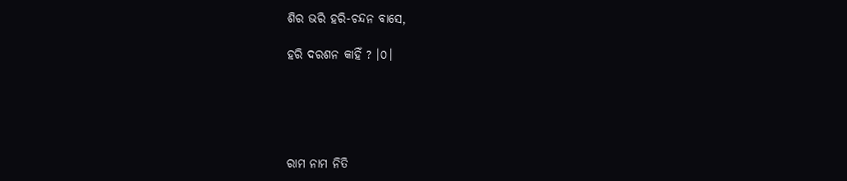ଶିର ଭରି ହରି-ଚନ୍ଦନ ବାସେ,

ହରି ଦରଶନ କାହିଁ ? ।୦।





ରାମ ନାମ ନିତି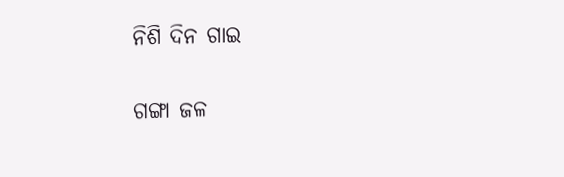ନିଶି ଦିନ ଗାଇ

ଗଙ୍ଗା ଜଳ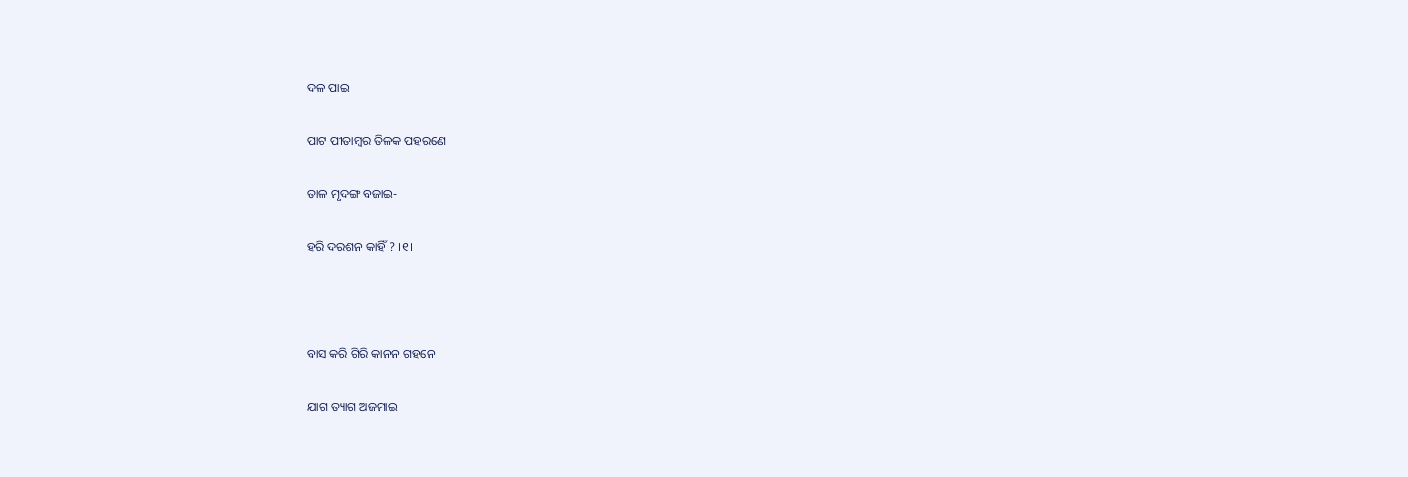ଦଳ ପାଇ

ପାଟ ପୀତାମ୍ବର ତିଳକ ପହରଣେ

ତାଳ ମୃଦଙ୍ଗ ବଜାଇ-

ହରି ଦରଶନ କାହିଁ ? ।୧।



ବାସ କରି ଗିରି କାନନ ଗହନେ

ଯାଗ ତ୍ୟାଗ ଅଜମାଇ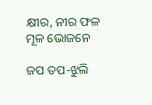କ୍ଷୀର, ନୀର ଫଳ ମୂଳ ଭୋଜନେ

ଜପ ତପ-ଝୁଲି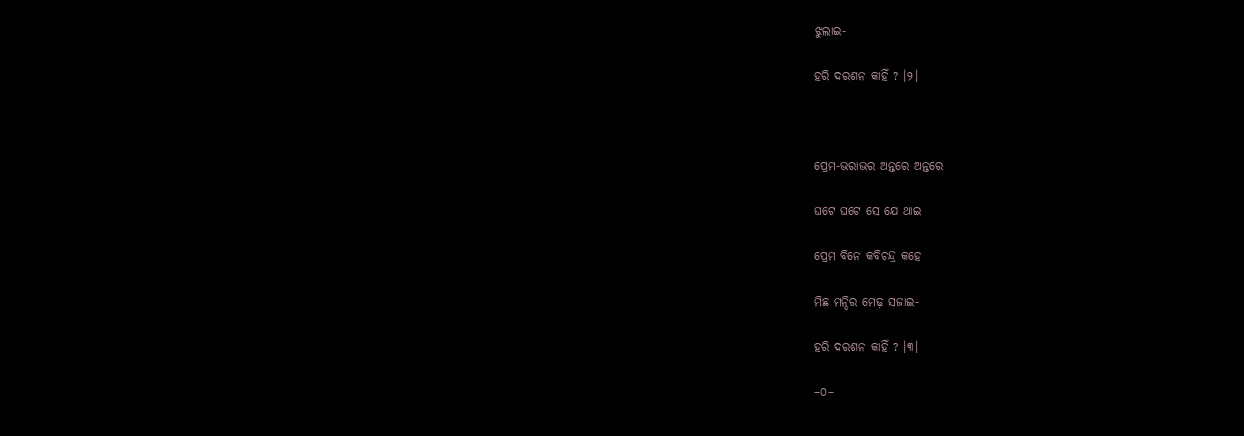ଝୁଲାଇ-

ହରି ଦରଶନ କାହିଁ ? ।୨।



ପ୍ରେମ-ଭରାଭର ଅନ୍ତରେ ଅନ୍ତରେ

ଘଟେ ଘଟେ ସେ ଯେ ଥାଇ

ପ୍ରେମ ବିନେ କବିଚନ୍ଦ୍ର କହେ

ମିଛ ମନ୍ଦିର ମେଢ଼ ସଜାଇ-

ହରି ଦରଶନ କାହିଁ ? ।୩।

–୦–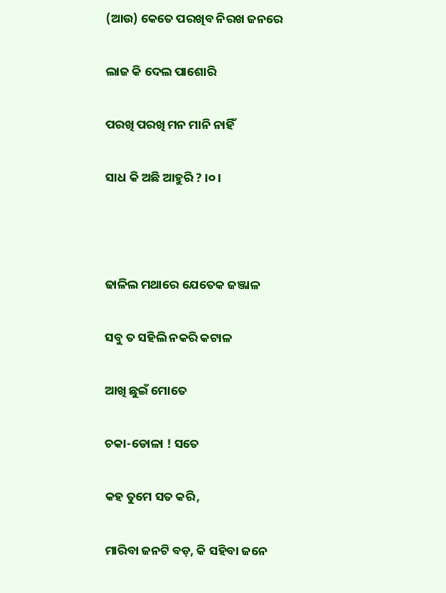(ଆଉ) କେତେ ପରଖିବ ନିରଖ ଜନରେ

ଲାଜ କି ଦେଲ ପାଶୋରି

ପରଖି ପରଖି ମନ ମାନି ନାହିଁ

ସାଧ କି ଅଛି ଆହୁରି ? ।୦।



ଢାଳିଲ ମଥାରେ ଯେତେକ ଜଞ୍ଜାଳ

ସବୁ ତ ସହିଲି ନକରି କଟାଳ

ଆଖି ଛୁଇଁ ମୋତେ

ଚକା-ଡୋଳା ! ସତେ

କହ ତୁମେ ସତ କରି,

ମାରିବା ଜନଟି ବଡ଼, କି ସହିବା ଜନେ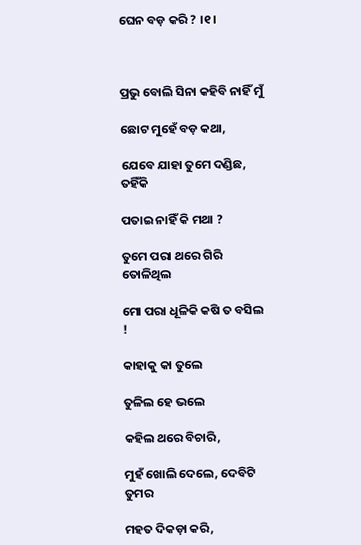ଘେନ ବଡ଼ କରି ? ।୧।



ପ୍ରଭୁ ବୋଲି ସିନା କହିବି ନାହିଁ ମୁଁ

ଛୋଟ ମୁହେଁ ବଡ଼ କଥା,

ଯେବେ ଯାହା ତୁମେ ଦଣ୍ଡିଛ, ତହିଁକି

ପତାଇ ନାହିଁ କି ମଥା ?

ତୁମେ ପରା ଥରେ ଗିରି ତୋଳିଥିଲ

ମୋ ପରା ଧୂଳିକି କଷି ତ ବସିଲ !

କାହାକୁ କା ତୁଲେ

ତୁଳିଲ ହେ ଭଲେ

କହିଲ ଥରେ ବିଚାରି,

ମୁହଁ ଖୋଲି ଦେଲେ, ଦେବିଟି ତୁମର

ମହତ ଦିକଡ଼ା କରି,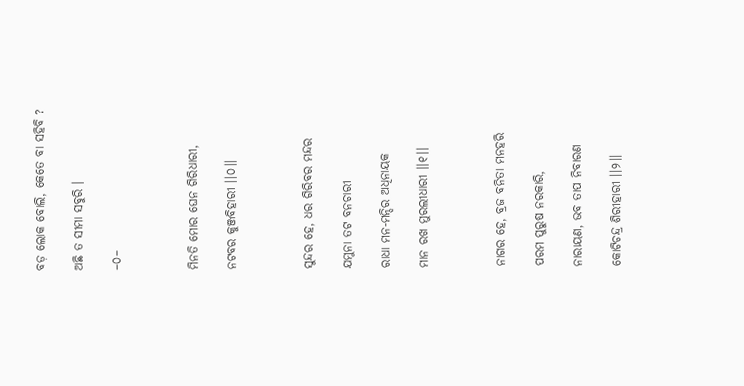ବଡ଼ ଲୋକ ବୋଲି, କେତେ ବା ସହିବି ?

ଅଛି ତ ସୀମା ସବୁରି ।

–୦–



ମିନତି ମୋର ଘେନ ଗିରିଧାରୀ,

ନଟବର କୁଞ୍ଜବିହାରୀ ।।୦।।



ସୁନ୍ଦର ହେ, ଧର ଗିରିବର ମନ୍ଦର

ଯମୁନା ତଟ ବନଚାରୀ

ରାଧା ମନ-ମନ୍ଦିର ଅଧିନାୟକ

ମାନ ରଖ ମୁରଲୀଧାରୀ ।।୧।।



ନାଗର ହେ, ବ୍ରଜ ବନିତା ମନହରି

ପରମ ପୁରୁଷ ନରକାରି,

ନାରାୟଣ, ଭବ ତାପ ନିବାରଣ

କୋଟିଚନ୍ଦ୍ର ଶିରୀହାରୀ ।।୨।।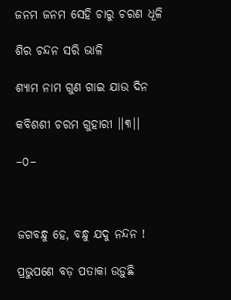ଜନମ ଜନମ ସେହି ଚାରୁ ଚରଣ ଧୂଳି

ଶିର ଚନ୍ଦନ ସରି ଭାଳି

ଶ୍ୟାମ ନାମ ଗୁଣ ଗାଇ ଯାଉ ଦିନ

କବିଶଶୀ ଚରମ ଗୁହାରୀ ।।୩।।

–୦–



ଜଗବନ୍ଧୁ ହେ, ବନ୍ଧୁ ଯଦୁ ନନ୍ଦନ !

ପ୍ରଭୁପଣେ ବଡ଼ ପତାକା ଉଡ଼ୁଛି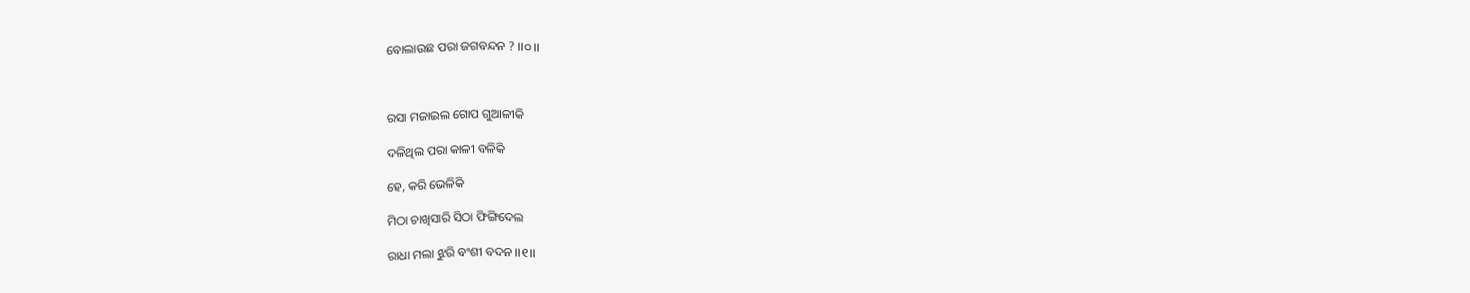ବୋଲାଉଛ ପରା ଜଗବନ୍ଦନ ? ।।୦।।



ରସା ମଜାଇଲ ଗୋପ ଗୁଆଳୀକି

ଦଳିଥିଲ ପରା କାଳୀ ବଳିକି

ହେ, କରି ଭେଳିକି

ମିଠା ଚାଖିସାରି ସିଠା ଫିଙ୍ଗିଦେଲ

ରାଧା ମଲା ଝୁରି ବଂଶୀ ବଦନ ।।୧।।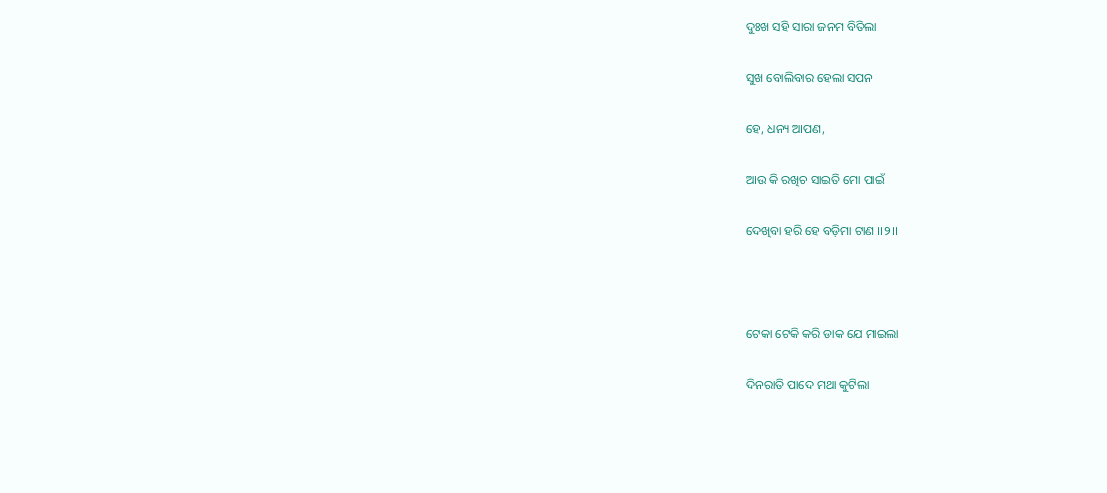ଦୁଃଖ ସହି ସାରା ଜନମ ବିତିଲା

ସୁଖ ବୋଲିବାର ହେଲା ସପନ

ହେ, ଧନ୍ୟ ଆପଣ,

ଆଉ କି ରଖିଚ ସାଇତି ମୋ ପାଇଁ

ଦେଖିବା ହରି ହେ ବଡ଼ିମା ଟାଣ ।।୨।।



ଟେକା ଟେକି କରି ଡାକ ଯେ ମାଇଲା

ଦିନରାତି ପାଦେ ମଥା କୁଟିଲା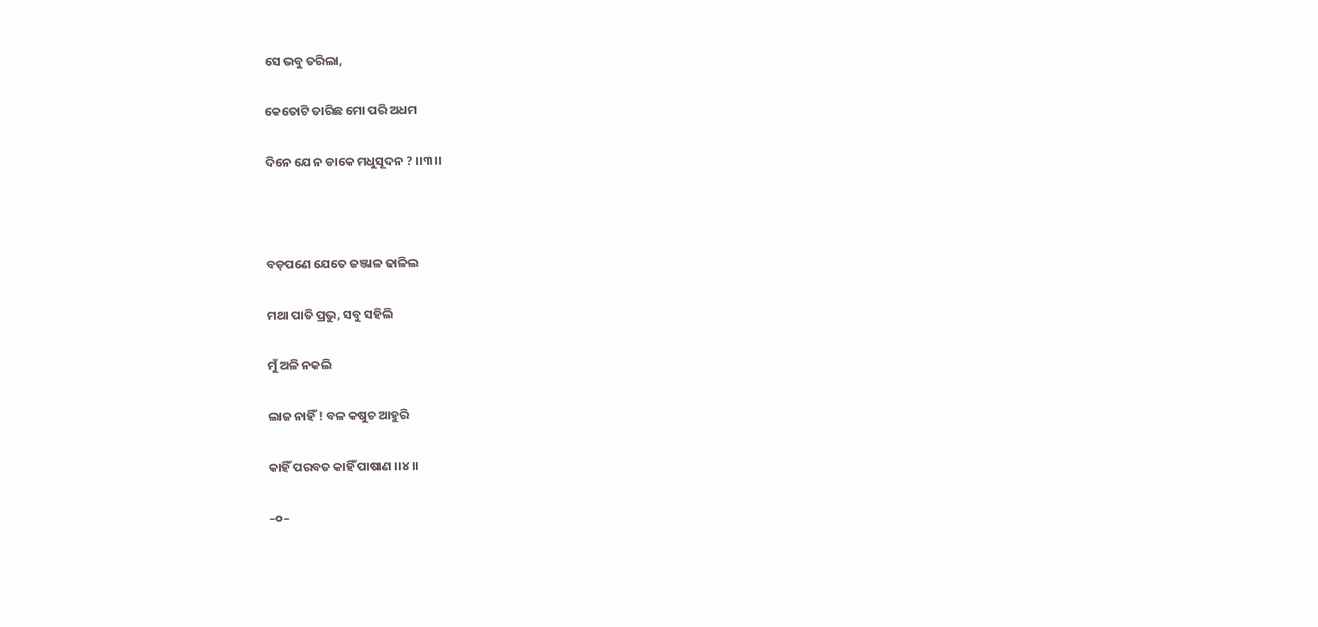ସେ ଭବୁ ତରିଲା,

କେତୋଟି ତାରିଛ ମୋ ପରି ଅଧମ

ଦିନେ ଯେ ନ ଡାକେ ମଧୁସୂଦନ ? ।।୩।।



ବଡ଼ପଣେ ଯେତେ ଜଞ୍ଜାଳ ଢାଳିଲ

ମଥା ପାତି ପ୍ରଭୁ, ସବୁ ସହିଲି

ମୁଁ ଅଳି ନକଲି

ଲାଜ ନାହିଁ ! ବଳ କଷୁଚ ଆହୁରି

କାହିଁ ପରବତ କାହିଁ ପାଷାଣ ।।୪।।

–୦–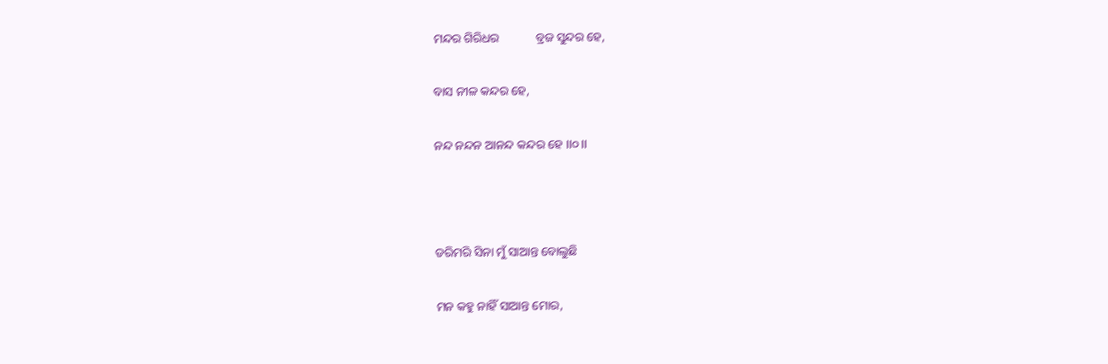ମନ୍ଦର ଗିରିଧର            ବ୍ରଜ ସୁନ୍ଦର ହେ,

ବାସ ନୀଳ କନ୍ଦର ହେ,

ନନ୍ଦ ନନ୍ଦନ ଆନନ୍ଦ କନ୍ଦର ହେ ।।୦।।



ଡରିମରି ସିନା ମୁଁ ସାଆନ୍ତ ବୋଲୁଛି

ମନ କହୁ ନାହିଁ ସାଆନ୍ତ ମୋର,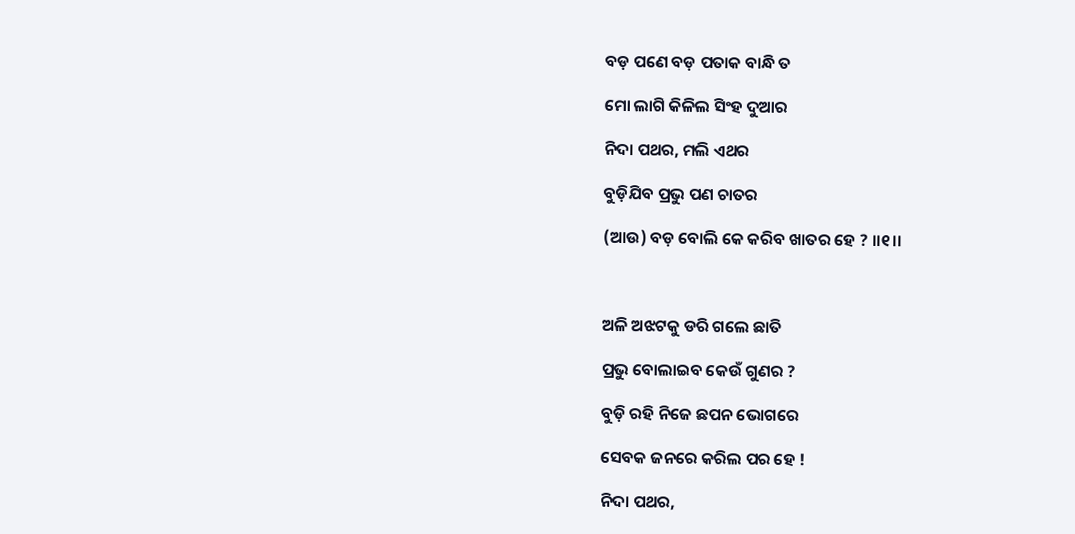ବଡ଼ ପଣେ ବଡ଼ ପତାକ ବାନ୍ଧି ତ

ମୋ ଲାଗି କିଳିଲ ସିଂହ ଦୁଆର

ନିଦା ପଥର, ମଲି ଏଥର

ବୁଡ଼ିଯିବ ପ୍ରଭୁ ପଣ ଚାତର

(ଆଉ) ବଡ଼ ବୋଲି କେ କରିବ ଖାତର ହେ ? ।।୧।।



ଅଳି ଅଝଟକୁ ଡରି ଗଲେ ଛାତି

ପ୍ରଭୁ ବୋଲାଇବ କେଉଁ ଗୁଣର ?

ବୁଡ଼ି ରହି ନିଜେ ଛପନ ଭୋଗରେ

ସେବକ ଜନରେ କରିଲ ପର ହେ !

ନିଦା ପଥର,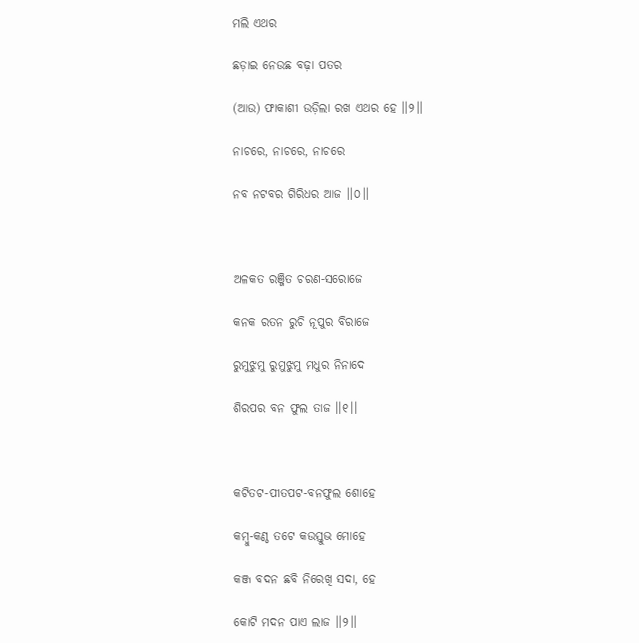ମଲି ଏଥର

ଛଡ଼ାଇ ନେଉଛ ବଢ଼ା ପତର

(ଆଉ) ଫାକାଶୀ ଉଡ଼ିଲା ରଖ ଏଥର ହେ ।।୨।।

ନାଚରେ, ନାଚରେ, ନାଚରେ

ନବ ନଟବର ଗିରିଧର ଆଜ ।।୦।।



ଅଳକତ ରଞ୍ଜିତ ଚରଣ-ସରୋଜେ

କନକ ରତନ ରୁଚି ନୂପୁର ବିରାଜେ

ରୁମୁଝୁମୁ ରୁମୁଝୁମୁ ମଧୁର ନିନାଦେ

ଶିରପର ବନ ଫୁଲ ତାଜ ।।୧।।



କଟିତଟ-ପୀତପଟ-ବନଫୁଲ ଶୋହେ

କମ୍ବୁ-କଣ୍ଠ ତଟେ କଉସ୍ତୁଭ ମୋହେ

କଞ୍ଜ ବଦନ ଛବି ନିରେଖି ସଦା, ହେ

କୋଟି ମଦନ ପାଏ ଲାଜ ।।୨।।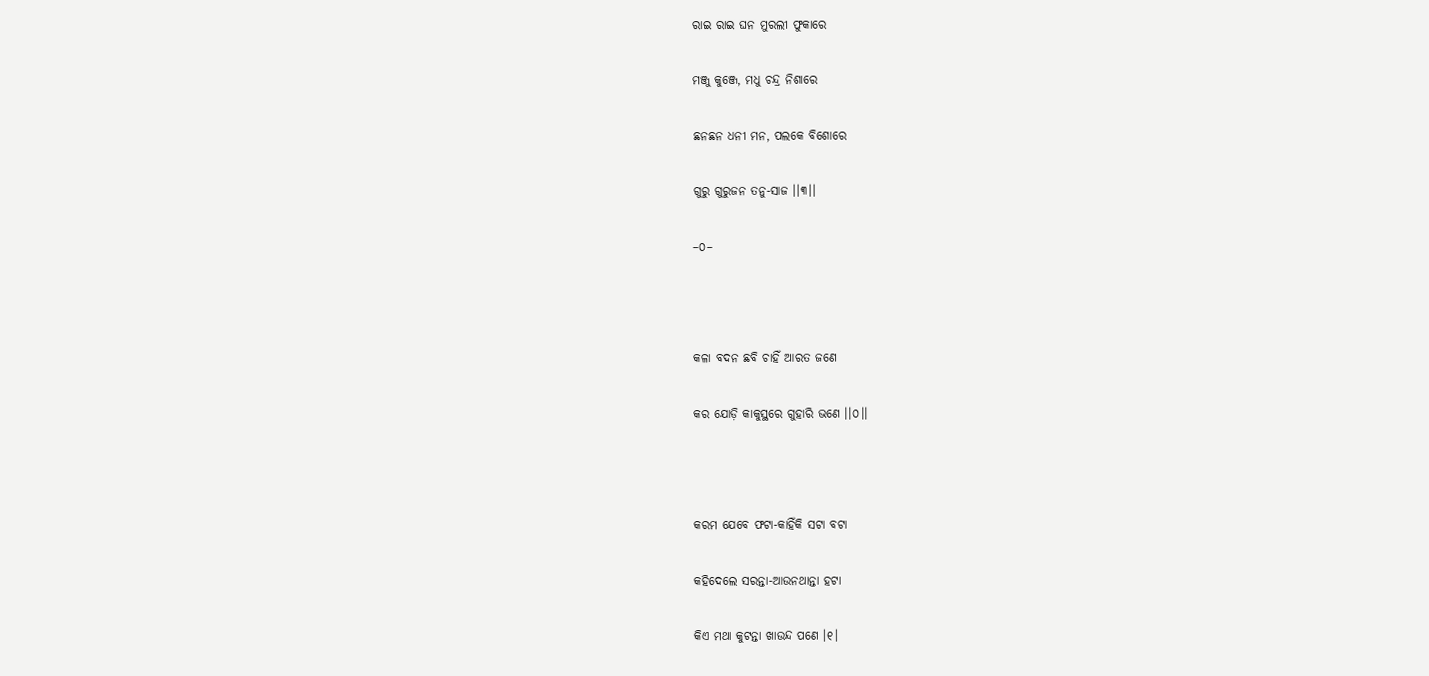ରାଇ ରାଇ ଘନ ମୁରଲୀ ଫୁକାରେ

ମଞ୍ଜୁ କୁଞ୍ଜେ, ମଧୁ ଚନ୍ଦ୍ର ନିଶାରେ

ଛନଛନ ଧନୀ ମନ, ପଲକେ ବିଶୋରେ

ଗୁରୁ ଗୁରୁଜନ ତନୁ-ସାଜ ।।୩।।

–୦–



କଳା ବଦନ ଛବି ଚାହିଁ ଆରତ ଜଣେ

କର ଯୋଡ଼ି କାକୁସ୍ଥରେ ଗୁହାରି ଭଣେ ।।୦।।



କରମ ଯେବେ ଫଟା-କାହିଁକି ସଟା ବଟା

କହିଦେଲେ ସରନ୍ତା-ଆଉନଥାନ୍ତା ହଟା

କିଏ ମଥା କୁଟନ୍ତା ଖାଉନ୍ଦ ପଣେ ।୧।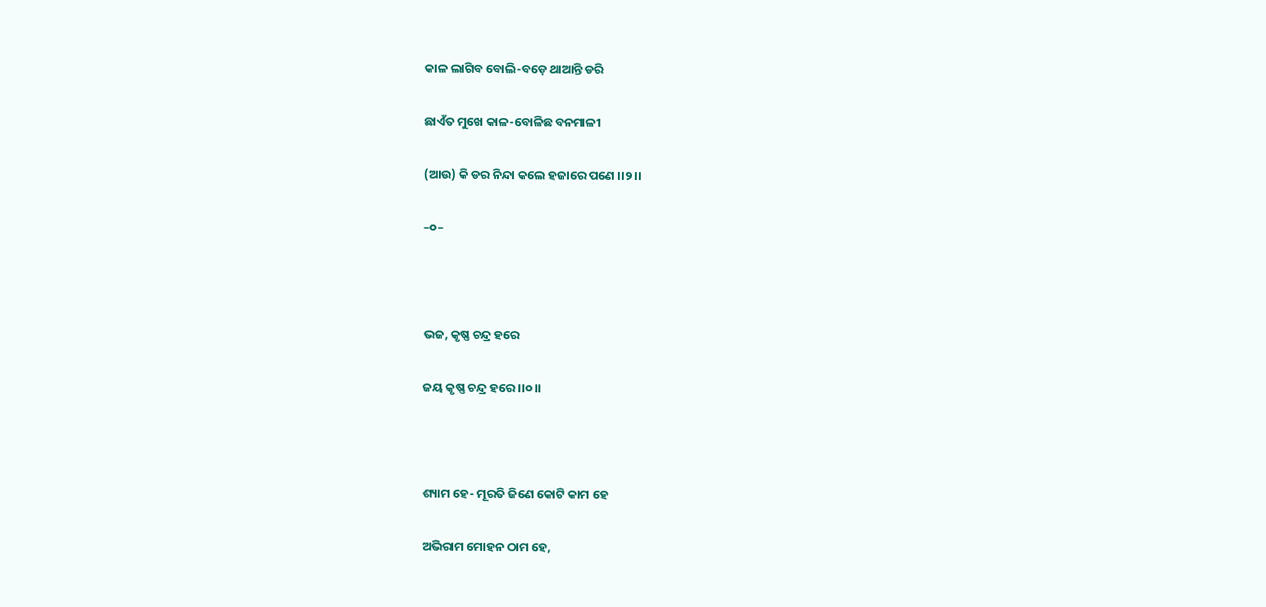କାଳ ଲାଗିବ ବୋଲି-ବଡ଼େ ଥାଆନ୍ତି ଡରି

ଛାଏଁତ ମୁଖେ କାଳ-ବୋଳିଛ ବନମାଳୀ

(ଆଉ) କି ଡର ନିନ୍ଦା କଲେ ହଜାରେ ପଣେ ।।୨।।

–୦–



ଭଜ, କୃଷ୍ଣ ଚନ୍ଦ୍ର ହରେ

ଜୟ କୃଷ୍ଣ ଚନ୍ଦ୍ର ହରେ ।।୦।।



ଶ୍ୟାମ ହେ- ମୂରତି ଜିଣେ କୋଟି କାମ ହେ

ଅଭିରାମ ମୋହନ ଠାମ ହେ,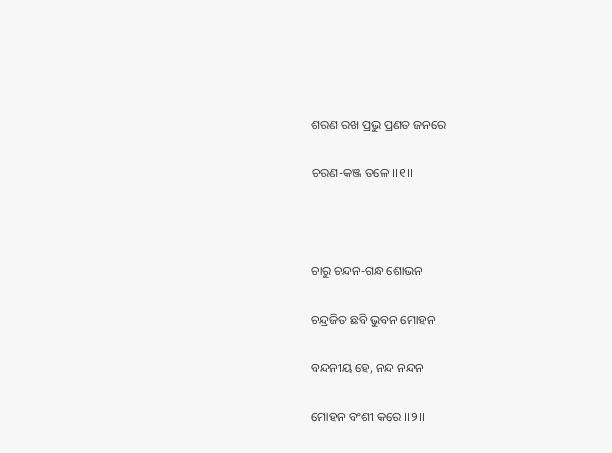ଶରଣ ରଖ ପ୍ରଭୁ ପ୍ରଣତ ଜନରେ

ଚରଣ-କଞ୍ଜ ତଳେ ।।୧।।



ଚାରୁ ଚନ୍ଦନ-ଗନ୍ଧ ଶୋଭନ

ଚନ୍ଦ୍ରଜିତ ଛବି ଭୁବନ ମୋହନ

ବନ୍ଦନୀୟ ହେ, ନନ୍ଦ ନନ୍ଦନ

ମୋହନ ବଂଶୀ କରେ ।।୨।।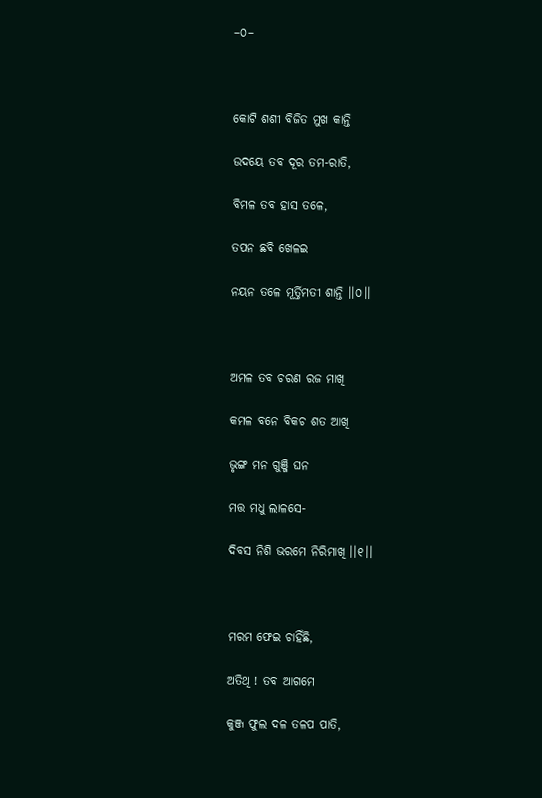–୦–



କୋଟି ଶଶୀ ବିଜିତ ମୁଖ କାନ୍ତି

ଉଦୟେ ତବ ଦୂର ତମ-ରାତି,

ବିମଳ ତବ ହାସ ତଳେ,

ତପନ ଛବି ଖେଳଇ

ନୟନ ତଳେ ମୂର୍ତ୍ତିମତୀ ଶାନ୍ତି ।।୦।।



ଅମଳ ତବ ଚରଣ ରଜ ମାଖି

କମଳ ବନେ ବିକଚ ଶତ ଆଖି

ଭୃଙ୍ଗ ମନ ଗୁଞ୍ଜି ଘନ

ମତ୍ତ ମଧୁ ଲାଳସେ-

ଦିବସ ନିଶି ଭରମେ ନିରିମାଖି ।।୧।।



ମରମ ଫେଇ ଚାହିଁଛି,

ଅତିଥି ! ତବ ଆଗମେ

କୁଞ୍ଜ ଫୁଲ ଦଳ ତଳପ ପାତି,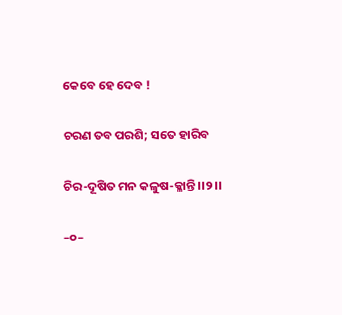କେବେ ହେ ଦେବ !

ଚରଣ ତବ ପରଶି; ସତେ ହାରିବ

ଚିର-ଦୂଷିତ ମନ କଳୁଷ-କ୍ଳାନ୍ତି ।।୨।।

–୦–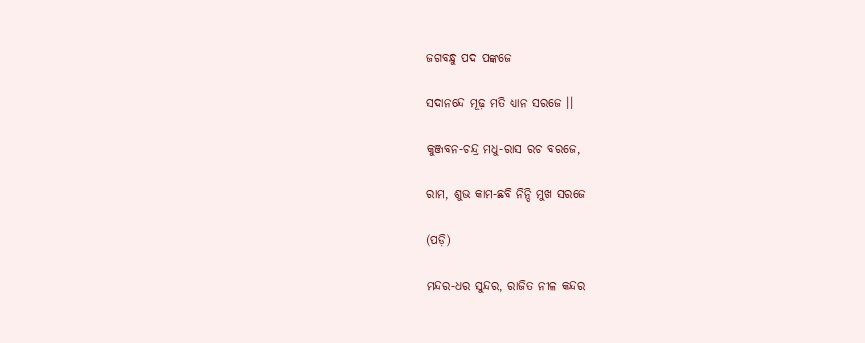ଜଗବନ୍ଧୁ ପଦ ପଙ୍କଜେ

ସଦାନନ୍ଦେ ମୂଢ଼ ମତି ଧ୍ୟାନ ସରଜେ ।।

କୁଞ୍ଜବନ-ଚନ୍ଦ୍ର ମଧୁ-ରାସ ରଚ ବରଜେ,

ରାମ, ଶୁଭ କାମ-ଛବି ନିନ୍ଦି ମୁଖ ସରଜେ

(ପଡ଼ି)

ମନ୍ଦର-ଧର ସୁନ୍ଦର, ରାଜିତ ନୀଳ କନ୍ଦର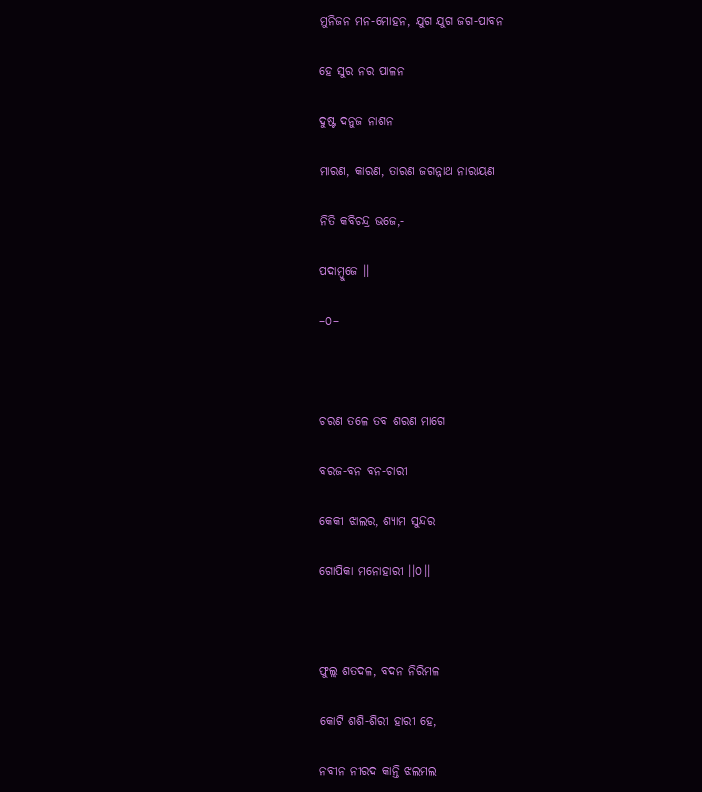ମୁନିଜନ ମନ-ମୋହନ, ଯୁଗ ଯୁଗ ଜଗ-ପାବନ

ହେ ସୁର ନର ପାଳନ

ଦୁଷ୍ଟ ଦନୁଜ ନାଶନ

ମାରଣ, କାରଣ, ତାରଣ ଜଗନ୍ନାଥ ନାରାୟଣ

ନିତି କବିଚନ୍ଦ୍ର ଭଜେ,-

ପଦାମ୍ବୁଜେ ।।

–୦–



ଚରଣ ତଳେ ତବ ଶରଣ ମାଗେ

ବରଜ-ବନ ବନ-ଚାରୀ

କେକୀ ଝାଲର, ଶ୍ୟାମ ସୁନ୍ଦର

ଗୋପିକା ମନୋହାରୀ ।।୦।।



ଫୁଲ୍ଲ ଶତଦଳ, ବଦନ ନିରିମଳ

କୋଟି ଶଶି-ଶିରୀ ହାରୀ ହେ,

ନବୀନ ନୀରଦ କାନ୍ତି ଝଲମଲ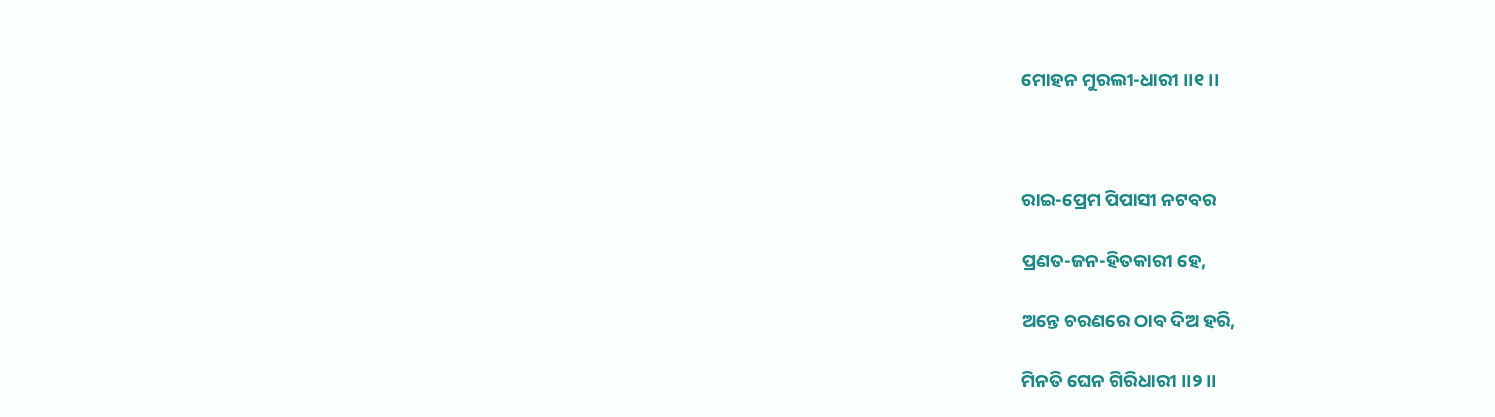ମୋହନ ମୁରଲୀ-ଧାରୀ ।।୧।।



ରାଇ-ପ୍ରେମ ପିପାସୀ ନଟବର

ପ୍ରଣତ-ଜନ-ହିତକାରୀ ହେ,

ଅନ୍ତେ ଚରଣରେ ଠାବ ଦିଅ ହରି,

ମିନତି ଘେନ ଗିରିଧାରୀ ।।୨।।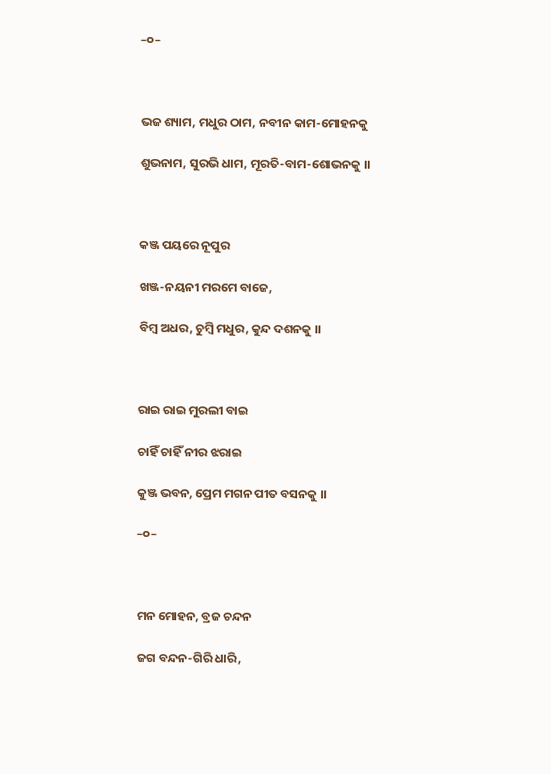–୦–



ଭଜ ଶ୍ୟାମ, ମଧୁର ଠାମ, ନବୀନ କାମ-ମୋହନକୁ

ଶୁଭନାମ, ସୁରଭି ଧାମ, ମୂରତି-ବାମ-ଶୋଭନକୁ ।।



କଞ୍ଜ ପୟରେ ନୂପୁର

ଖଞ୍ଜ-ନୟନୀ ମରମେ ବାଜେ,

ବିମ୍ବ ଅଧର, ଚୁମ୍ବି ମଧୁର, କୁନ୍ଦ ଦଶନକୁ ।।



ରାଇ ରାଇ ମୁରଲୀ ବାଇ

ଚାହିଁ ଚାହିଁ ନୀର ଝରାଇ

କୁଞ୍ଜ ଭବନ, ପ୍ରେମ ମଗନ ପୀତ ବସନକୁ ।।

–୦–



ମନ ମୋହନ, ବ୍ରଜ ଚନ୍ଦନ

ଜଗ ବନ୍ଦନ-ଗିରି ଧାରି,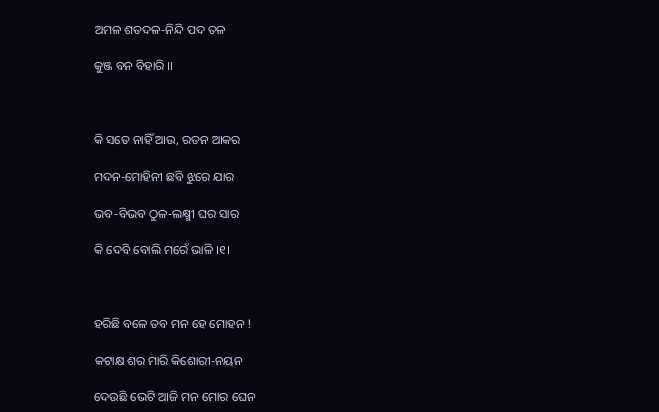ଅମଳ ଶତଦଳ-ନିନ୍ଦି ପଦ ତଳ

କୁଞ୍ଜ ବନ ବିହାରି ।।



କି ସତେ ନାହିଁ ଆଉ, ରତନ ଆକର

ମଦନ-ମୋହିନୀ ଛବି ଝୁରେ ଯାର

ଭବ-ବିଭବ ଠୁଳ-ଲକ୍ଷ୍ମୀ ଘର ସାର

କି ଦେବି ବୋଲି ମରେଁ ଭାଳି ।୧।



ହରିଛି ବଳେ ତବ ମନ ହେ ମୋହନ !

କଟାକ୍ଷ ଶର ମାରି କିଶୋରୀ-ନୟନ

ଦେଉଛି ଭେଟି ଆଜି ମନ ମୋର ଘେନ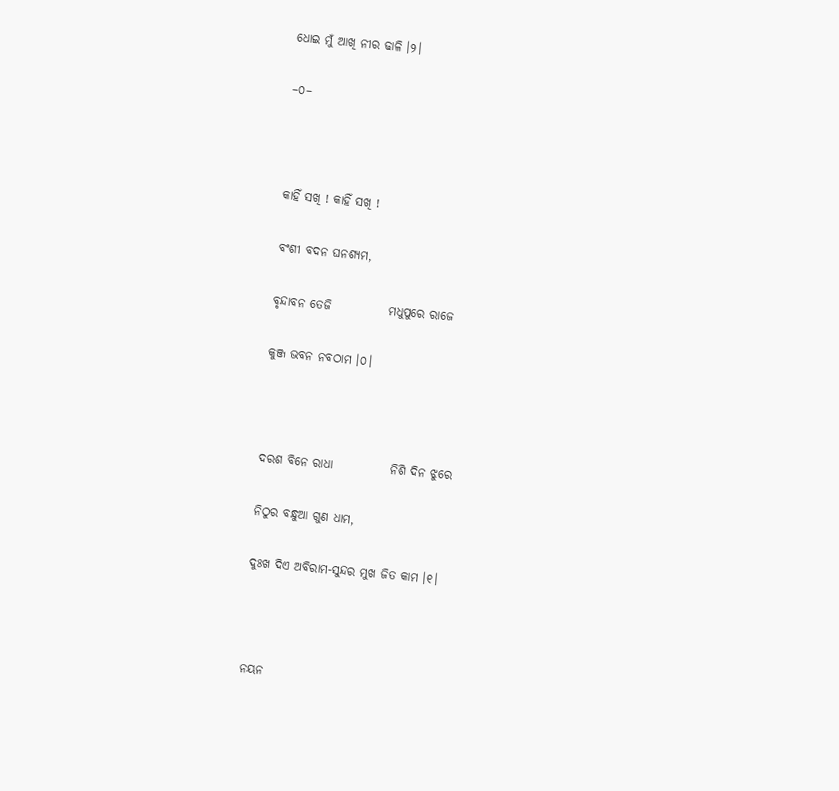ଧୋଇ ମୁଁ ଆଖି ନୀର ଢାଳି ।୨।

–୦–



କାହିଁ ସଖି ! କାହିଁ ସଖି !

ବଂଶୀ ବଦନ ଘନଶ୍ୟମ,

ବୃନ୍ଦାବନ ତେଜି            ମଧୁପୁରେ ରାଜେ

କୁଞ୍ଜ ଭବନ ନବଠାମ ।୦।



ଦରଶ ବିନେ ରାଧା            ନିଶି ଦିନ ଝୁରେ

ନିଠୁର ବନ୍ଧୁଆ ଗୁଣ ଧାମ,

ଦୁଃଖ ଦିଏ ଅବିରାମ-ସୁନ୍ଦର ମୁଖ ଜିତ କାମ ।୧।



ନୟନ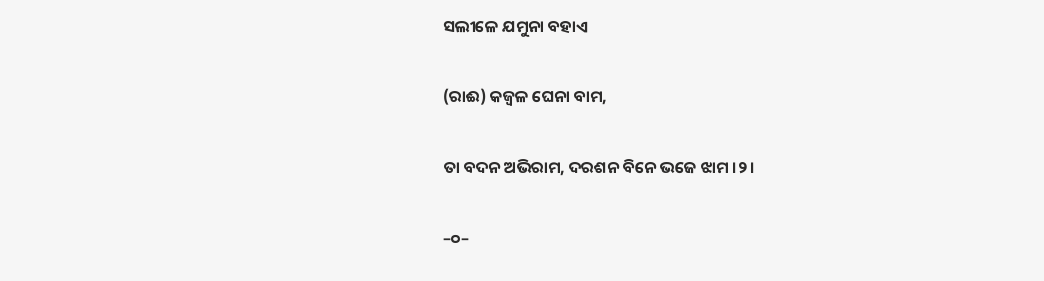ସଲୀଳେ ଯମୁନା ବହାଏ

(ରାଈ) କଜ୍ୱଳ ଘେନା ବାମ,

ତା ବଦନ ଅଭିରାମ, ଦରଶନ ବିନେ ଭଜେ ଝାମ ।୨।

–୦–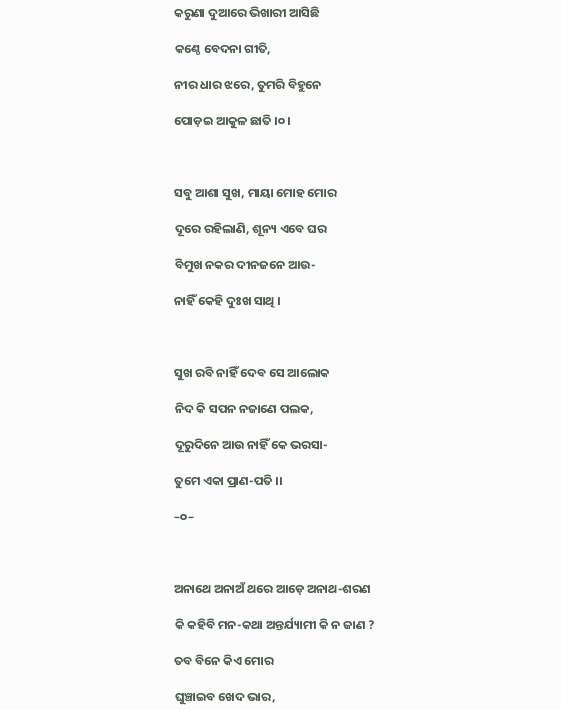କରୁଣା ଦୁଆରେ ଭିଖାରୀ ଆସିଛି

କଣ୍ଠେ ବେଦନା ଗୀତି,

ନୀର ଧାର ଝରେ, ତୁମରି ବିହୁନେ

ପୋଡ଼ଇ ଆକୁଳ ଛାତି ।୦।



ସବୁ ଆଶା ସୁଖ, ମାୟା ମୋହ ମୋର

ଦୂରେ ରହିଲାଣି, ଶୂନ୍ୟ ଏବେ ଘର

ବିମୁଖ ନକର ଦୀନଜନେ ଆଉ-

ନାହିଁ କେହି ଦୁଃଖ ସାଥି ।



ସୁଖ ରବି ନାହିଁ ଦେବ ସେ ଆଲୋକ

ନିଦ କି ସପନ ନଜାଣେ ପଲକ,

ଦୂରୁଦିନେ ଆଉ ନାହିଁ କେ ଭରସା-

ତୁମେ ଏକା ପ୍ରାଣ-ପତି ।।

–୦–



ଅନାଥେ ଅନାଅଁ ଥରେ ଆଡ଼େ ଅନାଥ-ଶରଣ

କି କହିବି ମନ-କଥା ଅନ୍ତର୍ଯ୍ୟାମୀ କି ନ ଜାଣ ?

ତବ ବିନେ କିଏ ମୋର

ଘୁଞ୍ଚାଇବ ଖେଦ ଭାର,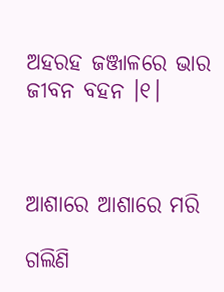ଅହରହ ଜଞ୍ଜାଳରେ ଭାର ଜୀବନ ବହନ ।୧।



ଆଶାରେ ଆଶାରେ ମରି

ଗଲିଣି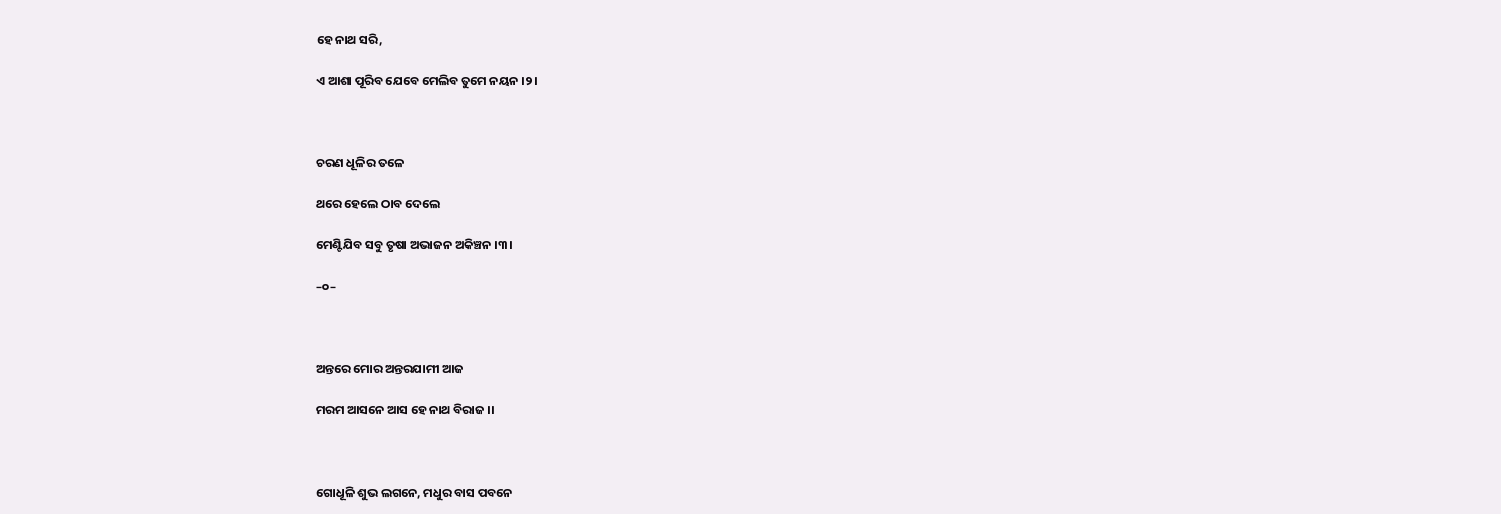ହେ ନାଥ ସରି,

ଏ ଆଶା ପୂରିବ ଯେବେ ମେଲିବ ତୁମେ ନୟନ ।୨।



ଚରଣ ଧୂଳିର ତଳେ

ଥରେ ହେଲେ ଠାବ ଦେଲେ

ମେଣ୍ଟିଯିବ ସବୁ ତୃଷା ଅଭାଜନ ଅକିଞ୍ଚନ ।୩।

–୦–



ଅନ୍ତରେ ମୋର ଅନ୍ତରଯାମୀ ଆଜ

ମରମ ଆସନେ ଆସ ହେ ନାଥ ବିରାଜ ।।



ଗୋଧୂଳି ଶୁଭ ଲଗନେ, ମଧୁର ବାସ ପବନେ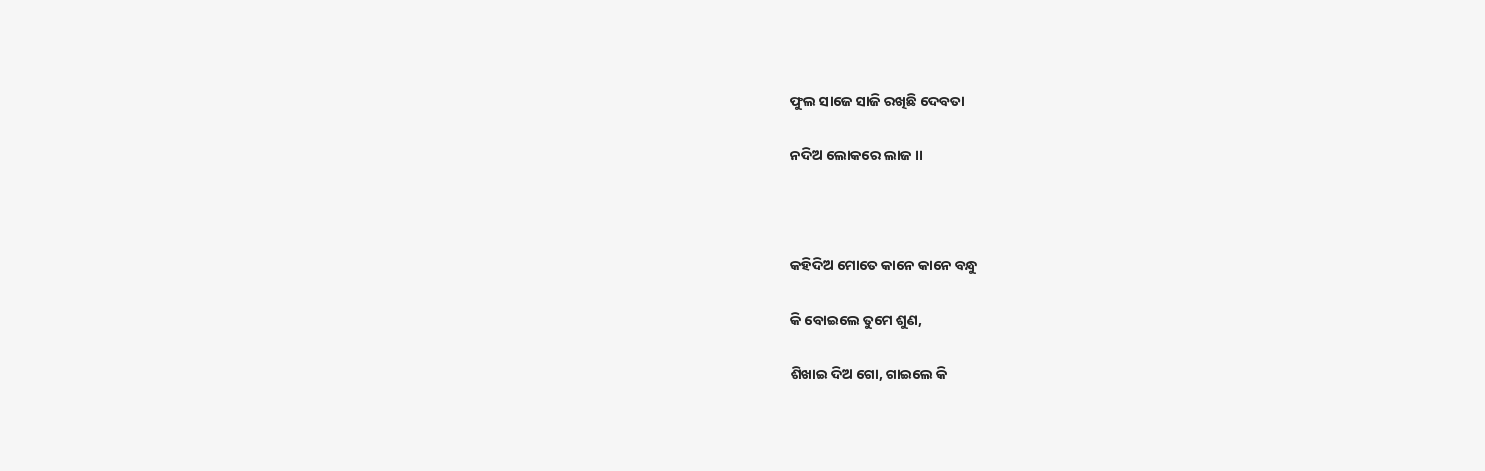ଫୁଲ ସାଜେ ସାଜି ରଖିଛି ଦେବତା

ନଦିଅ ଲୋକରେ ଲାଜ ।।



କହିଦିଅ ମୋତେ କାନେ କାନେ ବନ୍ଧୁ

କି ବୋଇଲେ ତୁମେ ଶୁଣ,

ଶିଖାଇ ଦିଅ ଗୋ, ଗାଇଲେ କି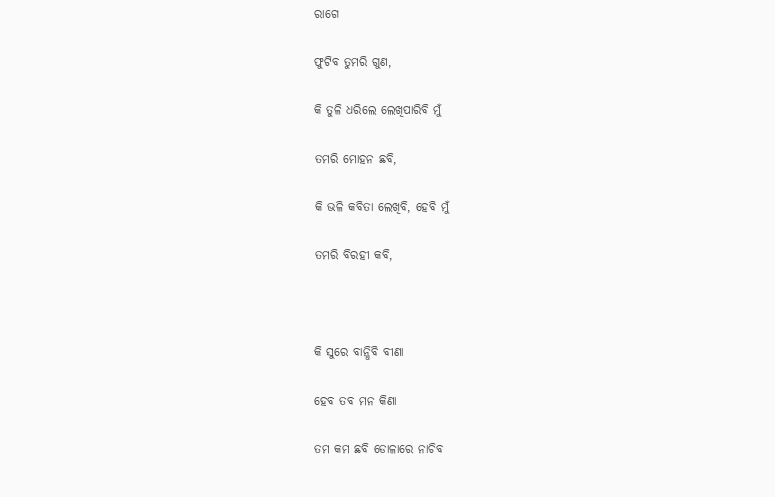ରାଗେ

ଫୁଟିବ ତୁମରି ଗୁଣ,

କି ତୁଳି ଧରିଲେ ଲେଖିପାରିବି ମୁଁ

ତମରି ମୋହନ ଛବି,

କି ଭଳି କବିତା ଲେଖିବି, ହେବି ମୁଁ

ତମରି ବିରହୀ କବି,



କି ସୁରେ ବାନ୍ଧିବି ବୀଣା

ହେବ ତବ ମନ କିଣା

ତମ କମ ଛବି ଡୋଳାରେ ନାଚିବ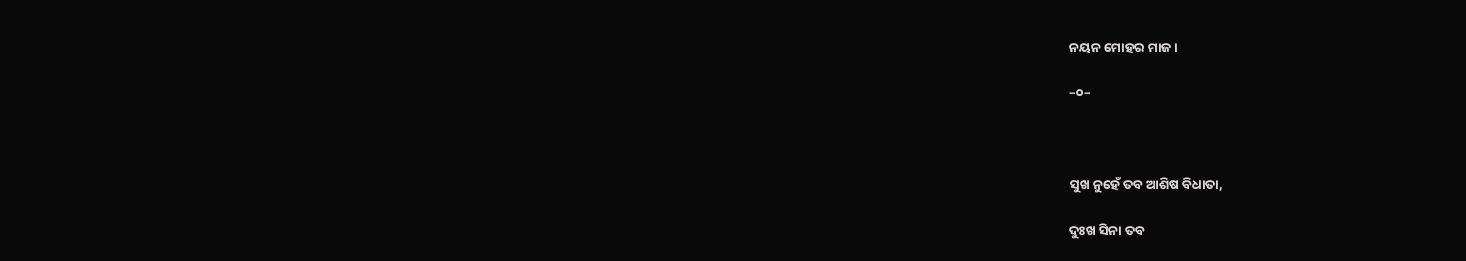ନୟନ ମୋହର ମାଜ ।

–୦–



ସୁଖ ନୁହେଁ ତବ ଆଶିଷ ବିଧାତା,

ଦୁଃଖ ସିନା ତବ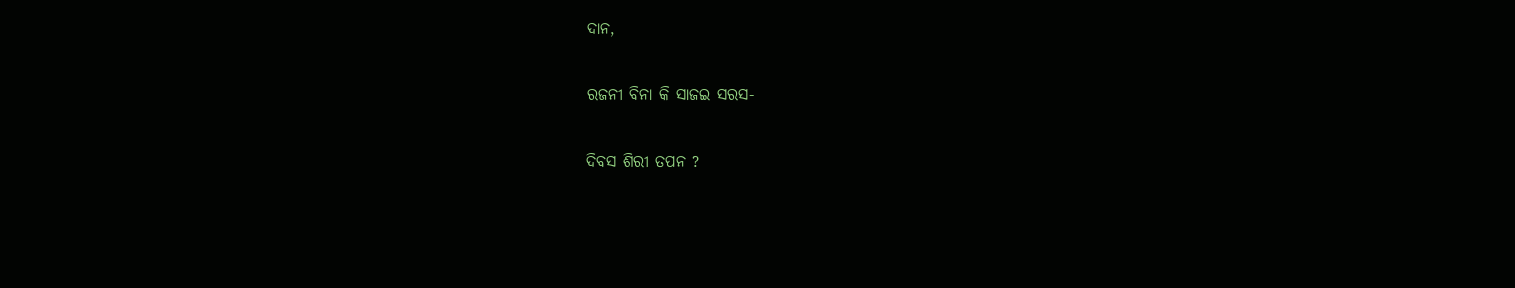ଦାନ,

ରଜନୀ ବିନା କି ସାଜଇ ସରସ-

ଦିବସ ଶିରୀ ତପନ ?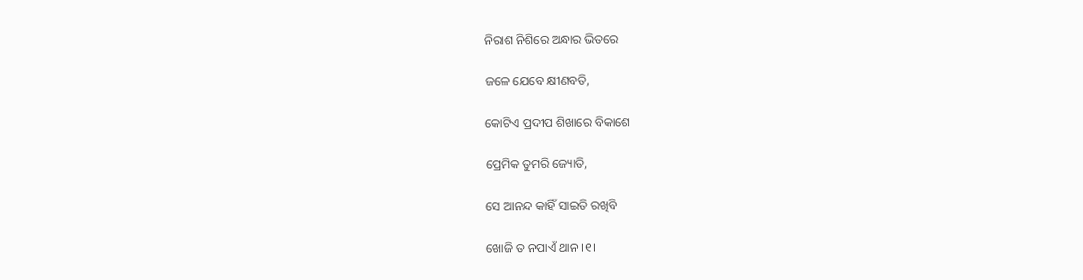ନିରାଶ ନିଶିରେ ଅନ୍ଧାର ଭିତରେ

ଜଳେ ଯେବେ କ୍ଷୀଣବତି,

କୋଟିଏ ପ୍ରଦୀପ ଶିଖାରେ ବିକାଶେ

ପ୍ରେମିକ ତୁମରି ଜ୍ୟୋତି,

ସେ ଆନନ୍ଦ କାହିଁ ସାଇତି ରଖିବି

ଖୋଜି ତ ନପାଏଁ ଥାନ ।୧।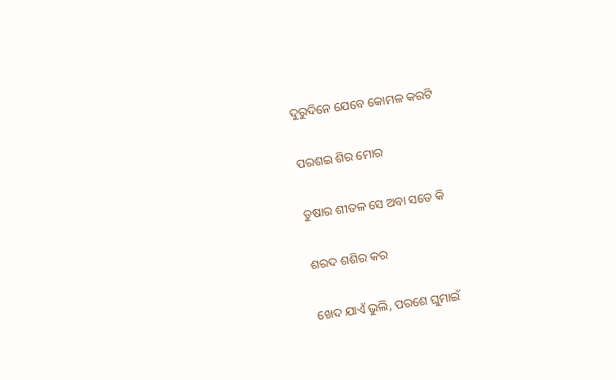ଦୁରୁଦିନେ ଯେବେ କୋମଳ କରଟି

ପରଶଇ ଶିର ମୋର

ତୁଷାର ଶୀତଳ ସେ ଅବା ସତେ କି

ଶରଦ ଶଶିର କର

ଖେଦ ଯାଏଁ ଭୁଲି, ପରଶେ ଘୁମାଇଁ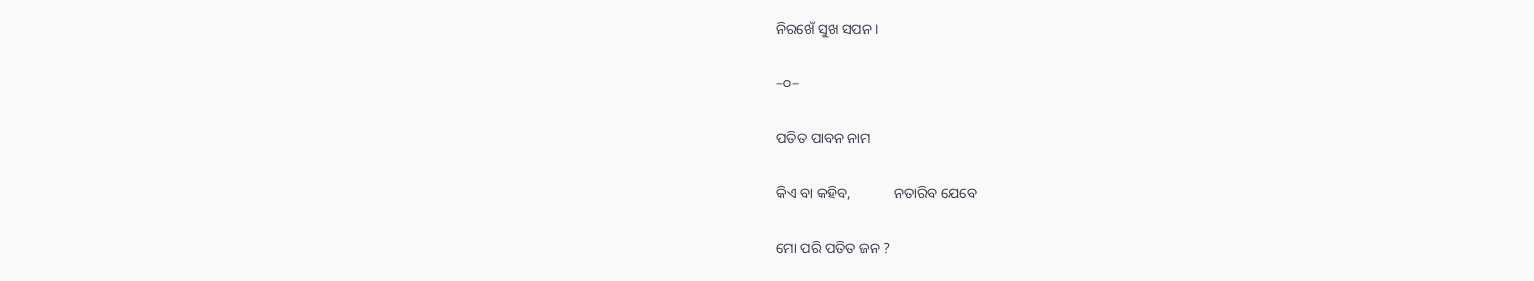ନିରଖେଁ ସୁଖ ସପନ ।

–୦–

ପତିତ ପାବନ ନାମ

କିଏ ବା କହିବ,            ନତାରିବ ଯେବେ

ମୋ ପରି ପତିତ ଜନ ?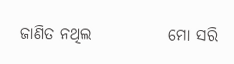ଜାଣିତ ନଥିଲ            ମୋ ସରି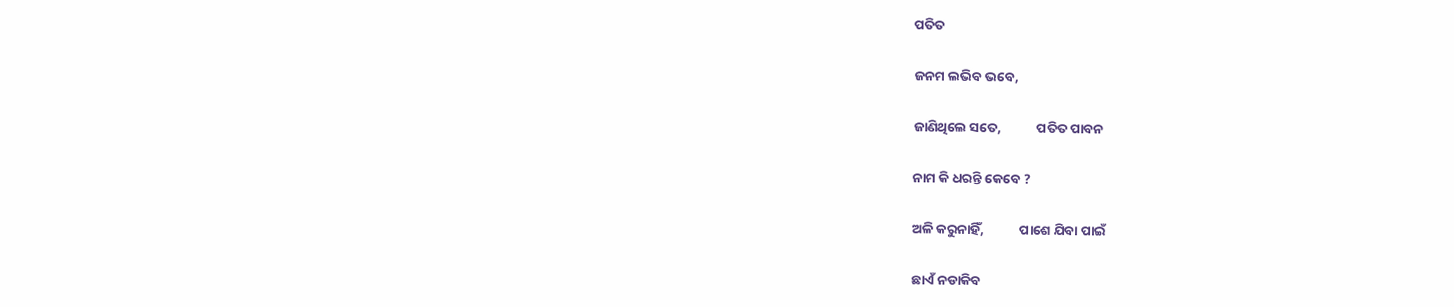ପତିତ

ଜନମ ଲଭିବ ଭବେ,

ଜାଣିଥିଲେ ସତେ,            ପତିତ ପାବନ

ନାମ କି ଧରନ୍ତି କେବେ ?

ଅଳି କରୁନାହିଁ,            ପାଶେ ଯିବା ପାଇଁ

ଛାଏଁ ନଡାକିବ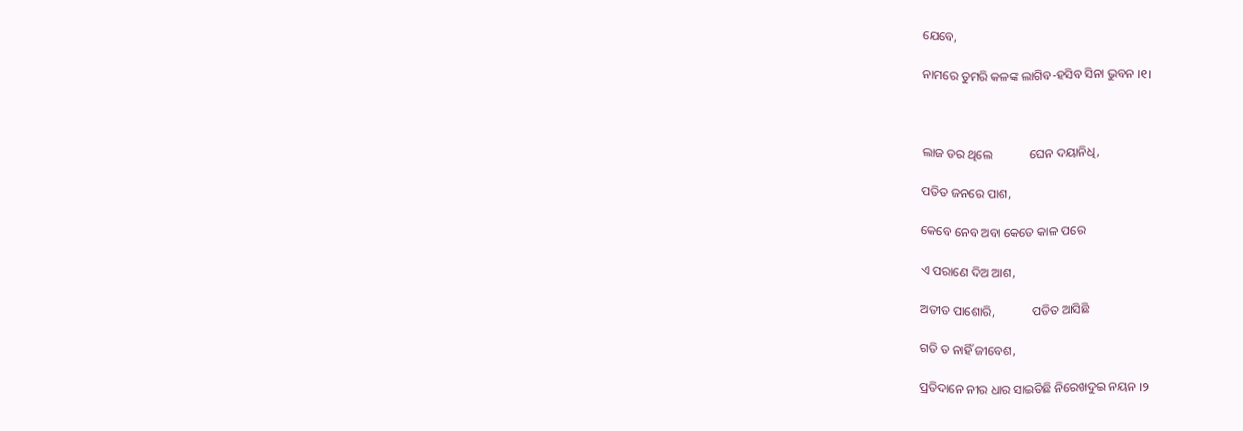ଯେବେ,

ନାମରେ ତୁମରି କଳଙ୍କ ଲାଗିବ-ହସିବ ସିନା ଭୁବନ ।୧।



ଲାଜ ଡର ଥିଲେ            ଘେନ ଦୟାନିଧି,

ପତିତ ଜନରେ ପାଶ,

କେବେ ନେବ ଅବା କେତେ କାଳ ପରେ

ଏ ପରାଣେ ଦିଅ ଆଶ,

ଅତୀତ ପାଶୋରି,            ପତିତ ଆସିଛି

ଗତି ତ ନାହିଁ ଜୀବେଶ,

ପ୍ରତିଦାନେ ନୀର ଧାର ସାଇତିଛି ନିରେଖଦୁଇ ନୟନ ।୨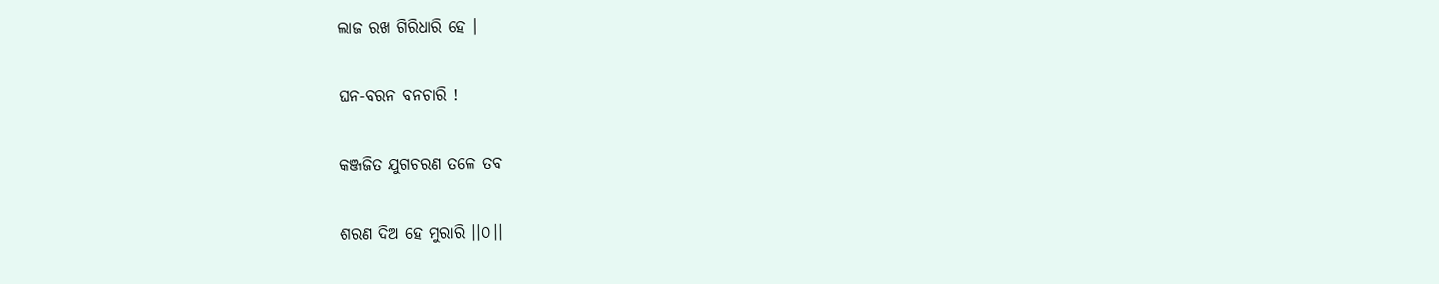ଲାଜ ରଖ ଗିରିଧାରି ହେ ।

ଘନ-ବରନ ବନଚାରି !

କଞ୍ଜଜିତ ଯୁଗଚରଣ ତଳେ ତବ

ଶରଣ ଦିଅ ହେ ମୁରାରି ।।୦।।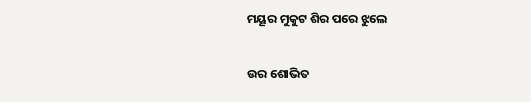ମୟୂର ମୁକୁଟ ଶିର ପରେ ଝୁଲେ

ଉର ଶୋଭିତ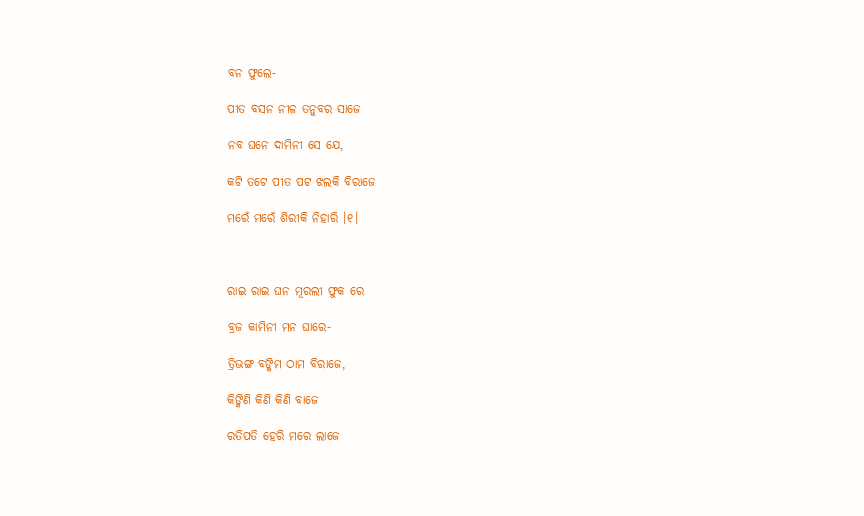ବନ ଫୁଲେ-

ପୀତ ବସନ ନୀଳ ତନୁବର ସାଜେ

ନବ ଘନେ ଦାମିନୀ ସେ ଯେ,

କଟି ତଟେ ପୀତ ପଟ ଝଲକି ବିରାଜେ

ମରେଁ ମରେଁ ଶିରୀକି ନିହାରି ।୧।



ରାଇ ରାଇ ଘନ ମୂରଲୀ ଫୁକ ରେ

ବ୍ରଜ କାମିନୀ ମନ ଘାରେ-

ତ୍ରିଭଙ୍ଗ ବଙ୍କିମ ଠାମ ବିରାଜେ,

କିଙ୍କିଣି କିଣି କିଣି ବାଜେ

ରତିପତି ହେରି ମରେ ଲାଜେ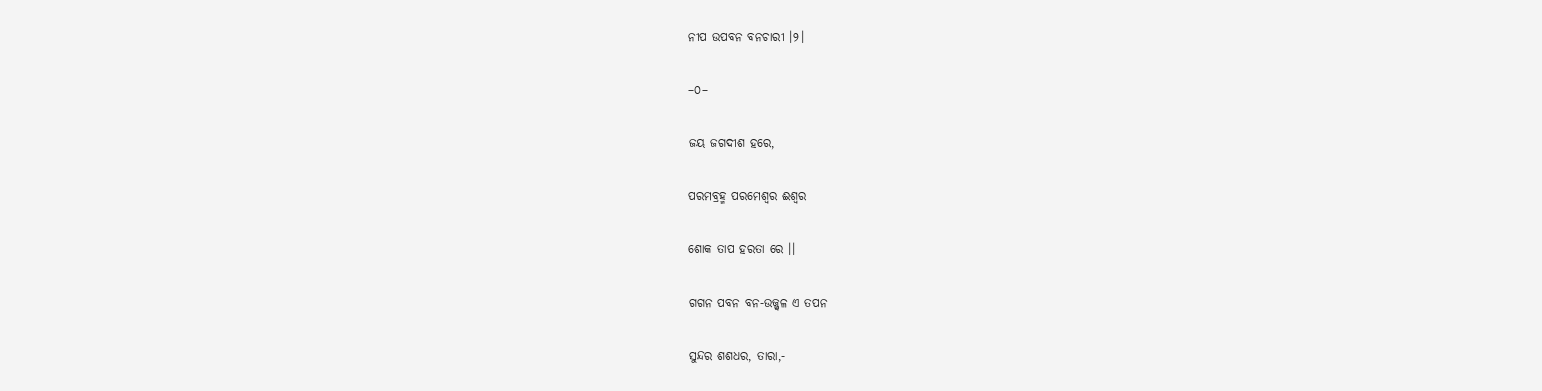ନୀପ ଉପବନ ବନଚାରୀ ।୨।

–୦–

ଜୟ ଜଗଦୀଶ ହରେ,

ପରମବ୍ରହ୍ମ ପରମେଶ୍ୱର ଈଶ୍ୱର

ଶୋକ ତାପ ହରତା ରେ ।।

ଗଗନ ପବନ ବନ-ଉଜ୍ଜ୍ୱଳ ଏ ତପନ

ସୁନ୍ଦର ଶଶଧର, ତାରା,-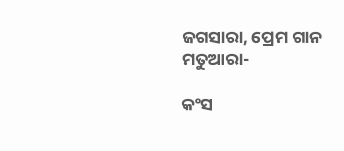ଜଗସାରା, ପ୍ରେମ ଗାନ ମତୁଆରା-

କଂସ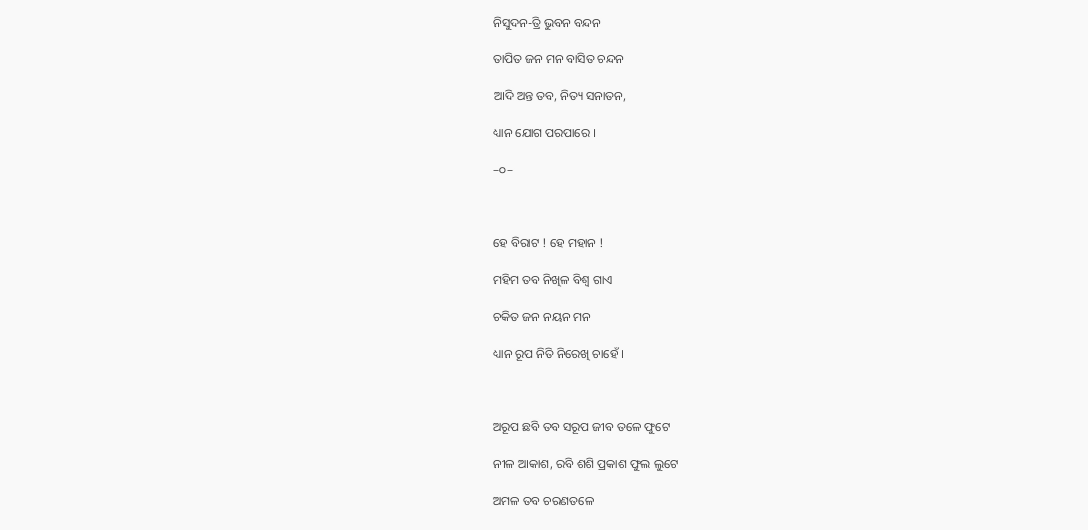ନିସୁଦନ-ତ୍ରି ଭୁବନ ବନ୍ଦନ

ତାପିତ ଜନ ମନ ବାସିତ ଚନ୍ଦନ

ଆଦି ଅନ୍ତ ତବ, ନିତ୍ୟ ସନାତନ,

ଧ୍ୟାନ ଯୋଗ ପରପାରେ ।

–୦–



ହେ ବିରାଟ ! ହେ ମହାନ !

ମହିମ ତବ ନିଖିଳ ବିଶ୍ୱ ଗାଏ

ଚକିତ ଜନ ନୟନ ମନ

ଧ୍ୟାନ ରୂପ ନିତି ନିରେଖି ଚାହେଁ ।



ଅରୂପ ଛବି ତବ ସରୂପ ଜୀବ ତଳେ ଫୁଟେ

ନୀଳ ଆକାଶ, ରବି ଶଶି ପ୍ରକାଶ ଫୁଲ ଲୁଟେ

ଅମଳ ତବ ଚରଣତଳେ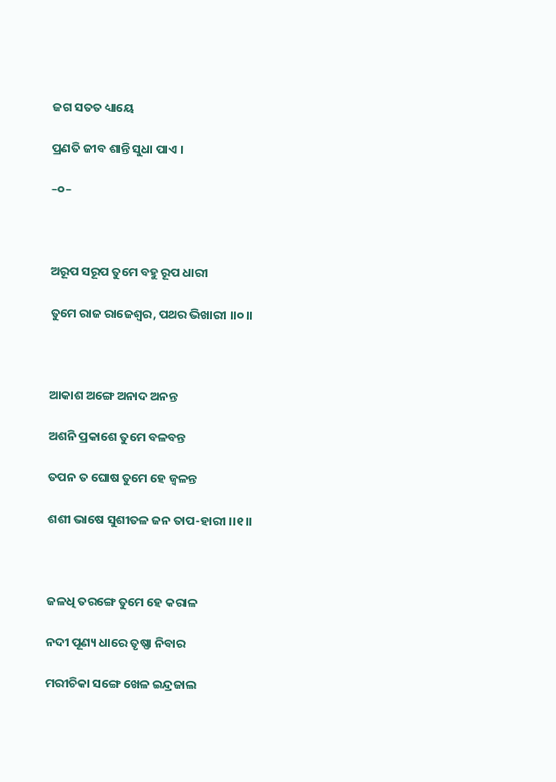ଜଗ ସତତ ଧ୍ୟାୟେ

ପ୍ରଣତି ଜୀବ ଶାନ୍ତି ସୁଧା ପାଏ ।

–୦–



ଅରୂପ ସରୂପ ତୁମେ ବହୁ ରୂପ ଧାରୀ

ତୁମେ ରାଜ ରାଜେଶ୍ୱର, ପଥର ଭିଖାରୀ ।।୦।।



ଆକାଶ ଅଙ୍ଗେ ଅନାଦ ଅନନ୍ତ

ଅଶନି ପ୍ରକାଶେ ତୁମେ ବଳବନ୍ତ

ତପନ ତ ଘୋଷ ତୁମେ ହେ ଜ୍ୱଳନ୍ତ

ଶଶୀ ଭାଷେ ସୁଶୀତଳ ଜନ ତାପ-ହାରୀ ।।୧।।



ଜଳଧି ତରଙ୍ଗେ ତୁମେ ହେ କରାଳ

ନଦୀ ପୂଣ୍ୟ ଧାରେ ତୃଷ୍ଣା ନିବାର

ମରୀଚିକା ସଙ୍ଗେ ଖେଳ ଇନ୍ଦ୍ରଜାଲ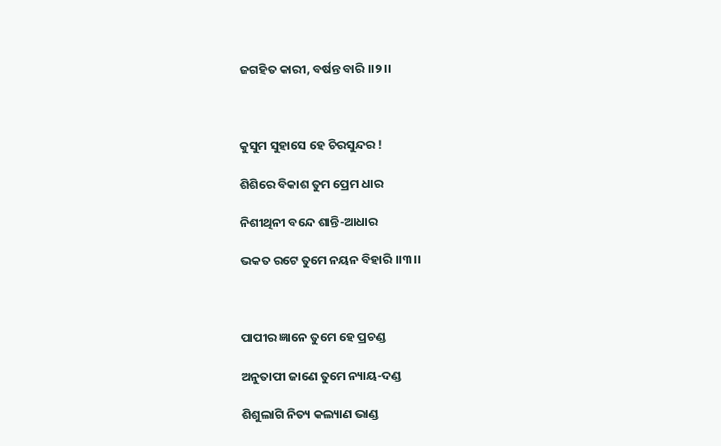ଜଗହିତ କାରୀ, ବର୍ଷନ୍ତ ବାରି ।।୨।।



କୁସୁମ ସୁହାସେ ହେ ଚିରସୁନ୍ଦର !

ଶିଶିରେ ବିକାଶ ତୁମ ପ୍ରେମ ଧାର

ନିଶୀଥିନୀ ବନ୍ଦେ ଶାନ୍ତି-ଆଧାର

ଭକତ ରଟେ ତୁମେ ନୟନ ବିହାରି ।।୩।।



ପାପୀର ଜ୍ଞାନେ ତୁମେ ହେ ପ୍ରଚଣ୍ଡ

ଅନୁତାପୀ ଜାଣେ ତୁମେ ନ୍ୟାୟ-ଦଣ୍ଡ

ଶିଶୁଲାଗି ନିତ୍ୟ କଲ୍ୟାଣ ଭାଣ୍ଡ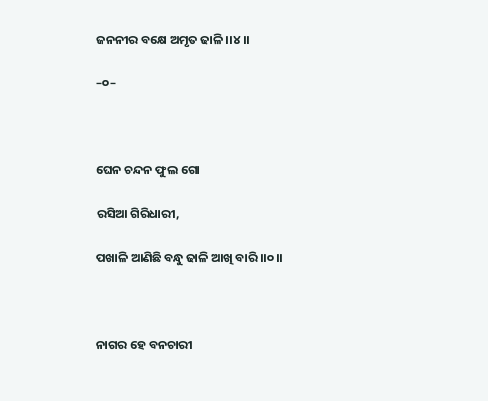ଜନନୀର ବକ୍ଷେ ଅମୃତ ଢାଳି ।।୪।।

–୦–



ଘେନ ଚନ୍ଦନ ଫୁଲ ଗୋ

ରସିଆ ଗିରିଧାରୀ,

ପଖାଳି ଆଣିଛି ବନ୍ଧୁ ଢାଳି ଆଖି ବାରି ।।୦।।



ନାଗର ହେ ବନଚାରୀ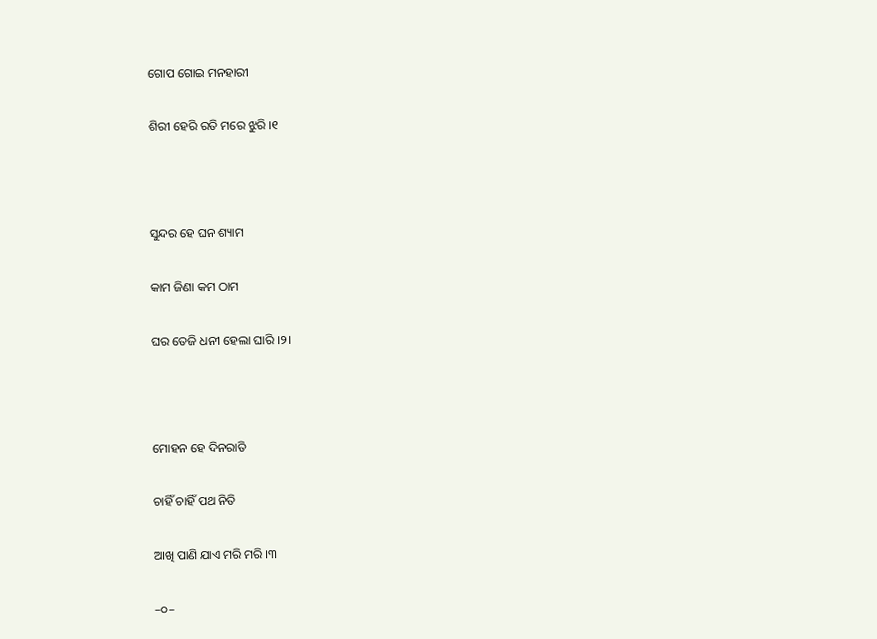ଗୋପ ଗୋଇ ମନହାରୀ

ଶିରୀ ହେରି ରତି ମରେ ଝୁରି ।୧



ସୁନ୍ଦର ହେ ଘନ ଶ୍ୟାମ

କାମ ଜିଣା କମ ଠାମ

ଘର ତେଜି ଧନୀ ହେଲା ଘାରି ।୨।



ମୋହନ ହେ ଦିନରାତି

ଚାହିଁ ଚାହିଁ ପଥ ନିତି

ଆଖି ପାଣି ଯାଏ ମରି ମରି ।୩

–୦–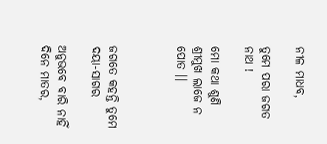ନୀଳ ମାଧବ,

ତୁମେ ପରା ଜଗତ ନାଥ !

ମୋ କଥା ଶୁଣି ଶ୍ରୀମୁଖ ଲାଜେ ନ ପୋତ ।।



ଜଗତେ କହନ୍ତି ତୁମେ ଦୟା-ସାଗର

ଅନୁଭବେ ବାରି ନାହିଁ ଦିନେ ମାତର,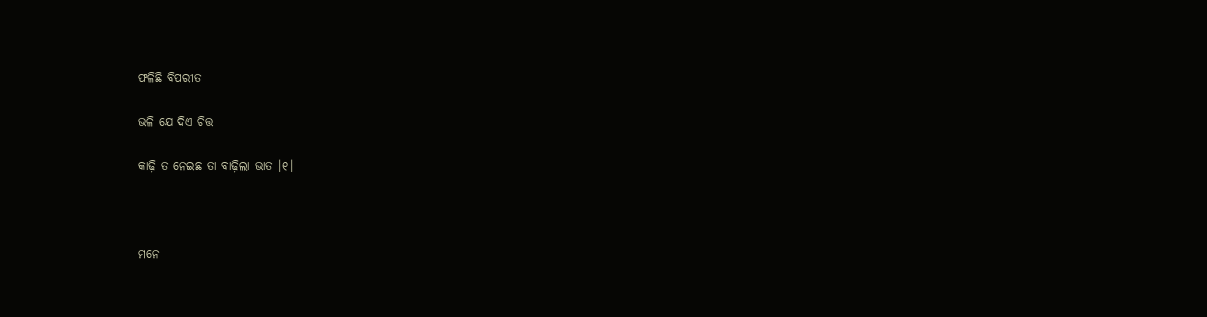ଫଳିଛି ବିପରୀତ

ଭଳି ଯେ ଦିଏ ଚିତ୍ତ

କାଢ଼ି ତ ନେଇଛ ତା ବାଢ଼ିଲା ଭାତ ।୧।



ମନେ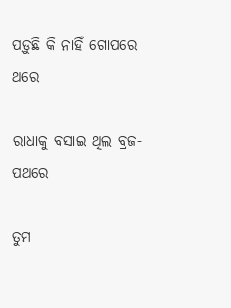ପଡ଼ୁଛି କି ନାହିଁ ଗୋପରେ ଥରେ

ରାଧାକୁ ବସାଇ ଥିଲ ବ୍ରଜ-ପଥରେ

ତୁମ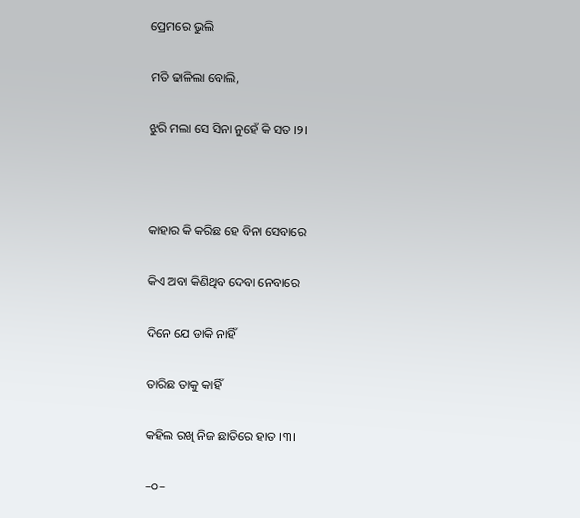ପ୍ରେମରେ ଭୁଲି

ମତି ଢାଳିଲା ବୋଲି,

ଝୁରି ମଲା ସେ ସିନା ନୁହେଁ କି ସତ ।୨।



କାହାର କି କରିଛ ହେ ବିନା ସେବାରେ

କିଏ ଅବା କିଣିଥିବ ଦେବା ନେବାରେ

ଦିନେ ଯେ ଡାକି ନାହିଁ

ତାରିଛ ତାକୁ କାହିଁ

କହିଲ ରଖି ନିଜ ଛାତିରେ ହାତ ।୩।

–୦–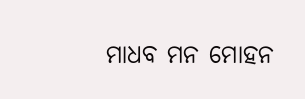ମାଧବ ମନ ମୋହନ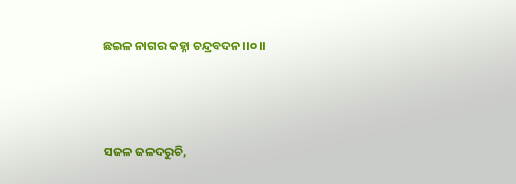ଛଇଳ ନାଗର କହ୍ନା ଚନ୍ଦ୍ରବଦନ ।।୦।।



ସଜଳ ଜଳଦରୁଚି,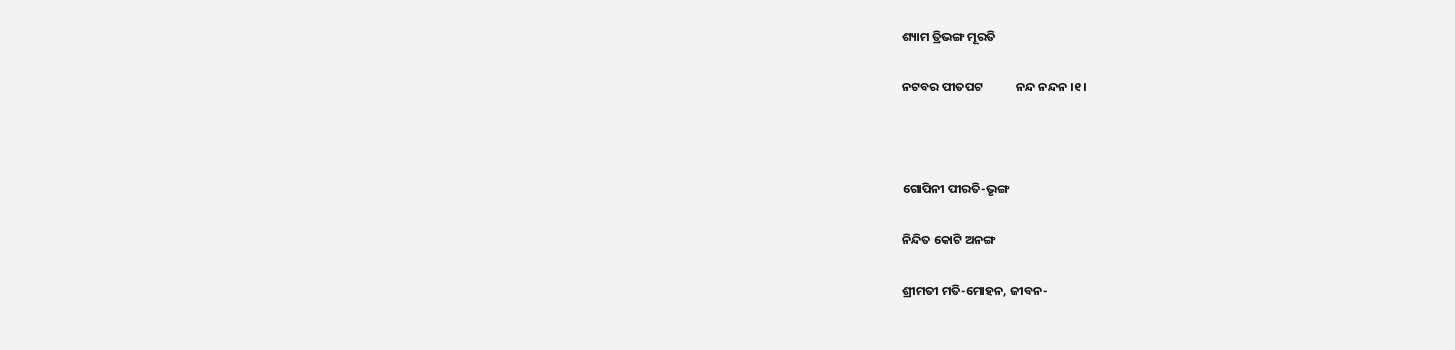ଶ୍ୟାମ ତ୍ରିଭଙ୍ଗ ମୂରତି

ନଟବର ପୀତପଟ            ନନ୍ଦ ନନ୍ଦନ ।୧।



ଗୋପିନୀ ପୀରତି-ଭୃଙ୍ଗ

ନିନ୍ଦିତ କୋଟି ଅନଙ୍ଗ

ଶ୍ରୀମତୀ ମତି-ମୋହନ, ଜୀବନ-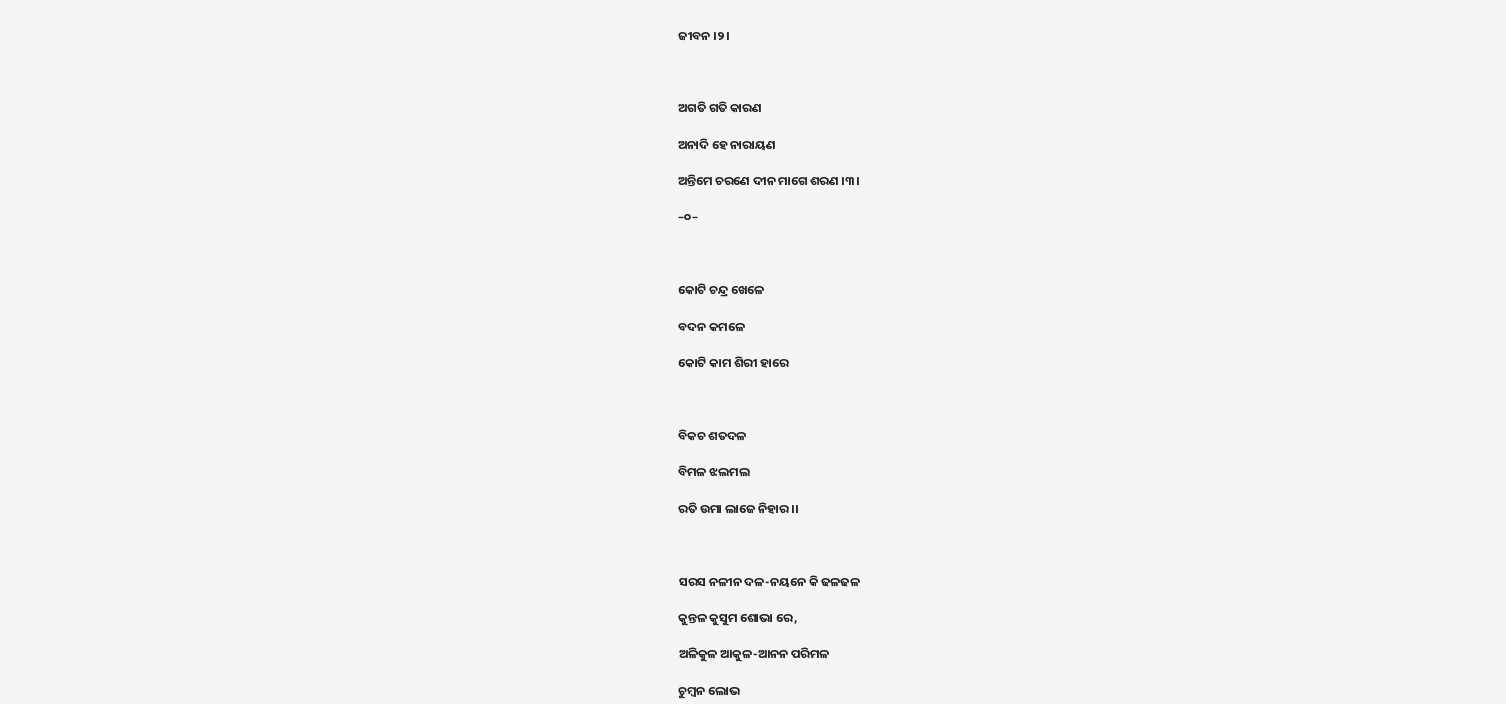ଜୀବନ ।୨।



ଅଗତି ଗତି କାରଣ

ଅନାଦି ହେ ନାରାୟଣ

ଅନ୍ତିମେ ଚରଣେ ଦୀନ ମାଗେ ଶରଣ ।୩।

–୦–



କୋଟି ଚନ୍ଦ୍ର ଖେଳେ

ବଦନ କମଳେ

କୋଟି କାମ ଶିରୀ ହାରେ



ବିକଚ ଶତଦଳ

ବିମଳ ଝଲମଲ

ରତି ଉମା ଲାଜେ ନିହାର ।।



ସରସ ନଳୀନ ଦଳ-ନୟନେ କି ଢଳଢଳ

କୁନ୍ତଳ କୁସୁମ ଶୋଭା ରେ,

ଅଳିକୁଳ ଆକୁଳ-ଆନନ ପରିମଳ

ଚୁମ୍ବନ ଲୋଭ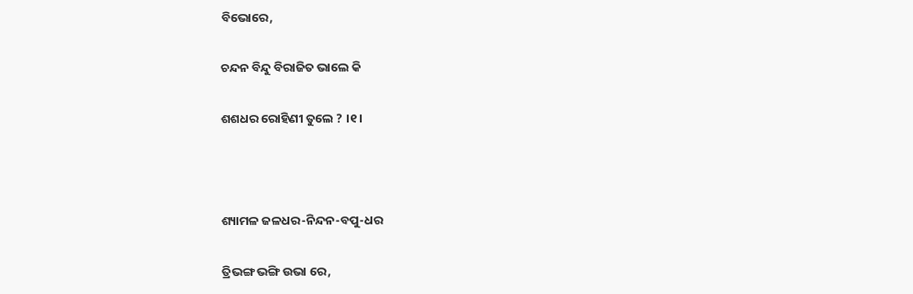ବିଭୋରେ,

ଚନ୍ଦନ ବିନ୍ଦୁ ବିରାଜିତ ଭାଲେ କି

ଶଶଧର ରୋହିଣୀ ତୁଲେ ? ।୧।



ଶ୍ୟାମଳ ଜଳଧର-ନିନ୍ଦନ-ବପୁ-ଧର

ତ୍ରିଭଙ୍ଗ ଭଙ୍ଗି ଉଭା ରେ,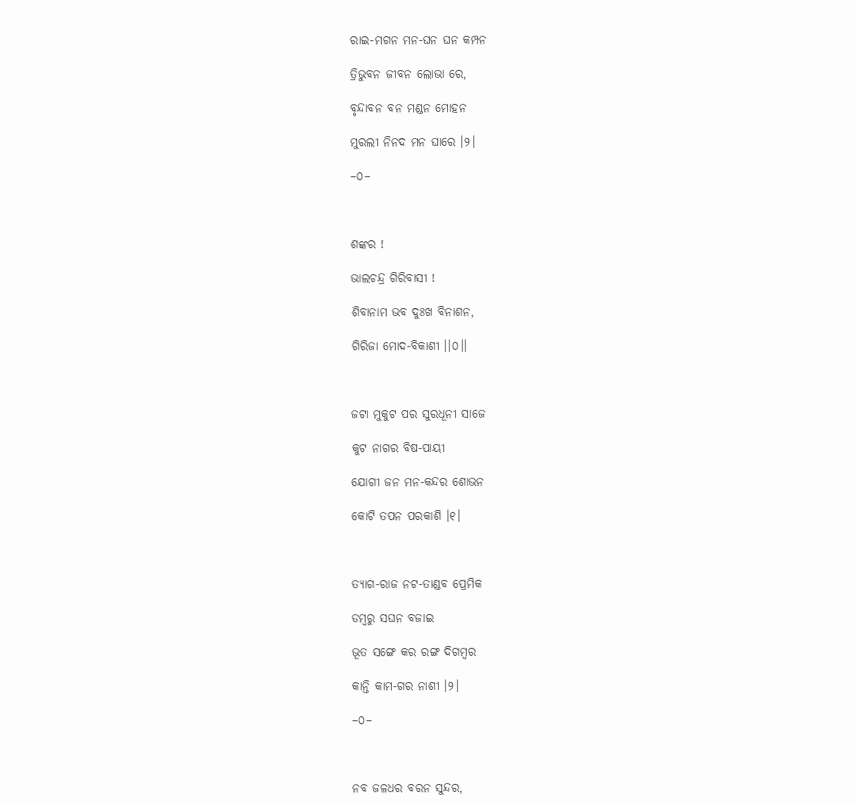ରାଇ-ମଗନ ମନ-ଘନ ଘନ କମ୍ପନ

ତ୍ରିଭୁବନ ଜୀବନ ଲୋଭା ରେ,

ବୃନ୍ଦାବନ ବନ ମଣ୍ଡନ ମୋହନ

ମୁରଲୀ ନିନଦ ମନ ଘାରେ ।୨।

–୦–



ଶଙ୍କର !

ଭାଲଚନ୍ଦ୍ର ଗିରିବାସୀ !

ଶିବାନାମ ଭବ ଦୁଃଖ ବିନାଶନ,

ଗିରିଜା ମୋଦ-ବିକାଶୀ ।।୦।।



ଜଟା ମୁକୁଟ ପର ସୁରଧୂନୀ ସାଜେ

କୁଟ ନାଗର ବିଷ-ପାୟୀ

ଯୋଗୀ ଜନ ମନ-କନ୍ଦର ଶୋଭନ

କୋଟି ତପନ ପରକାଶି ।୧।



ତ୍ୟାଗ-ରାଜ ନଟ-ତାଣ୍ଡବ ପ୍ରେମିକ

ଡମ୍ବରୁ ସଘନ ବଜାଇ

ଭୂତ ସଙ୍ଗେ କର ରଙ୍ଗ ଦିଗମ୍ବର

କାନ୍ତି କାମ-ଗର ନାଶୀ ।୨।

–୦–



ନବ ଜଳଧର ବରନ ସୁନ୍ଦର,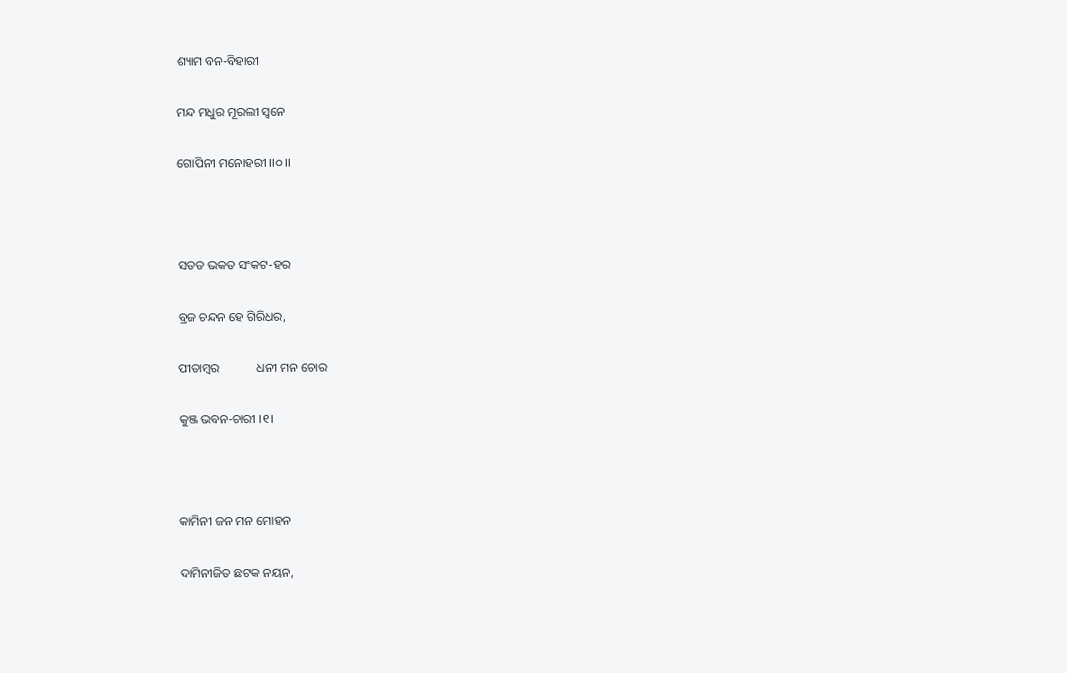ଶ୍ୟାମ ବନ-ବିହାରୀ

ମନ୍ଦ ମଧୁର ମୂରଲୀ ସ୍ୱନେ

ଗୋପିନୀ ମନୋହରୀ ।।୦।।



ସତତ ଭକତ ସଂକଟ-ହର

ବ୍ରଜ ଚନ୍ଦନ ହେ ଗିରିଧର,

ପୀତାମ୍ବର            ଧନୀ ମନ ଚୋର

କୁଞ୍ଜ ଭବନ-ଚାରୀ ।୧।



କାମିନୀ ଜନ ମନ ମୋହନ

ଦାମିନୀଜିତ ଛଟକ ନୟନ,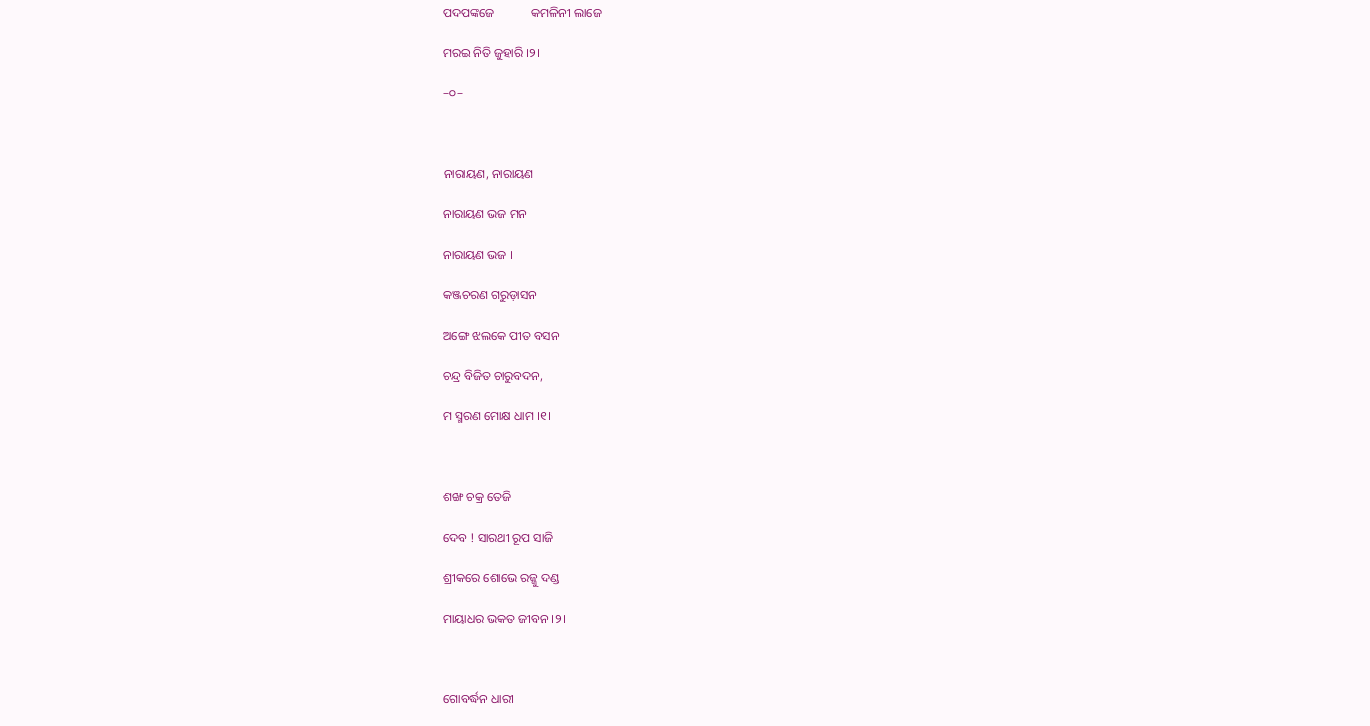ପଦପଙ୍କଜେ            କମଳିନୀ ଲାଜେ

ମରଇ ନିତି ଜୁହାରି ।୨।

–୦–



ନାରାୟଣ, ନାରାୟଣ

ନାରାୟଣ ଭଜ ମନ

ନାରାୟଣ ଭଜ ।

କଞ୍ଜଚରଣ ଗରୁଡ଼ାସନ

ଅଙ୍ଗେ ଝଲକେ ପୀତ ବସନ

ଚନ୍ଦ୍ର ବିଜିତ ଚାରୁବଦନ,

ମ ସ୍ମରଣ ମୋକ୍ଷ ଧାମ ।୧।



ଶଙ୍ଖ ଚକ୍ର ତେଜି

ଦେବ ! ସାରଥୀ ରୂପ ସାଜି

ଶ୍ରୀକରେ ଶୋଭେ ରଜ୍ଜୁ ଦଣ୍ଡ

ମାୟାଧର ଭକତ ଜୀବନ ।୨।



ଗୋବର୍ଦ୍ଧନ ଧାରୀ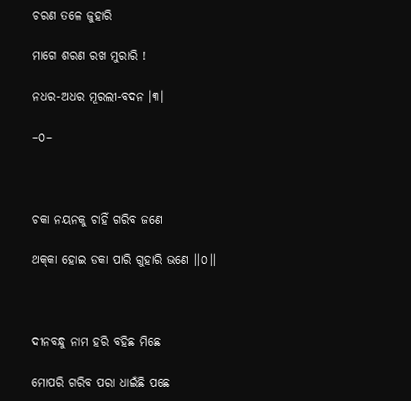ଚରଣ ତଳେ ଜୁହାରି

ମାଗେ ଶରଣ ରଖ ମୁରାରି !

ନଧର-ଅଧର ମୂରଲୀ-ବଦନ ।୩।

–୦–



ଚକା ନୟନକୁ ଚାହିଁ ଗରିବ ଜଣେ

ଥକ୍‌କା ହୋଇ ଡକା ପାରି ଗୁହାରି ଭଣେ ।।୦।।



ଦୀନବନ୍ଧୁ ନାମ ହରି ବହିଛ ମିଛେ

ମୋପରି ଗରିବ ପରା ଧାଇଁଛି ପଛେ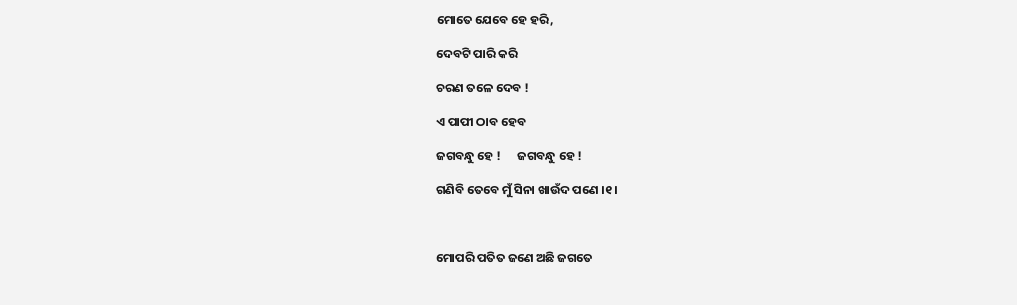ମୋତେ ଯେବେ ହେ ହରି,

ଦେବଟି ପାରି କରି

ଚରଣ ତଳେ ଦେବ !

ଏ ପାପୀ ଠାବ ହେବ

ଜଗବନ୍ଧୁ ହେ !      ଜଗବନ୍ଧୁ ହେ !

ଗଣିବି ତେବେ ମୁଁ ସିନା ଖାଉଁଦ ପଣେ ।୧।



ମୋପରି ପତିତ ଜଣେ ଅଛି ଜଗତେ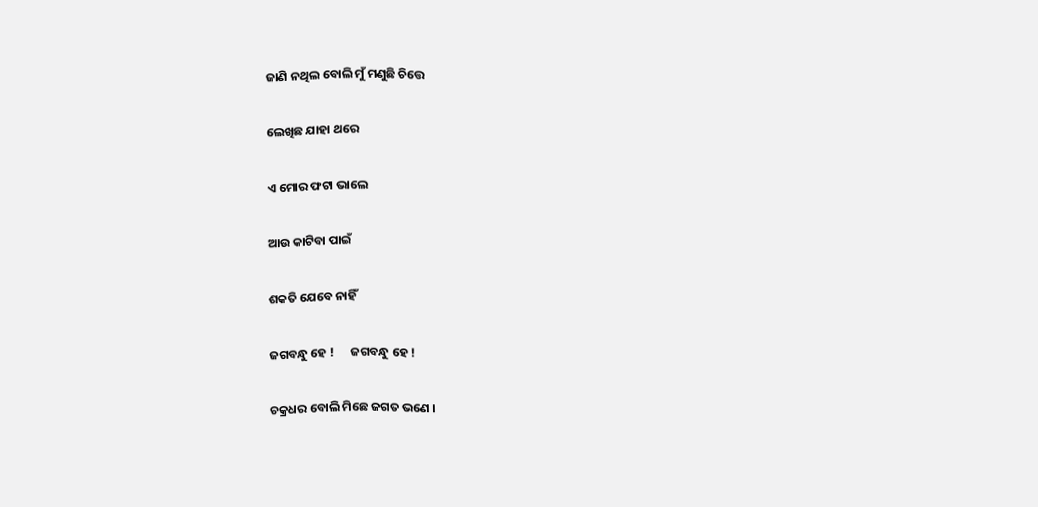ଜାଣି ନଥିଲ ବୋଲି ମୁଁ ମଣୁଛି ଚିତ୍ତେ

ଲେଖିଛ ଯାହା ଥରେ

ଏ ମୋର ଫଟା ଭାଲେ

ଆଉ କାଟିବା ପାଇଁ

ଶକତି ଯେବେ ନାହିଁ

ଜଗବନ୍ଧୁ ହେ !      ଜଗବନ୍ଧୁ ହେ !

ଚକ୍ରଧର ବୋଲି ମିଛେ ଜଗତ ଭଣେ ।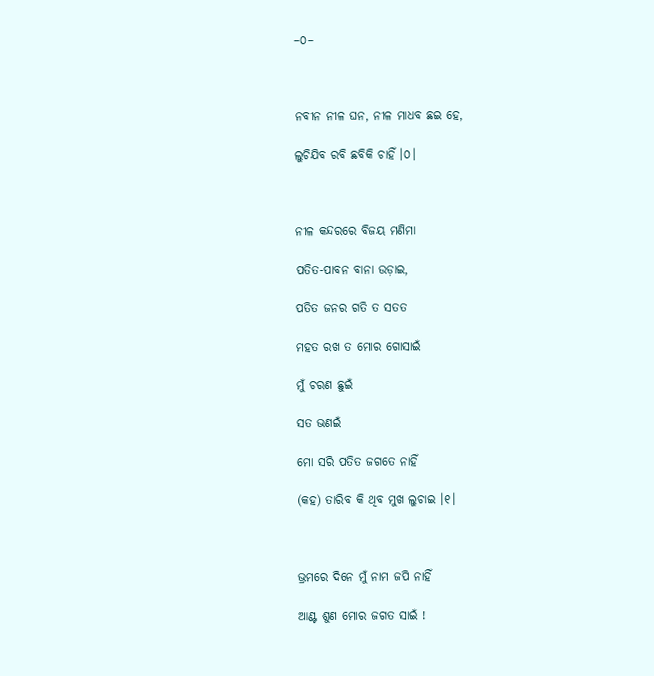–୦–



ନବୀନ ନୀଳ ଘନ, ନୀଳ ମାଧବ ଛଇ ହେ,

ଲୁଚିଯିବ ରବି ଛବିକି ଚାହିଁ ।୦।



ନୀଳ କନ୍ଦରରେ ବିଜୟ ମଣିମା

ପତିତ-ପାବନ ବାନା ଉଡ଼ାଇ,

ପତିତ ଜନର ଗତି ତ ସତତ

ମହତ ରଖ ତ ମୋର ଗୋସାଇଁ

ମୁଁ ଚରଣ ଛୁଇଁ

ସତ ଭଣଇଁ

ମୋ ସରି ପତିତ ଜଗତେ ନାହିଁ

(କହ) ତାରିବ କି ଥିବ ମୁଖ ଲୁଚାଇ ।୧।



ଭ୍ରମରେ ଦିନେ ମୁଁ ନାମ ଜପି ନାହିଁ

ଆଣ୍ଟ ଶୁଣ ମୋର ଜଗତ ସାଇଁ !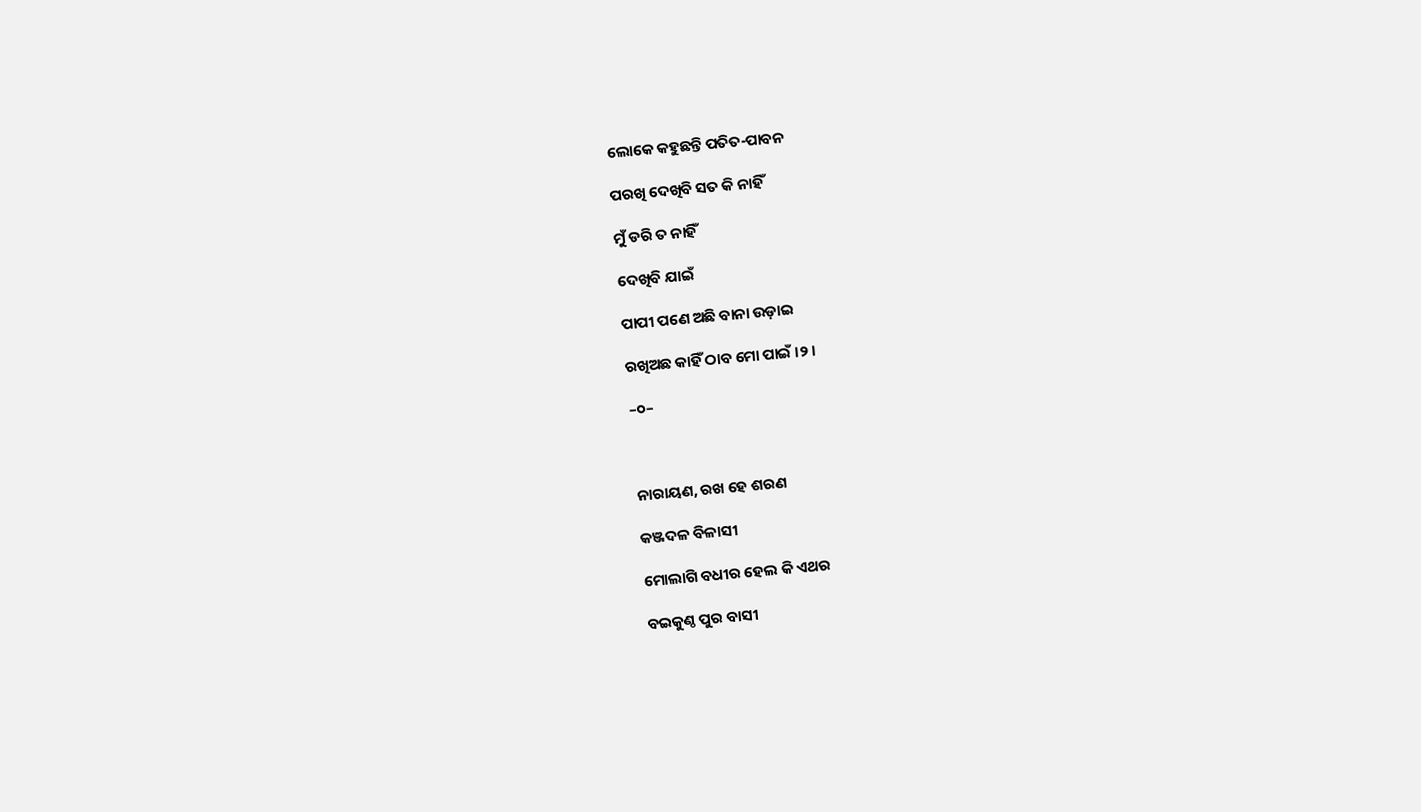ଲୋକେ କହୁଛନ୍ତି ପତିତ-ପାବନ

ପରଖି ଦେଖିବି ସତ କି ନାହିଁ

ମୁଁ ଡରି ତ ନାହିଁ

ଦେଖିବି ଯାଇଁ

ପାପୀ ପଣେ ଅଛି ବାନା ଉଡ଼ାଇ

ରଖିଅଛ କାହିଁ ଠାବ ମୋ ପାଇଁ ।୨।

–୦–



ନାରାୟଣ, ରଖ ହେ ଶରଣ

କଞ୍ଜଦଳ ବିଳାସୀ

ମୋଲାଗି ବଧୀର ହେଲ କି ଏଥର

ବଇକୁଣ୍ଠ ପୁର ବାସୀ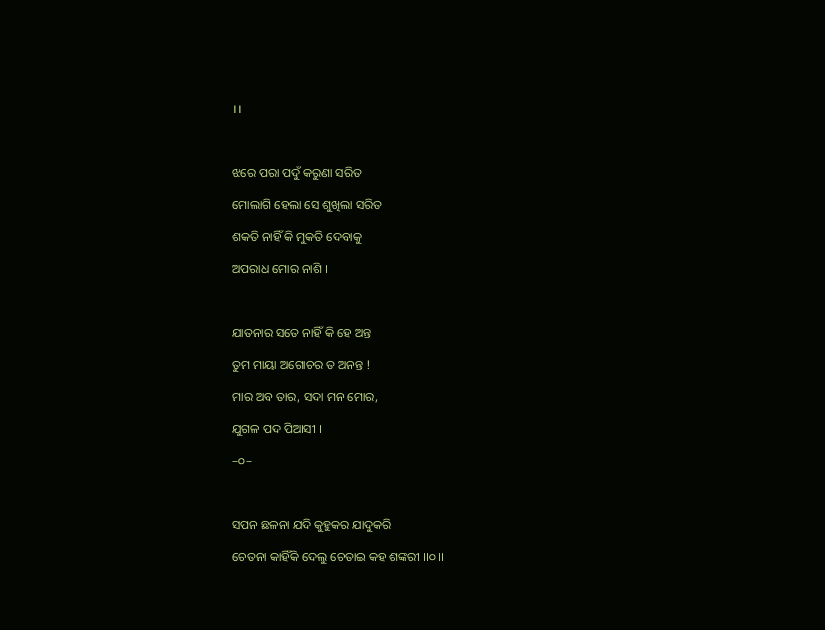।।



ଝରେ ପରା ପଦୁଁ କରୁଣା ସରିତ

ମୋଲାଗି ହେଲା ସେ ଶୁଖିଲା ସରିତ

ଶକତି ନାହିଁ କି ମୁକତି ଦେବାକୁ

ଅପରାଧ ମୋର ନାଶି ।



ଯାତନାର ସତେ ନାହିଁ କି ହେ ଅନ୍ତ

ତୁମ ମାୟା ଅଗୋଚର ତ ଅନନ୍ତ !

ମାର ଅବ ତାର, ସଦା ମନ ମୋର,

ଯୁଗଳ ପଦ ପିଆସୀ ।

–୦–



ସପନ ଛଳନା ଯଦି କୁହୁକର ଯାଦୁକରି

ଚେତନା କାହିଁକି ଦେଲୁ ଚେତାଇ କହ ଶଙ୍କରୀ ।।୦।।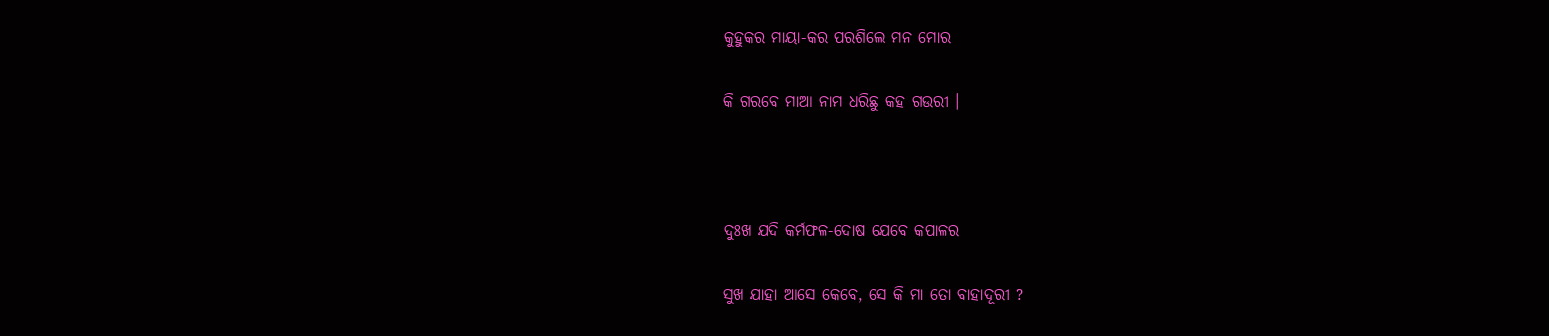କୁହୁକର ମାୟା-କର ପରଶିଲେ ମନ ମୋର

କି ଗରବେ ମାଆ ନାମ ଧରିଛୁ କହ ଗଉରୀ ।



ଦୁଃଖ ଯଦି କର୍ମଫଳ-ଦୋଷ ଯେବେ କପାଳର

ସୁଖ ଯାହା ଆସେ କେବେ, ସେ କି ମା ତୋ ବାହାଦୂରୀ ?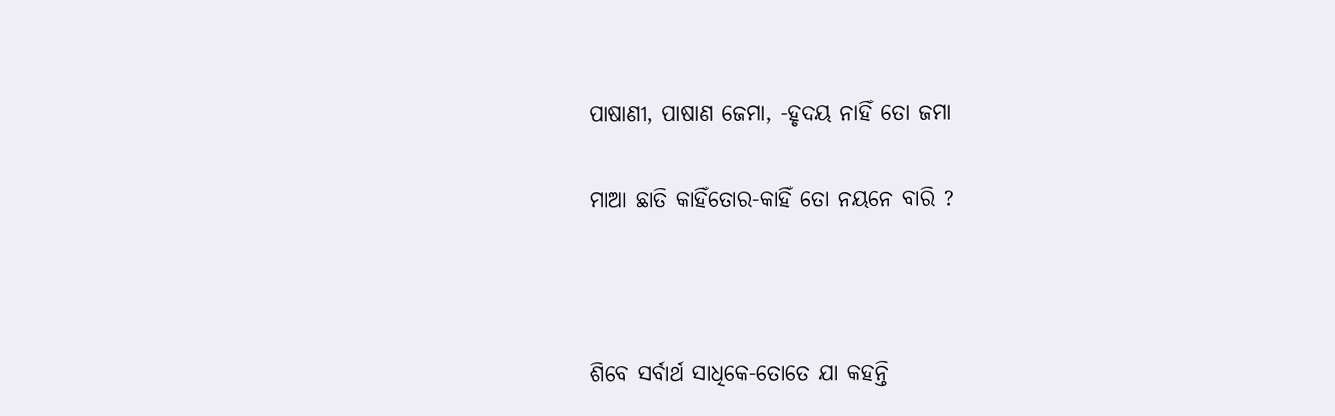ପାଷାଣୀ, ପାଷାଣ ଜେମା, -ହୃଦୟ ନାହିଁ ତୋ ଜମା

ମାଆ ଛାତି କାହିଁତୋର-କାହିଁ ତୋ ନୟନେ ବାରି ?



ଶିବେ ସର୍ବାର୍ଥ ସାଧିକେ-ତୋତେ ଯା କହନ୍ତି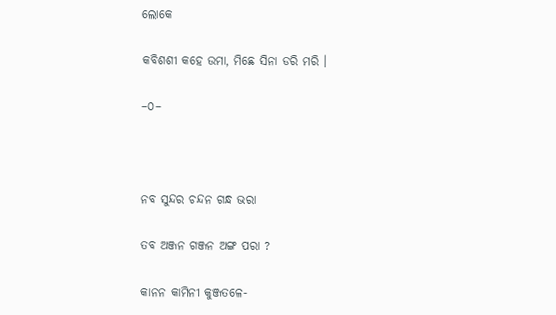ଲୋକେ

କବିଶଶୀ କହେ ଉମା, ମିଛେ ସିନା ଡରି ମରି ।

–୦–



ନବ ସୁନ୍ଦର ଚନ୍ଦନ ଗନ୍ଧ ଭରା

ତବ ଅଞ୍ଜନ ଗଞ୍ଜନ ଅଙ୍ଗ ପରା ?

କାନନ କାମିନୀ କୁଞ୍ଜତଳେ-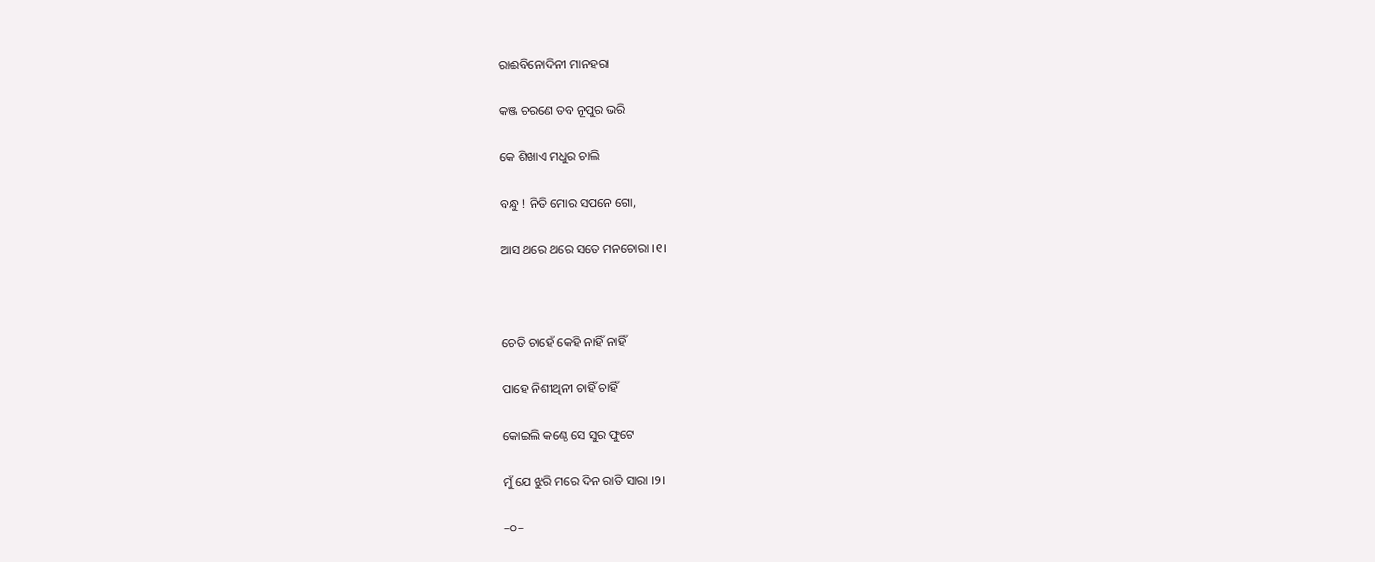ରାଈବିନୋଦିନୀ ମାନହରା

କଞ୍ଜ ଚରଣେ ତବ ନୂପୁର ଭରି

କେ ଶିଖାଏ ମଧୁର ଚାଲି

ବନ୍ଧୁ ! ନିତି ମୋର ସପନେ ଗୋ,

ଆସ ଥରେ ଥରେ ସତେ ମନଚୋରା ।୧।



ଚେତି ଚାହେଁ କେହି ନାହିଁ ନାହିଁ

ପାହେ ନିଶୀଥିନୀ ଚାହିଁ ଚାହିଁ

କୋଇଲି କଣ୍ଠେ ସେ ସୁର ଫୁଟେ

ମୁଁ ଯେ ଝୁରି ମରେ ଦିନ ରାତି ସାରା ।୨।

–୦–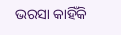ଭରସା କାହିଁକି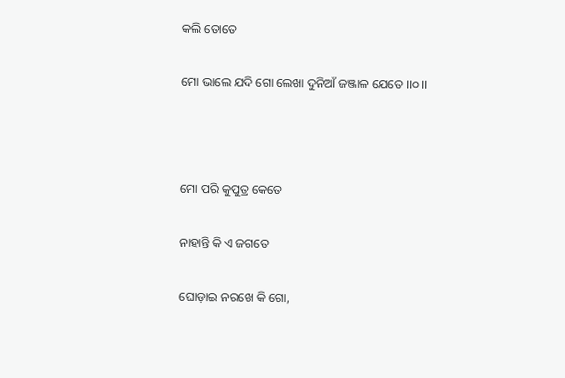କଲି ତୋତେ

ମୋ ଭାଲେ ଯଦି ଗୋ ଲେଖା ଦୁନିଆଁ ଜଞ୍ଜାଳ ଯେତେ ।।୦।।



ମୋ ପରି କୁପୁତ୍ର କେତେ

ନାହାନ୍ତି କି ଏ ଜଗତେ

ଘୋଡ଼ାଇ ନରଖେ କି ଗୋ,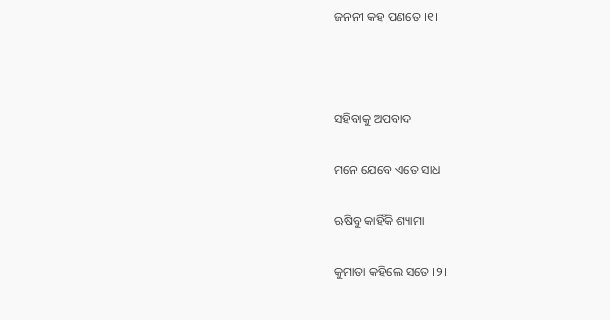ଜନନୀ କହ ପଣତେ ।୧।



ସହିବାକୁ ଅପବାଦ

ମନେ ଯେବେ ଏତେ ସାଧ

ଋଷିବୁ କାହିଁକି ଶ୍ୟାମା

କୁମାତା କହିଲେ ସତେ ।୨।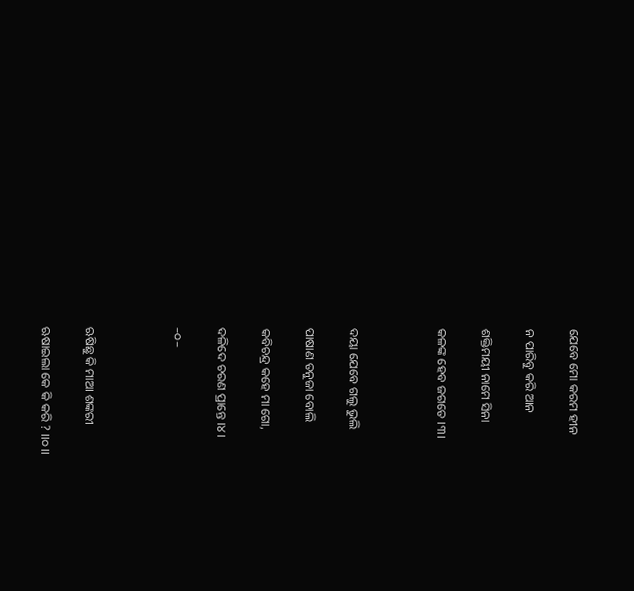ଯେବେ ମୋ କରମ ହୀନ

ନ ପାରିବୁ କରି ଆନ

ଶକ୍ତିମୟୀ ନାମେ ସିନା

କଳଙ୍କ ହେବ ଜଗତେ ।୩।



ଦୟା ଯେବେ ଗଲୁ ଭୁଲି

ପାଷାଣ ତନୁଜା ବୋଲି

କବିଚନ୍ଦ୍ର କହେ ମା ଗୋ,

ଦଳିଦେ ଚରଣ ପ୍ରାନ୍ତେ ।୪।

–୦–



ଋଷିଛୁ କି ମାଆ ଶଙ୍କରୀ

ଋଷାଇଲା କେ କି କରି ? ।।୦।।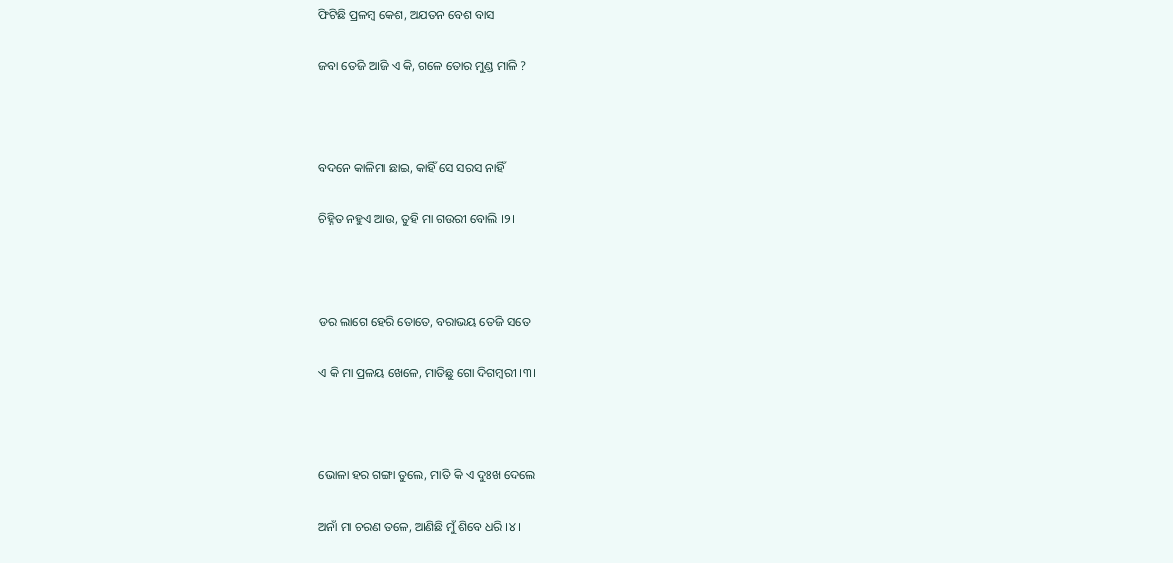ଫିଟିଛି ପ୍ରଳମ୍ବ କେଶ, ଅଯତନ ବେଶ ବାସ

ଜବା ତେଜି ଆଜି ଏ କି, ଗଳେ ତୋର ମୁଣ୍ଡ ମାଳି ?



ବଦନେ କାଳିମା ଛାଇ, କାହିଁ ସେ ସରସ ନାହିଁ

ଚିହ୍ନିତ ନହୁଏ ଆଉ, ତୁହି ମା ଗଉରୀ ବୋଲି ।୨।



ଡର ଲାଗେ ହେରି ତୋତେ, ବରାଭୟ ତେଜି ସତେ

ଏ କି ମା ପ୍ରଳୟ ଖେଳେ, ମାତିଛୁ ଗୋ ଦିଗମ୍ବରୀ ।୩।



ଭୋଳା ହର ଗଙ୍ଗା ତୁଲେ, ମାତି କି ଏ ଦୁଃଖ ଦେଲେ

ଅନାଁ ମା ଚରଣ ତଳେ, ଆଣିଛି ମୁଁ ଶିବେ ଧରି ।୪।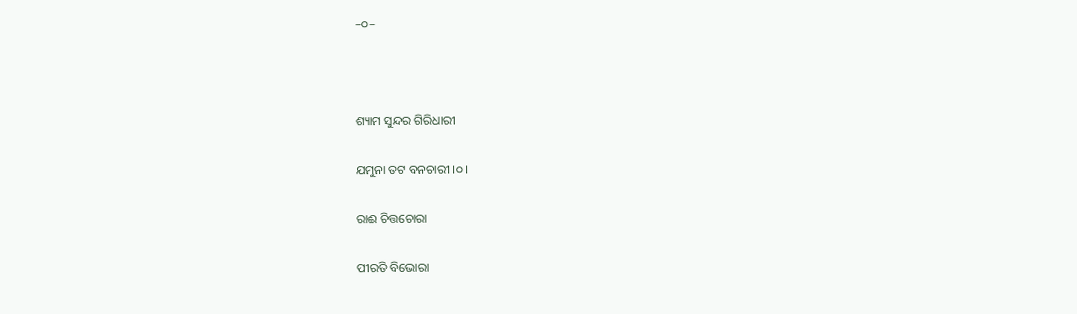–୦–



ଶ୍ୟାମ ସୁନ୍ଦର ଗିରିଧାରୀ

ଯମୁନା ତଟ ବନଚାରୀ ।୦।

ରାଈ ଚିତ୍ତଚୋରା

ପୀରତି ବିଭୋରା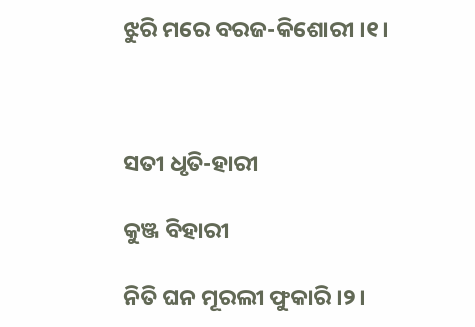ଝୁରି ମରେ ବରଜ-କିଶୋରୀ ।୧।



ସତୀ ଧୃତି-ହାରୀ

କୁଞ୍ଜ ବିହାରୀ

ନିତି ଘନ ମୂରଲୀ ଫୁକାରି ।୨।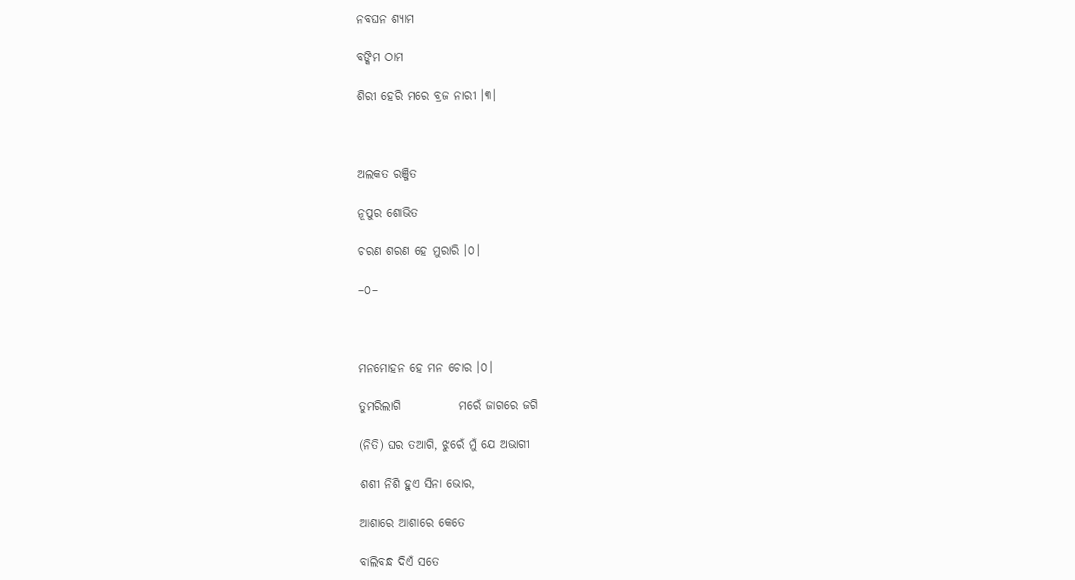ନବଘନ ଶ୍ୟାମ

ବଙ୍କିମ ଠାମ

ଶିରୀ ହେରି ମରେ ବ୍ରଜ ନାରୀ ।୩।



ଅଲକତ ରଞ୍ଜିତ

ନୂପୁର ଶୋଭିତ

ଚରଣ ଶରଣ ହେ ମୁରାରି ।୦।

–୦–



ମନମୋହନ ହେ ମନ ଚୋର ।୦।

ତୁମରିଲାଗି            ମରେଁ ଜାଗରେ ଜଗି

(ନିତି) ଘର ତଆଗି, ଝୁରେଁ ମୁଁ ଯେ ଅଭାଗୀ

ଶଶୀ ନିଶି ହୁଏ ସିନା ଭୋର,

ଆଶାରେ ଆଶାରେ କେତେ

ବାଲିବନ୍ଧ ଦିଏଁ ସତେ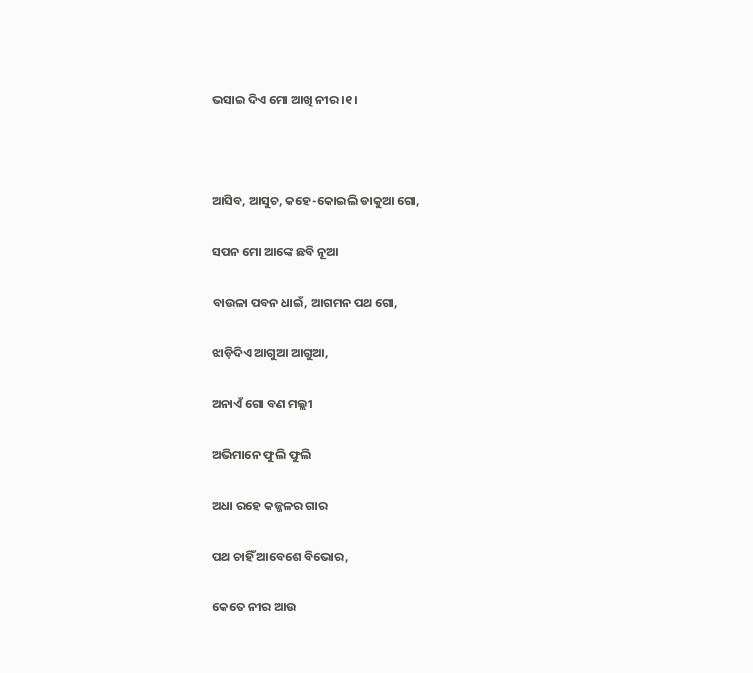ଭସାଇ ଦିଏ ମୋ ଆଖି ନୀର ।୧।



ଆସିବ, ଆସୁଚ, କହେ-କୋଇଲି ଡାକୁଆ ଗୋ,

ସପନ ମୋ ଆଙ୍କେ ଛବି ନୂଆ

ବାଉଳା ପବନ ଧାଇଁ, ଆଗମନ ପଥ ଗୋ,

ଝାଡ଼ିଦିଏ ଆଗୁଆ ଆଗୁଆ,

ଅନାଏଁ ଗୋ ବଣ ମଲ୍ଲୀ

ଅଭିମାନେ ଫୁଲି ଫୁଲି

ଅଧା ରହେ କଜ୍ଜଳର ଗାର

ପଥ ଚାହିଁ ଆବେଶେ ବିଭୋର,

କେତେ ନୀର ଆଉ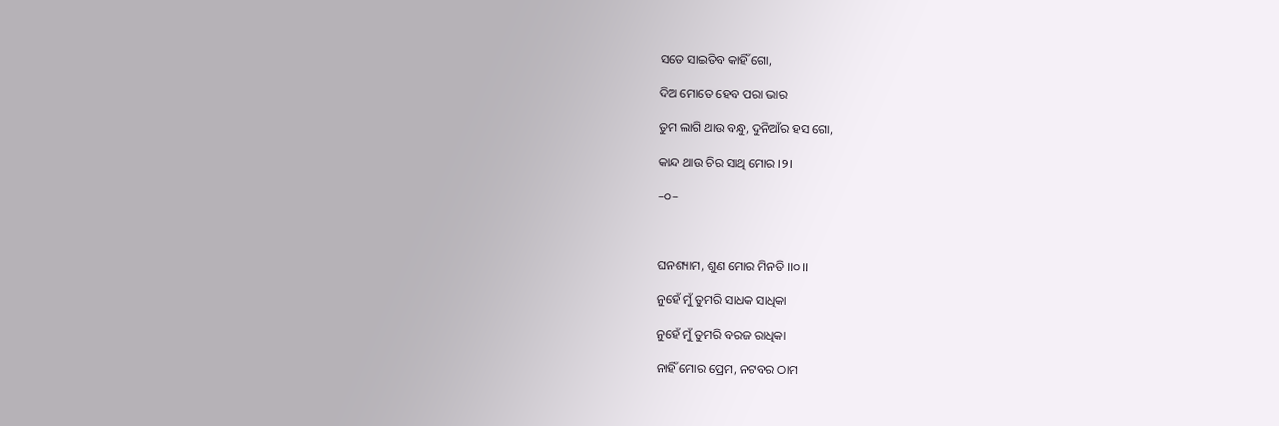ସତେ ସାଇତିବ କାହିଁ ଗୋ,

ଦିଅ ମୋତେ ହେବ ପରା ଭାର

ତୁମ ଲାଗି ଥାଉ ବନ୍ଧୁ, ଦୁନିଆଁର ହସ ଗୋ,

କାନ୍ଦ ଥାଉ ଚିର ସାଥି ମୋର ।୨।

–୦–



ଘନଶ୍ୟାମ, ଶୁଣ ମୋର ମିନତି ।।୦।।

ନୁହେଁ ମୁଁ ତୁମରି ସାଧକ ସାଧିକା

ନୁହେଁ ମୁଁ ତୁମରି ବରଜ ରାଧିକା

ନାହିଁ ମୋର ପ୍ରେମ, ନଟବର ଠାମ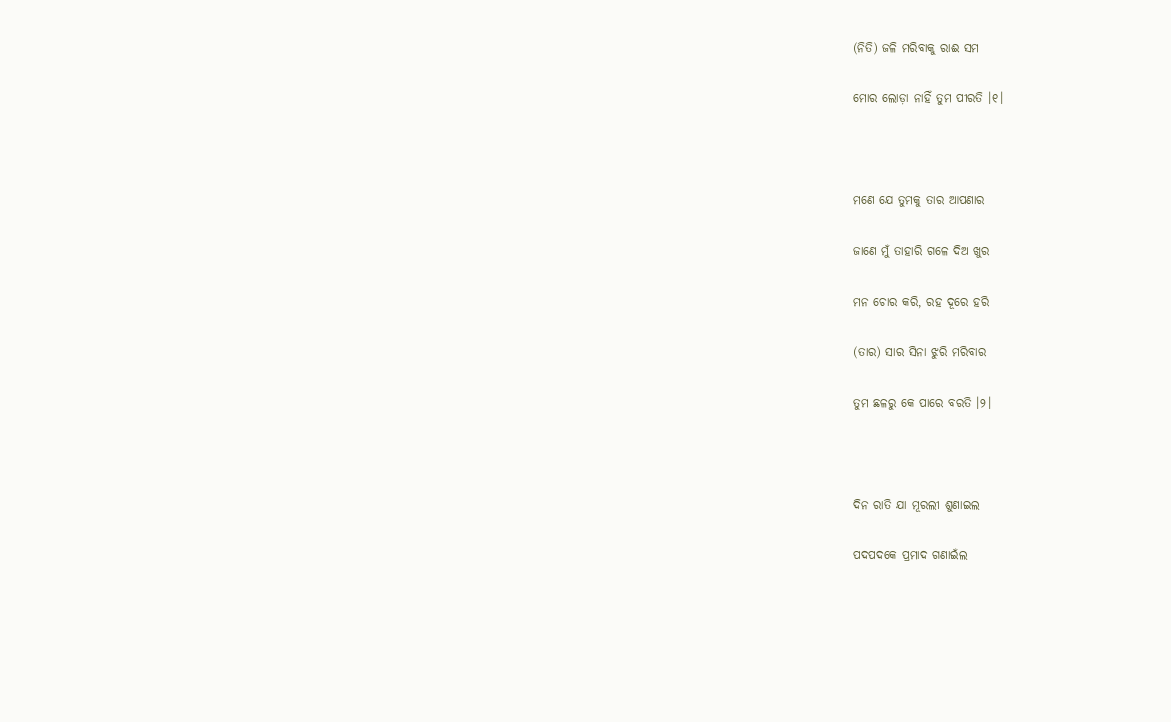(ନିତି) ଜଳି ମରିବାକୁ ରାଈ ସମ

ମୋର ଲୋଡ଼ା ନାହିଁ ତୁମ ପୀରତି ।୧।



ମଣେ ଯେ ତୁମକୁ ତାର ଆପଣାର

ଜାଣେ ମୁଁ ତାହାରି ଗଳେ ଦିଅ ଖୁର

ମନ ଚୋର କରି, ରହ ଦୂରେ ହରି

(ତାର) ସାର ସିନା ଝୁରି ମରିବାର

ତୁମ ଛଳରୁ କେ ପାରେ ବରତି ।୨।



ଦିନ ରାତି ଯା ମୂରଲୀ ଶୁଣାଇଲ

ପଦପଦକେ ପ୍ରମାଦ ଗଣାଇଁଲ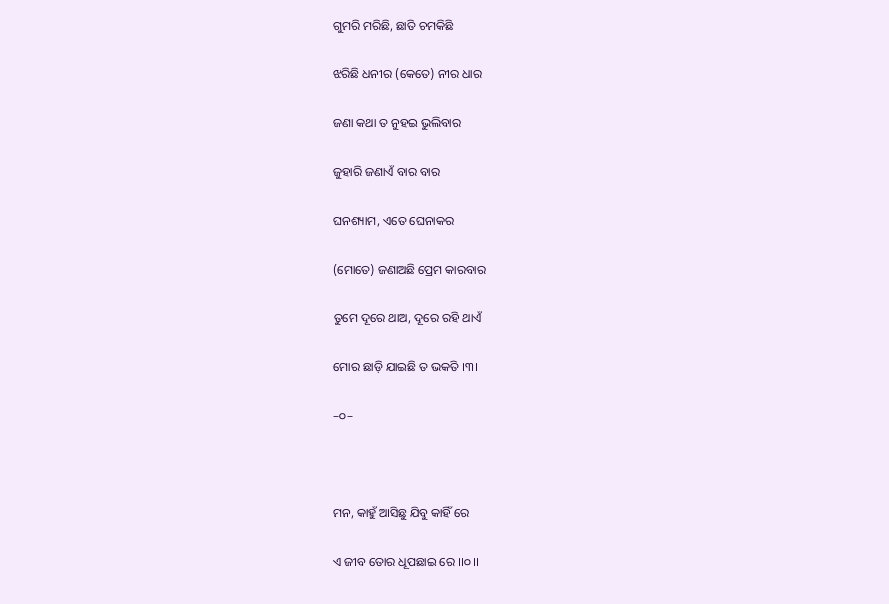ଗୁମରି ମରିଛି, ଛାତି ଚମକିଛି

ଝରିଛି ଧନୀର (କେତେ) ନୀର ଧାର

ଜଣା କଥା ତ ନୁହଇ ଭୁଲିବାର

ଜୁହାରି ଜଣାଏଁ ବାର ବାର

ଘନଶ୍ୟାମ, ଏତେ ଘେନାକର

(ମୋତେ) ଜଣାଅଛି ପ୍ରେମ କାରବାର

ତୁମେ ଦୂରେ ଥାଅ, ଦୂରେ ରହି ଥାଏଁ

ମୋର ଛାଡ଼ି ଯାଇଛି ତ ଭକତି ।୩।

–୦–



ମନ, କାହୁଁ ଆସିଛୁ ଯିବୁ କାହିଁ ରେ

ଏ ଜୀବ ତୋର ଧୂପଛାଇ ରେ ।।୦।।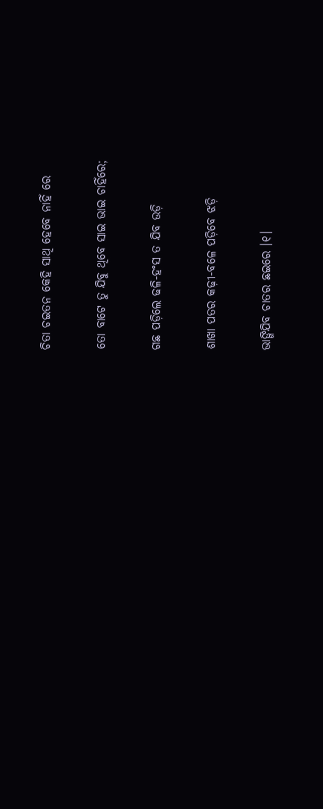ଚିତା ଚଇତନ କେହି ସାଥି ହେବେ ନାହିଁ ରେ

ତୋ ବାଟେ ତୁ ଯିବୁ ଥିବେ ସାଇ ଭାଇ ଚାହିଁରେ;

ଗଛ ପଡ଼ିଲେ ଢଳି-ହଂସ ତ ଯିବ ଉଡ଼ି

ଶାଖା ପତର କଢ଼ୀ-ବଳେ ପଡ଼ିବେ ଝଡ଼ି

ଭାଙ୍ଗିଯିବ ଚାତର ଛଇରେ ।୧।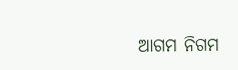ଆଗମ ନିଗମ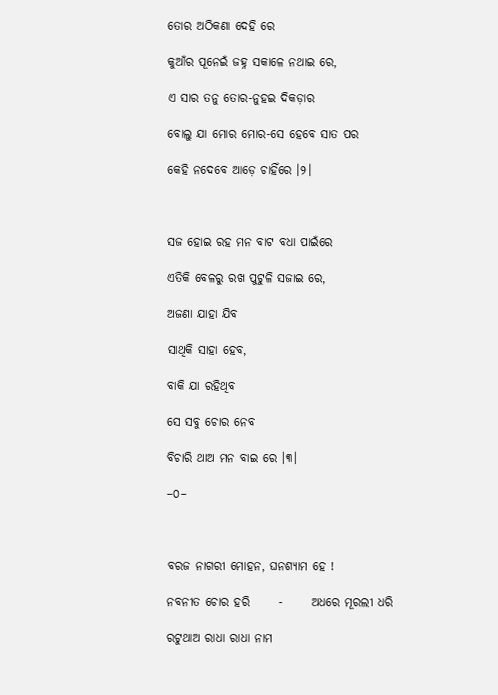ତୋର ଅଠିକଣା ଦେହି ରେ

କୁଆଁର ପୂନେଇଁ ଜହ୍ନ ସକାଳେ ନଥାଇ ରେ,

ଏ ସାର ତନୁ ତୋର-ନୁହଇ ଦିକଡ଼ାର

ବୋଲୁ ଯା ମୋର ମୋର-ସେ ହେବେ ସାତ ପର

କେହି ନଦେବେ ଆଡ଼େ ଚାହିଁରେ ।୨।



ସଜ ହୋଇ ରହ ମନ ବାଟ ବଧା ପାଇଁରେ

ଏତିକି ବେଳରୁ ରଖ ପୁଟୁଳି ସଜାଇ ରେ,

ଅଜଣା ଯାହା ଯିବ

ସାଥିକି ସାହା ହେବ,

ବାକି ଯା ରହିଥିବ

ସେ ସବୁ ଚୋର ନେବ

ବିଚାରି ଥାଅ ମନ ବାଇ ରେ ।୩।

–୦–



ବରଜ ନାଗରୀ ମୋହନ, ଘନଶ୍ୟାମ ହେ !

ନବନୀତ ଚୋର ହରି      -      ଅଧରେ ମୂରଲୀ ଧରି

ରଟୁଥାଅ ରାଧା ରାଧା ନାମ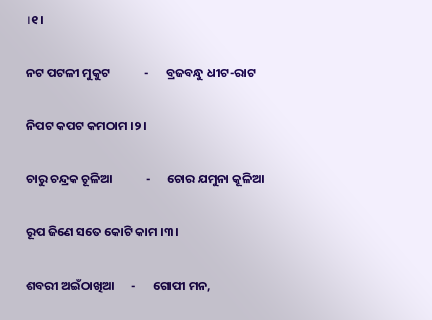।୧।

ନଟ ପଟଳୀ ମୁକୁଟ            -      ବ୍ରଜବନ୍ଧୁ ଧୀଟ-ରାଟ

ନିପଟ କପଟ କମଠାମ ।୨।

ଚାରୁ ଚନ୍ଦ୍ରକ ଚୂଳିଆ            -      ଚୋର ଯମୁନା କୂଳିଆ

ରୂପ ଜିଣେ ସତେ କୋଟି କାମ ।୩।

ଶବରୀ ଅଇଁଠାଖିଆ      -      ଗୋପୀ ମନ,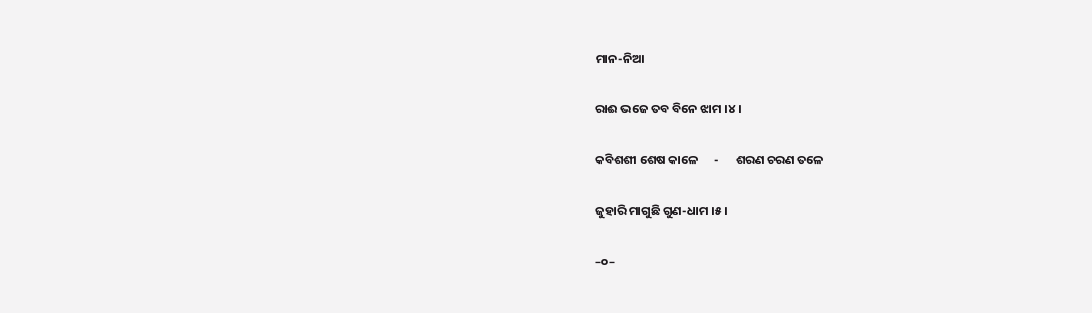ମାନ-ନିଆ

ରାଈ ଭଜେ ତବ ବିନେ ଝାମ ।୪।

କବିଶଶୀ ଶେଷ କାଳେ      -      ଶରଣ ଚରଣ ତଳେ

ଜୁହାରି ମାଗୁଛି ଗୁଣ-ଧାମ ।୫।

–୦–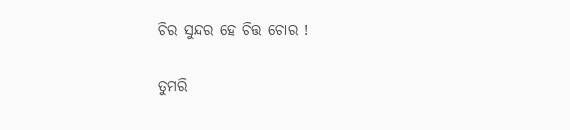ଚିର ସୁନ୍ଦର ହେ ଚିତ୍ତ ଚୋର !

ତୁମରି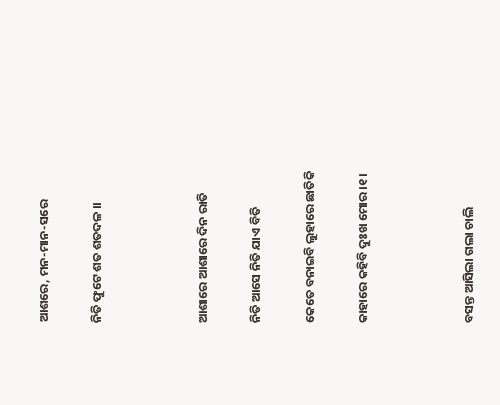ଆଶରେ, ମନ-ମାନ-ସରେ

ନିତି ଫୁଟେ ଶତ ଶତଦଳ ।।



ଆଶାରେ ଆଶାରେ ଦିନ ରାତି

ନିତି ଆସେ ନିତି ଯାଏ ବିତି

କେତେ ବନାଇବି ଲୁହାରେ ଛାତିକି

କାହାରେ କହିବି ଦୁଃଖ ମୋର ।୧।



ବସନ୍ତ ଆସିଲା ଗଲା ଚାଲି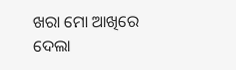ଖରା ମୋ ଆଖିରେ ଦେଲା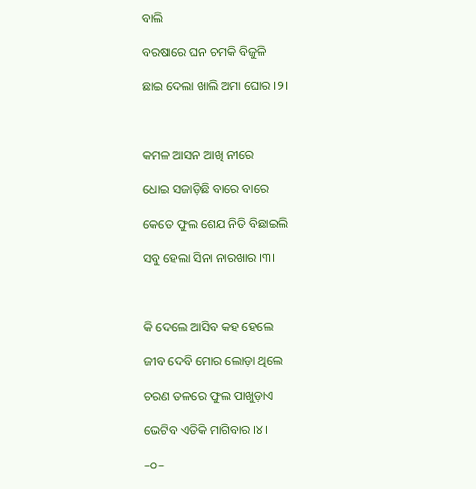ବାଲି

ବରଷାରେ ଘନ ଚମକି ବିଜୁଳି

ଛାଇ ଦେଲା ଖାଲି ଅମା ଘୋର ।୨।



କମଳ ଆସନ ଆଖି ନୀରେ

ଧୋଇ ସଜାଡ଼ିଛି ବାରେ ବାରେ

କେତେ ଫୁଲ ଶେଯ ନିତି ବିଛାଇଲି

ସବୁ ହେଲା ସିନା ନାରଖାର ।୩।



କି ଦେଲେ ଆସିବ କହ ହେଲେ

ଜୀବ ଦେବି ମୋର ଲୋଡ଼ା ଥିଲେ

ଚରଣ ତଳରେ ଫୁଲ ପାଖୁଡ଼ାଏ

ଭେଟିବ ଏତିକି ମାଗିବାର ।୪।

–୦–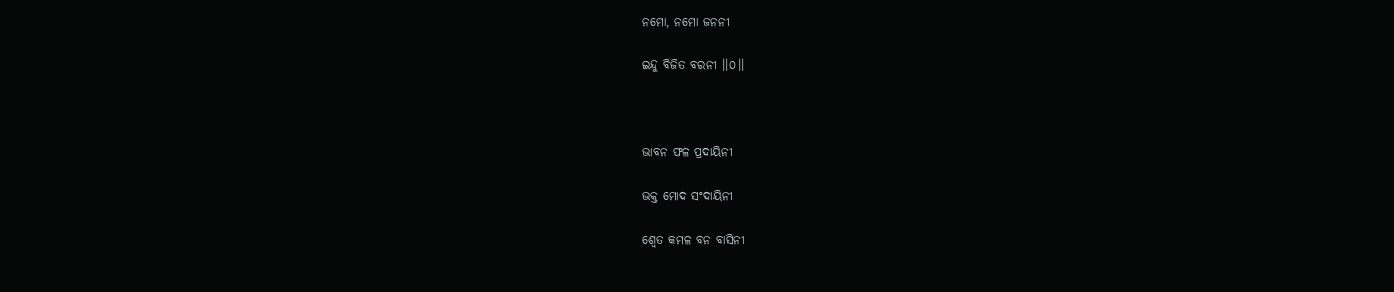ନମୋ, ନମୋ ଜନନୀ

ଇନ୍ଦୁ ବିଜିତ ବରନୀ ।।୦।।



ଭାବନ ଫଳ ପ୍ରଦାୟିନୀ

ଭକ୍ତ ମୋଦ ସଂଦାୟିନୀ

ଶ୍ୱେତ କମଳ ବନ ବାସିନୀ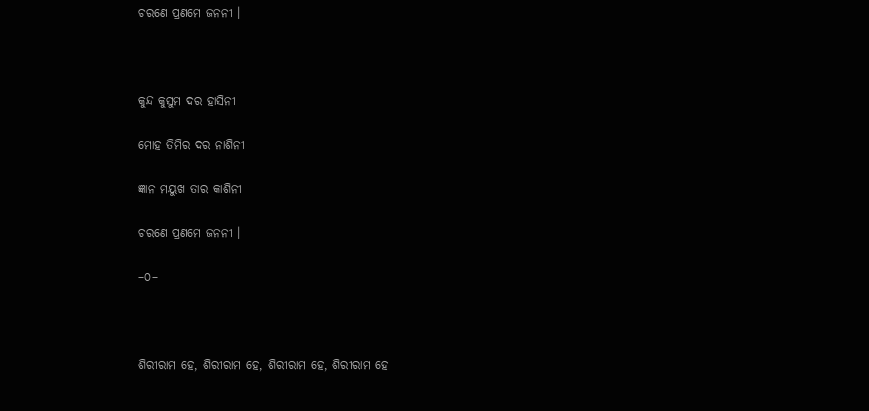ଚରଣେ ପ୍ରଣମେ ଜନନୀ ।



କୁନ୍ଦ କୁସୁମ ଦର ହାସିନୀ

ମୋହ ତିମିର ଦର ନାଶିନୀ

ଜ୍ଞାନ ମୟୁଖ ତାର କାଶିନୀ

ଚରଣେ ପ୍ରଣମେ ଜନନୀ ।

–୦–



ଶିରୀରାମ ହେ, ଶିରୀରାମ ହେ, ଶିରୀରାମ ହେ, ଶିରୀରାମ ହେ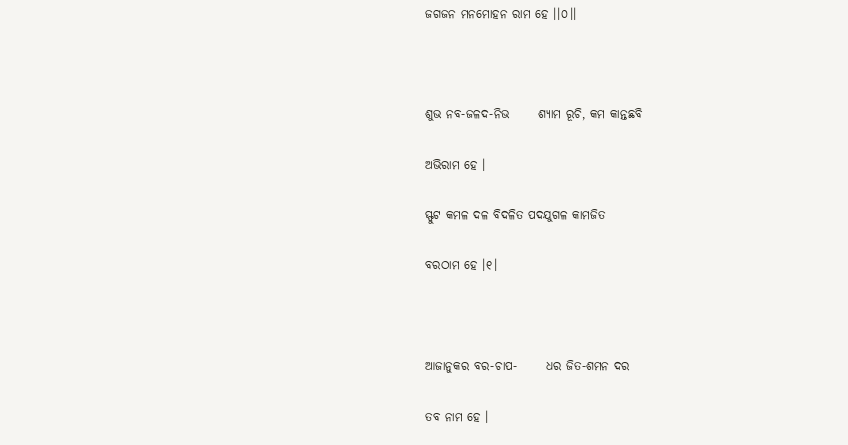ଜଗଜନ ମନମୋହନ ରାମ ହେ ।।୦।।



ଶୁଭ ନବ-ଜଳଦ-ନିଭ      ଶ୍ୟାମ ରୂଚି, କମ କାନ୍ତଛବି

ଅଭିରାମ ହେ ।

ସ୍ଫୁଟ କମଳ ଦଳ ବିଦଳିତ ପଦଯୁଗଳ କାମଜିତ

ବରଠାମ ହେ ।୧।



ଆଜାନୁକର ବର-ଚାପ-      ଧର ଜିତ-ଶମନ ଦର

ତବ ନାମ ହେ ।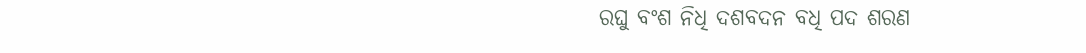ରଘୁ ବଂଶ ନିଧି ଦଶବଦନ ବଧି ପଦ ଶରଣ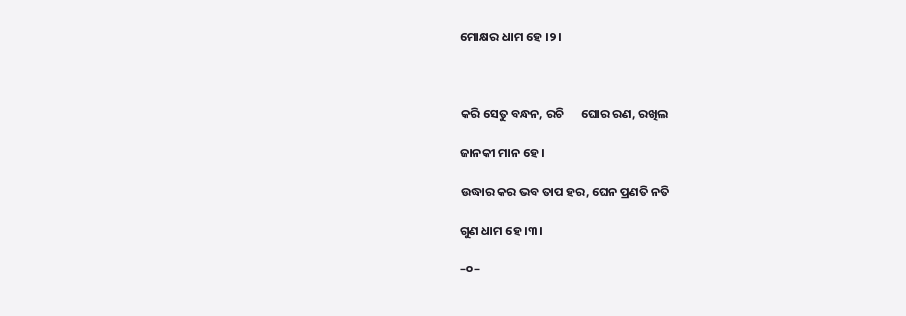ମୋକ୍ଷର ଧାମ ହେ ।୨।



କରି ସେତୁ ବନ୍ଧନ, ରଚି      ଘୋର ରଣ, ରଖିଲ

ଜାନକୀ ମାନ ହେ ।

ଉଦ୍ଧାର କର ଭବ ତାପ ହର, ଘେନ ପ୍ରଣତି ନତି

ଗୁଣ ଧାମ ହେ ।୩।

–୦–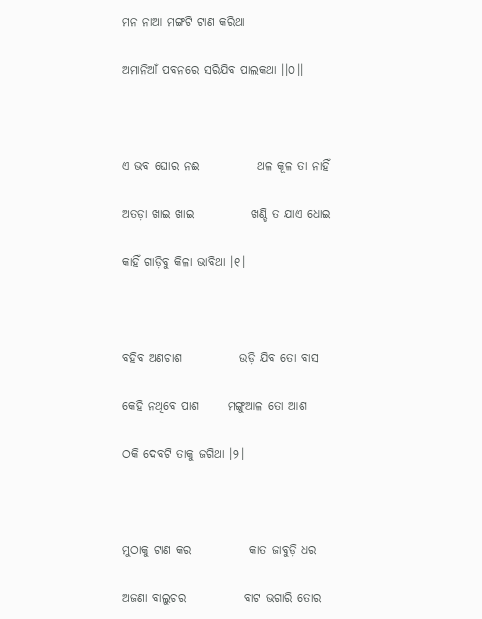ମନ ନାଆ ମଙ୍ଗଟି ଟାଣ କରିଥା

ଅମାନିଆଁ ପବନରେ ସରିଯିବ ପାଲକଥା ।।୦।।



ଏ ଭବ ଘୋର ନଈ            ଥଳ କୂଳ ତା ନାହିଁ

ଅତଡ଼ା ଖାଇ ଖାଇ            ଖଣ୍ଡି ତ ଯାଏ ଧୋଇ

କାହିଁ ଗାଡ଼ିବୁ କିଳା ଭାବିଥା ।୧।



ବହିବ ଅଣଚାଶ            ଉଡ଼ି ଯିବ ତୋ ବାସ

କେହି ନଥିବେ ପାଶ      ମଙ୍ଗୁଆଳ ତୋ ଆଶ

ଠକି ଦେବଟି ତାକୁ ଜଗିଥା ।୨।



ମୁଠାକୁ ଟାଣ କର            କାତ ଜାବୁଡ଼ି ଧର

ଅଜଣା ବାଲୁଚର            ବାଟ ଭଗାରି ତୋର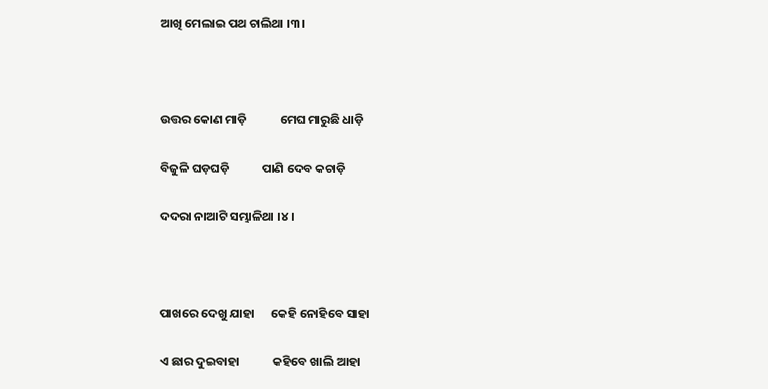ଆଖି ମେଲାଇ ପଥ ଚାଲିଥା ।୩।



ଉତ୍ତର କୋଣ ମାଡ଼ି            ମେଘ ମାରୁଛି ଧାଡ଼ି

ବିଜୁଳି ଘଡ଼ଘଡ଼ି            ପାଣି ଦେବ କଚାଡ଼ି

ଦଦରା ନାଆଟି ସମ୍ଭାଳିଥା ।୪।



ପାଖରେ ଦେଖୁ ଯାହା      କେହି ନୋହିବେ ସାହା

ଏ ଛାର ଦୁଇବାହା            କହିବେ ଖାଲି ଆହା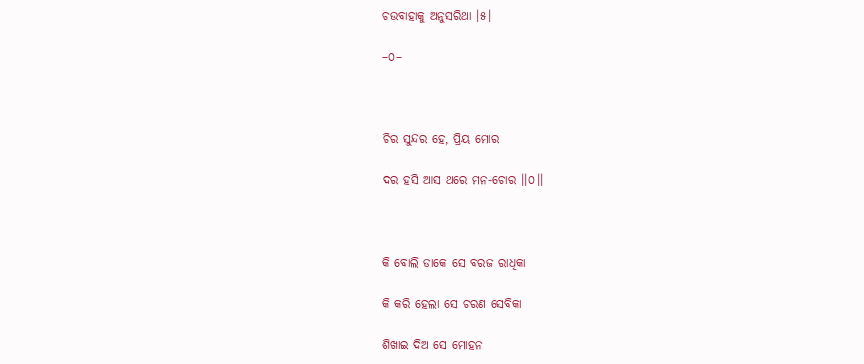ଚଉବାହାକୁ ଅନୁସରିଥା ।୫।

–୦–



ଚିର ସୁନ୍ଦର ହେ, ପ୍ରିୟ ମୋର

ଦର ହସି ଆସ ଥରେ ମନ-ଚୋର ।।୦।।



କି ବୋଲି ଡାକେ ସେ ବରଜ ରାଧିକା

କି କରି ହେଲା ସେ ଚରଣ ସେବିକା

ଶିଖାଇ ଦିଅ ସେ ମୋହନ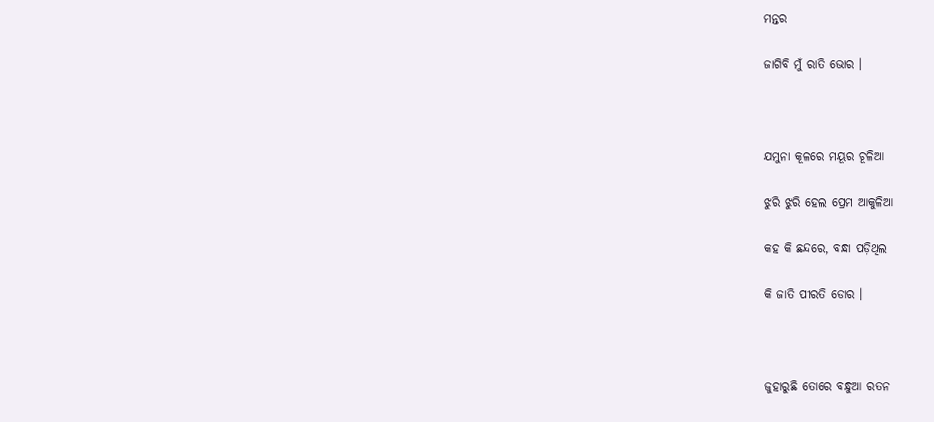ମନ୍ତର

ଜାଗିବି ମୁଁ ରାତି ଭୋର ।



ଯମୁନା କୂଳରେ ମୟୂର ଚୂଳିଆ

ଝୁରି ଝୁରି ହେଲ ପ୍ରେମ ଆକୁଳିଆ

କହ କି ଛନ୍ଦରେ, ବନ୍ଧା ପଡ଼ିଥିଲ

କି ଜାତି ପୀରତି ଡୋର ।



ଜୁହାରୁଛି ତୋରେ ବନ୍ଧୁଆ ରତନ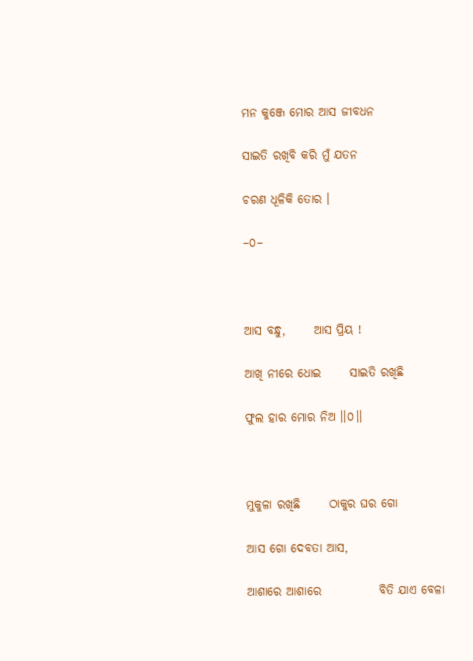ମନ କୁଞ୍ଜେ ମୋର ଆସ ଜୀବଧନ

ସାଇତି ରଖିବି କରି ମୁଁ ଯତନ

ଚରଣ ଧୂଳିକି ତୋର ।

–୦–



ଆସ ବନ୍ଧୁ,      ଆସ ପ୍ରିୟ !

ଆଖି ନୀରେ ଧୋଇ      ସାଇତି ରଖିଛି

ଫୁଲ ହାର ମୋର ନିଅ ।।୦।।



ମୁକୁଳା ରଖିଛି      ଠାକୁର ଘର ଗୋ

ଆସ ଗୋ ଦେବତା ଆସ,

ଆଶାରେ ଆଶାରେ            ବିତି ଯାଏ ବେଳା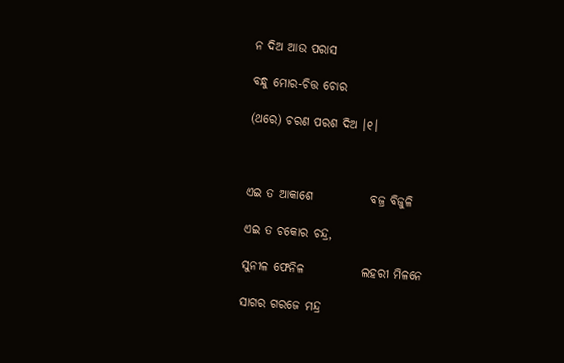ନ ଦିଅ ଆଉ ପରାସ

ବନ୍ଧୁ ମୋର-ଚିତ୍ତ ଚୋର

(ଥରେ) ଚରଣ ପରଶ ଦିଅ ।୧।



ଏଇ ତ ଆକାଶେ            ବଜ୍ର ବିଜୁଳି

ଏଇ ତ ଚକୋର ଚନ୍ଦ୍ର,

ସୁନୀଳ ଫେନିଳ            ଲହରୀ ମିଳନେ

ସାଗର ଗରଜେ ମନ୍ଦ୍ର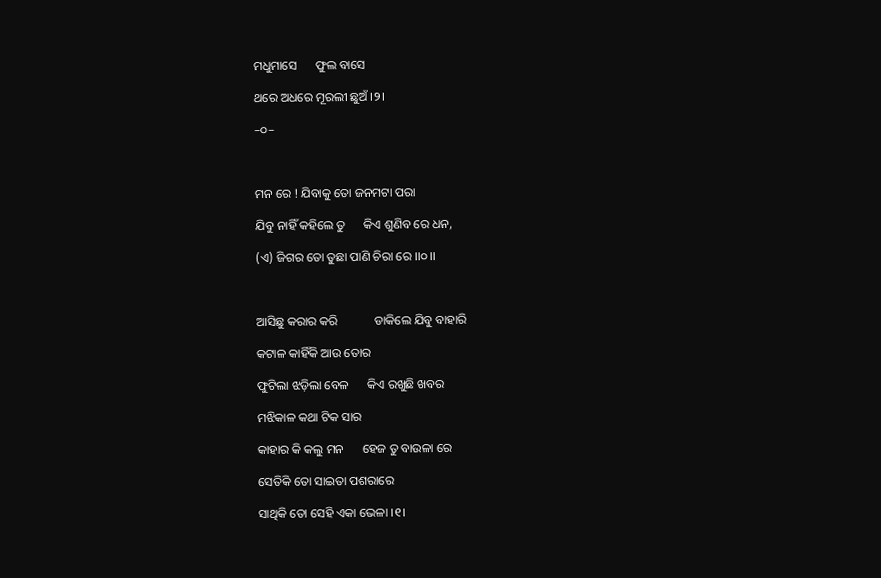ମଧୁମାସେ      ଫୁଲ ବାସେ

ଥରେ ଅଧରେ ମୂରଲୀ ଛୁଅଁ ।୨।

–୦–



ମନ ରେ ! ଯିବାକୁ ତୋ ଜନମଟା ପରା

ଯିବୁ ନାହିଁ କହିଲେ ତୁ      କିଏ ଶୁଣିବ ରେ ଧନ,

(ଏ) ଜିଗର ତୋ ତୁଛା ପାଣି ଚିରା ରେ ।।୦।।



ଆସିଛୁ କରାର କରି            ଡାକିଲେ ଯିବୁ ବାହାରି

କଟାଳ କାହିଁକି ଆଉ ତୋର

ଫୁଟିଲା ଝଡ଼ିଲା ବେଳ      କିଏ ରଖୁଛି ଖବର

ମଝିକାଳ କଥା ଟିକ ସାର

କାହାର କି କଲୁ ମନ      ହେଜ ତୁ ବାଉଳା ରେ

ସେତିକି ତୋ ସାଇତା ପଶରାରେ

ସାଥିକି ତୋ ସେହି ଏକା ଭେଳା ।୧।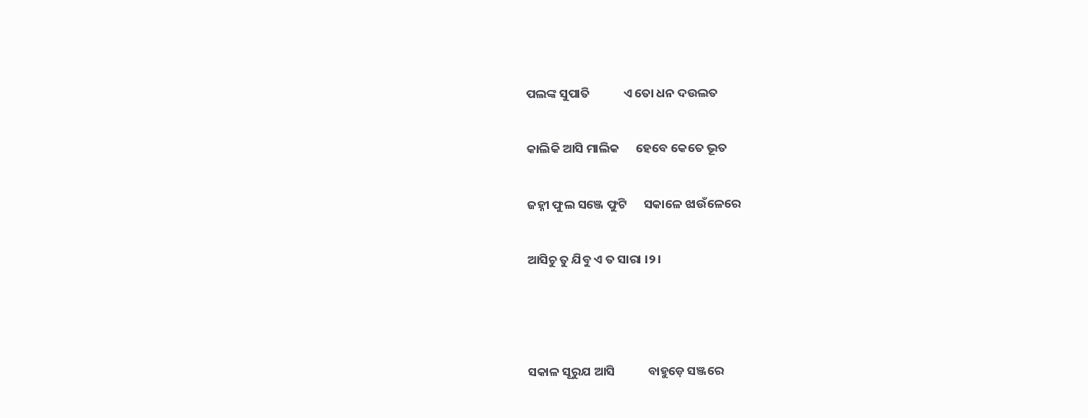ପଲଙ୍କ ସୁପାତି            ଏ ତୋ ଧନ ଦଉଲତ

କାଲିକି ଆସି ମାଲିକ      ହେବେ କେତେ ଭୂତ

ଜହ୍ନୀ ଫୁଲ ସଞ୍ଜେ ଫୁଟି      ସକାଳେ ଝାଉଁଳେରେ

ଆସିଚୁ ତୁ ଯିବୁ ଏ ତ ସାରା ।୨।



ସକାଳ ସୂରୁଯ ଆସି            ବାହୁଡ଼େ ସଞ୍ଜରେ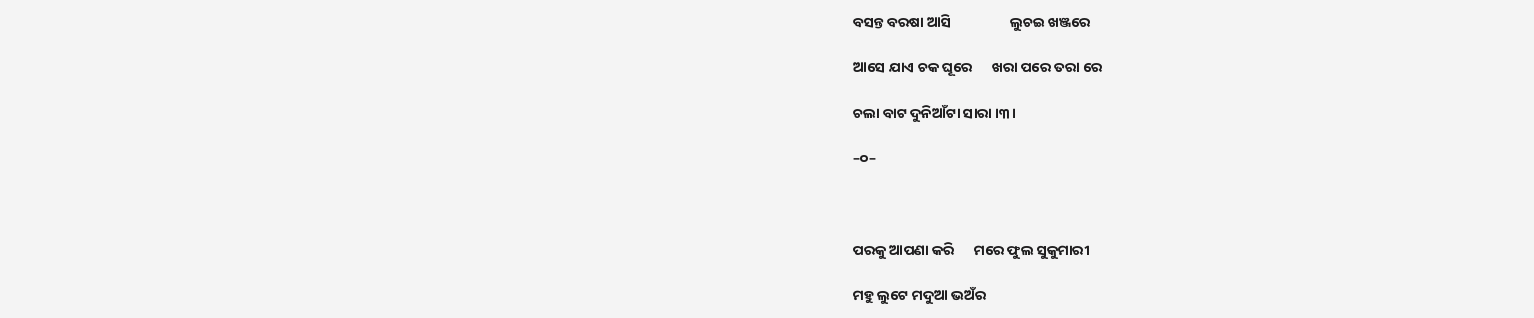ବସନ୍ତ ବରଷା ଆସି                  ଲୁଚଇ ଖଞ୍ଜରେ

ଆସେ ଯାଏ ଚକ ଘୂରେ      ଖରା ପରେ ତରା ରେ

ଚଲା ବାଟ ଦୁନିଆଁଟା ସାରା ।୩।

–୦–



ପରକୁ ଆପଣା କରି      ମରେ ଫୁଲ ସୁକୁମାରୀ

ମହୁ ଲୁଟେ ମଦୁଆ ଭଅଁର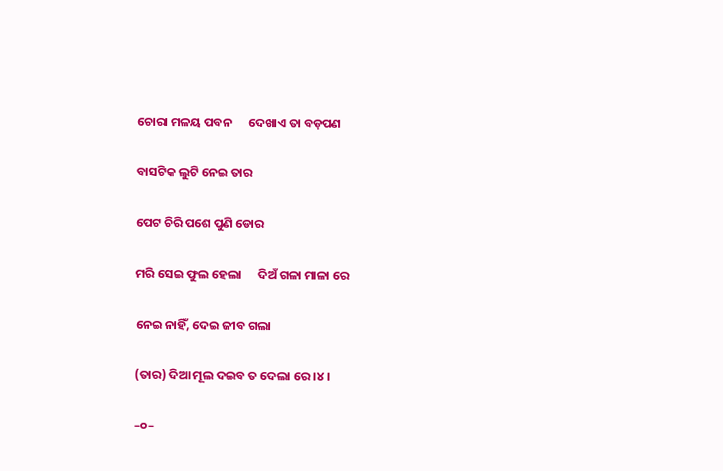ଚୋରା ମଳୟ ପବନ      ଦେଖାଏ ତା ବଡ଼ପଣ

ବାସଟିକ ଲୁଟି ନେଇ ତାର

ପେଟ ଚିରି ପଶେ ପୁଣି ଡୋର

ମରି ସେଇ ଫୁଲ ହେଲା      ଦିଅଁ ଗଳା ମାଳା ରେ

ନେଇ ନାହିଁ, ଦେଇ ଜୀବ ଗଲା

(ତାର) ଦିଆ ମୂଲ ଦଇବ ତ ଦେଲା ରେ ।୪।

–୦–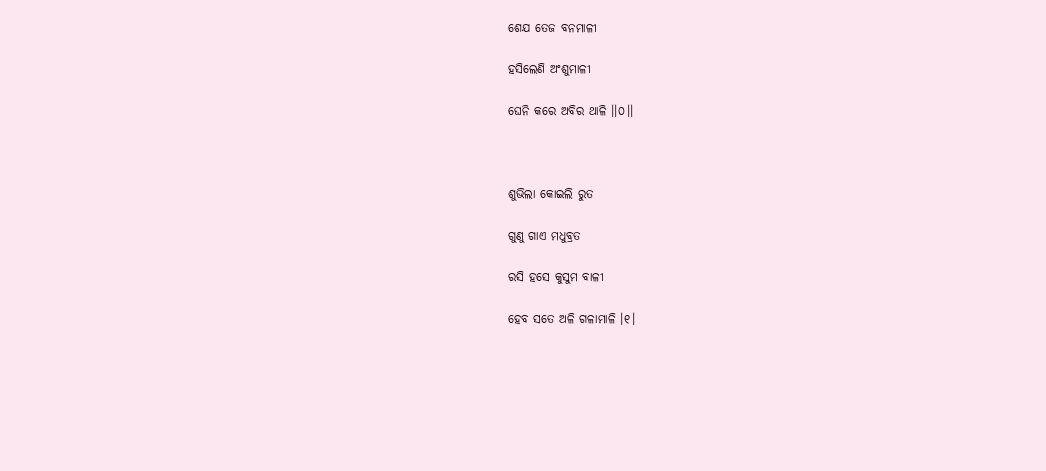ଶେଯ ତେଜ ବନମାଳୀ

ହସିଲେଣି ଅଂଶୁମାଳୀ

ଘେନି କରେ ଅବିର ଥାଳି ।।୦।।



ଶୁଭିଲା କୋଇଲି ରୁତ

ଗୁଣୁ ଗାଏ ମଧୁବ୍ରତ

ରସି ହସେ କୁସୁମ ବାଳୀ

ହେବ ସତେ ଅଳି ଗଳାମାଳି ।୧।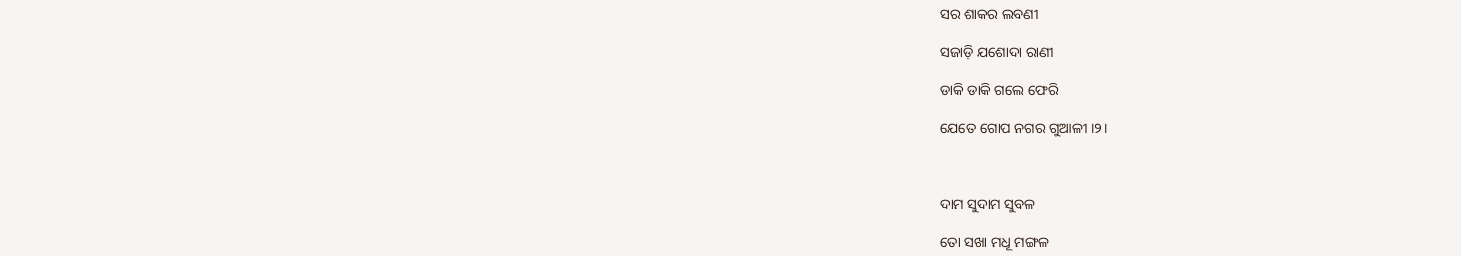ସର ଶାକର ଲବଣୀ

ସଜାଡ଼ି ଯଶୋଦା ରାଣୀ

ଡାକି ଡାକି ଗଲେ ଫେରି

ଯେତେ ଗୋପ ନଗର ଗୁଆଳୀ ।୨।



ଦାମ ସୁଦାମ ସୁବଳ

ତୋ ସଖା ମଧୂ ମଙ୍ଗଳ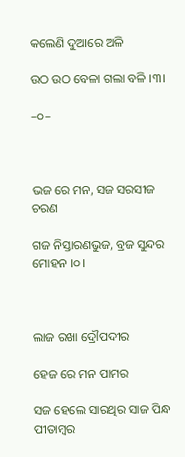କଲେଣି ଦୁଆରେ ଅଳି

ଉଠ ଉଠ ବେଳା ଗଲା ବଳି ।୩।

–୦–



ଭଜ ରେ ମନ, ସଜ ସରସୀଜ ଚରଣ

ଗଜ ନିସ୍ତାରଣଭୁଜ, ବ୍ରଜ ସୁନ୍ଦର ମୋହନ ।୦।



ଲାଜ ରଖା ଦ୍ରୌପଦୀର

ହେଜ ରେ ମନ ପାମର

ସଜ ହେଲେ ସାରଥିର ସାଜ ପିନ୍ଧ ପୀତାମ୍ବର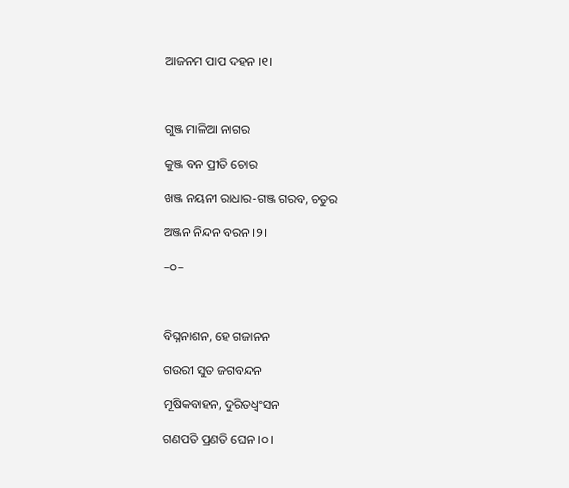ଆଜନମ ପାପ ଦହନ ।୧।



ଗୁଞ୍ଜ ମାଳିଆ ନାଗର

କୁଞ୍ଜ ବନ ପ୍ରୀତି ଚୋର

ଖଞ୍ଜ ନୟନୀ ରାଧାର-ଗଞ୍ଜ ଗରବ, ଚତୁର

ଅଞ୍ଜନ ନିନ୍ଦନ ବରନ ।୨।

–୦–



ବିଘ୍ନନାଶନ, ହେ ଗଜାନନ

ଗଉରୀ ସୁତ ଜଗବନ୍ଦନ

ମୂଷିକବାହନ, ଦୁରିତଧ୍ୱଂସନ

ଗଣପତି ପ୍ରଣତି ଘେନ ।୦।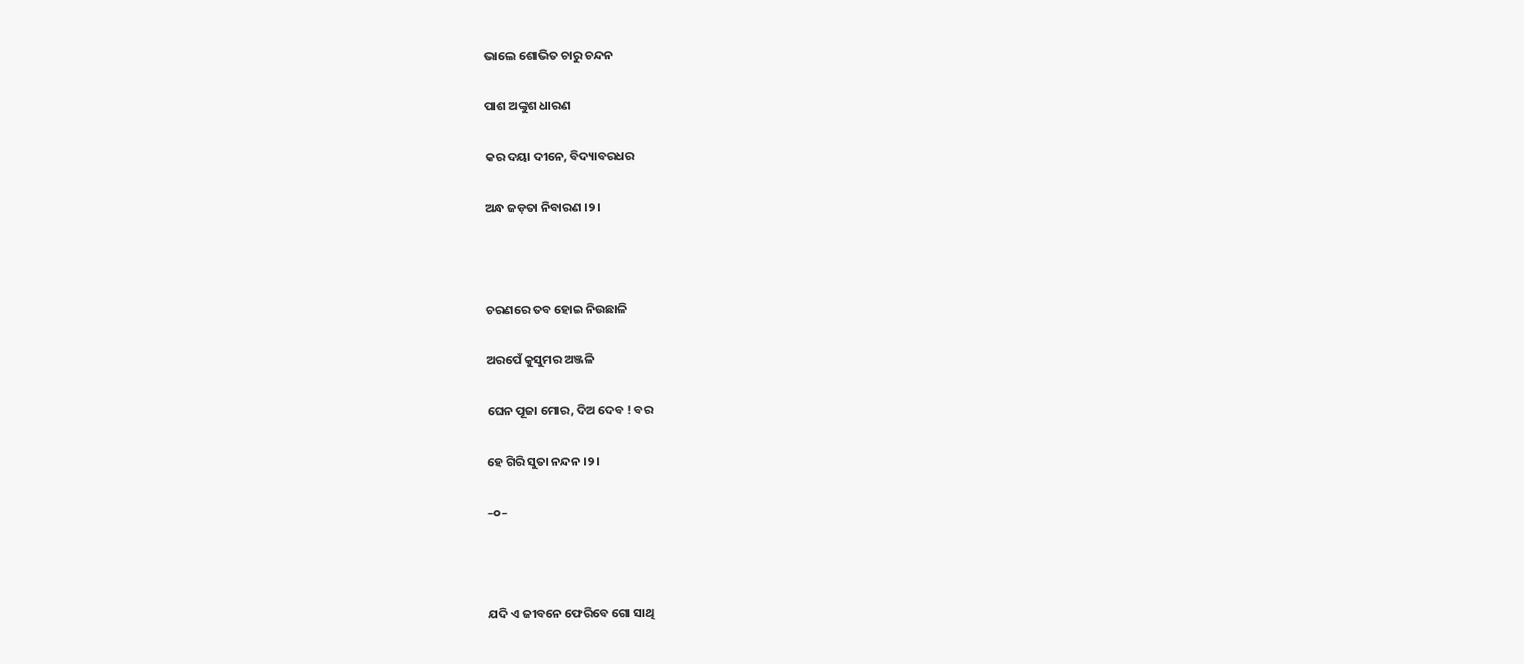ଭାଲେ ଶୋଭିତ ଚାରୁ ଚନ୍ଦନ

ପାଶ ଅଙ୍କୁଶ ଧାରଣ

କର ଦୟା ଦୀନେ, ବିଦ୍ୟାବରଧର

ଅନ୍ଧ ଜଡ଼ତା ନିବାରଣ ।୨।



ଚରଣରେ ତବ ହୋଇ ନିଉଛାଳି

ଅରପେଁ କୁସୁମର ଅଞ୍ଜଳି

ଘେନ ପୂଜା ମୋର, ଦିଅ ଦେବ ! ବର

ହେ ଗିରି ସୁତା ନନ୍ଦନ ।୨।

–୦–



ଯଦି ଏ ଜୀବନେ ଫେରିବେ ଗୋ ସାଥି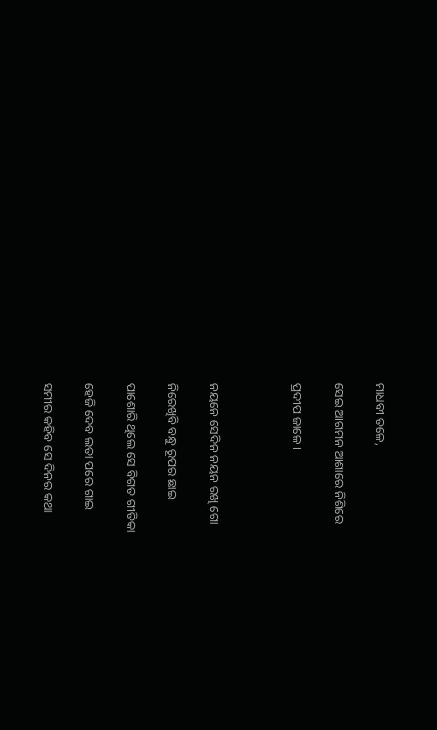ମାଧବୀ ତଳେ,

ସେଇ ଆଗମନ ଆଶାରେ ନିଶିରେ

ପ୍ରଦୀପ ଜାଳେ ।



ନୟନେ ସେଦିନ ନୟନ ରଖି ଗୋ

ନିରେଖିବି ବନ୍ଧୁ ରୂପର ଛାଇ

ପାଶୋରି ଥିଲେ ସେ ବିଗତ ଗୀତିକା

ହେଜି ଦେବ ଲତା ପରେ ଗାଇ

ସମୀର କହିବ ସେ ଦିନର କଥା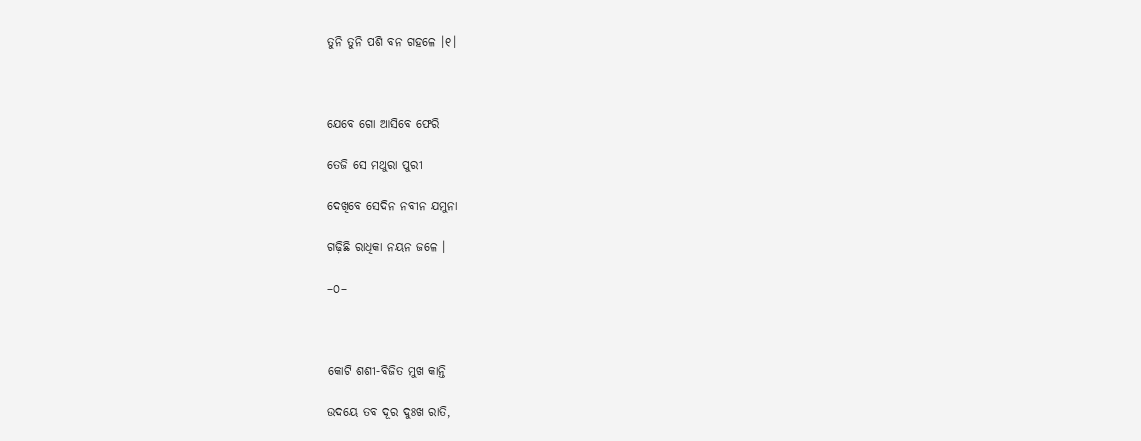ତୁନି ତୁନି ପଶି ବନ ଗହଳେ ।୧।



ଯେବେ ଗୋ ଆସିବେ ଫେରି

ତେଜି ସେ ମଥୁରା ପୁରୀ

ଦେଖିବେ ସେଦିନ ନବୀନ ଯମୁନା

ଗଢ଼ିଛି ରାଧିକା ନୟନ ଜଳେ ।

–୦–



କୋଟି ଶଶୀ-ବିଜିତ ମୁଖ କାନ୍ତି

ଉଦୟେ ତବ ଦୂର ଦୁଃଖ ରାତି,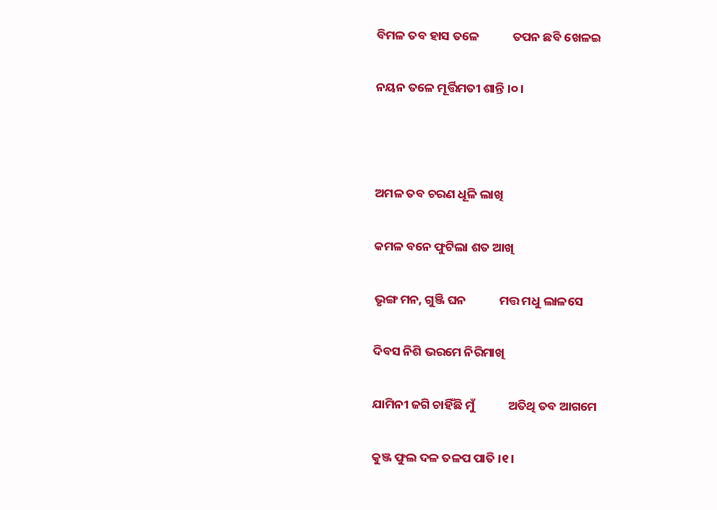ବିମଳ ତବ ହାସ ତଳେ            ତପନ ଛବି ଖେଳଇ

ନୟନ ତଳେ ମୂର୍ତ୍ତିମତୀ ଶାନ୍ତି ।୦।



ଅମଳ ତବ ଚରଣ ଧୂଳି ଲାଖି

କମଳ ବନେ ଫୁଟିଲା ଶତ ଆଖି

ଭୃଙ୍ଗ ମନ, ଗୁଞ୍ଜି ଘନ            ମତ୍ତ ମଧୁ ଲାଳସେ

ଦିବସ ନିଶି ଭରମେ ନିରିମାଖି

ଯାମିନୀ ଜଗି ଚାହିଁଛି ମୁଁ            ଅତିଥି ତବ ଆଗମେ

କୁଞ୍ଜ ଫୁଲ ଦଳ ତଳପ ପାତି ।୧।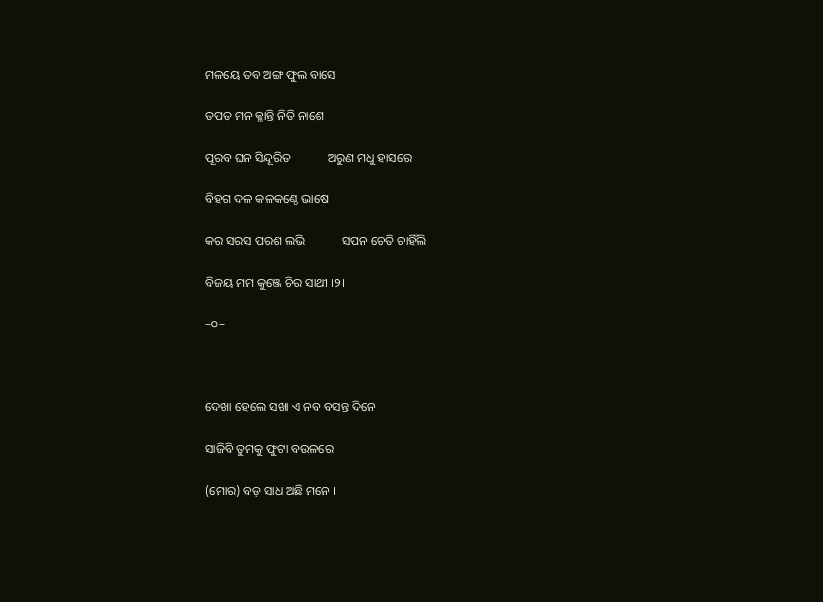ମଳୟେ ତବ ଅଙ୍ଗ ଫୁଲ ବାସେ

ତପତ ମନ କ୍ଳାନ୍ତି ନିତି ନାଶେ

ପୂରବ ଘନ ସିନ୍ଦୂରିତ            ଅରୁଣ ମଧୁ ହାସରେ

ବିହଗ ଦଳ କଳକଣ୍ଠେ ଭାଷେ

କର ସରସ ପରଶ ଲଭି            ସପନ ଚେତି ଚାହିଁଲି

ବିଜୟ ମମ କୁଞ୍ଜେ ଚିର ସାଥୀ ।୨।

–୦–



ଦେଖା ହେଲେ ସଖା ଏ ନବ ବସନ୍ତ ଦିନେ

ସାଜିବି ତୁମକୁ ଫୁଟା ବଉଳରେ

(ମୋର) ବଡ଼ ସାଧ ଅଛି ମନେ ।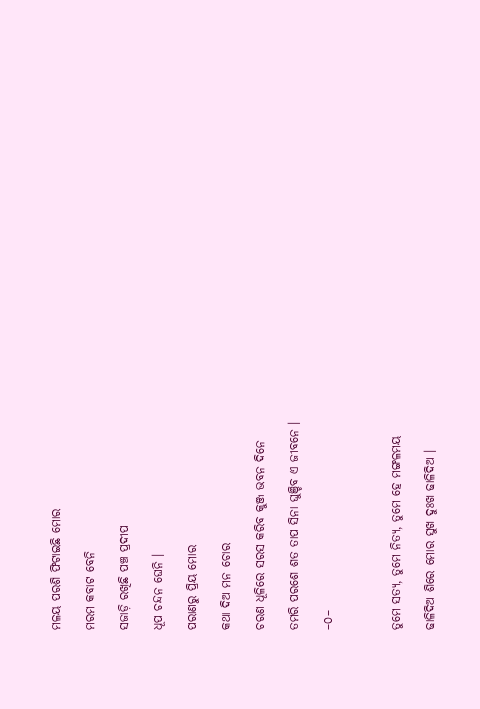ମଳୟ ପରଶି ଫିଟାଇଛି ମୋର

ମରମ କବାଟ ବେନି

ସଜାଡ଼ି ରଖିଛି ପଞ୍ଚ ପ୍ରଦୀପ

ଧୂପ ଚନ୍ଦନ ଘେନି ।

ପରାଣରୁ ପ୍ରିୟ ମୋର

କଥା ଦିଅ ମନ ଚୋର

ଚରଣ ଧୂଳିରେ ସରସ କରିବ କୁଞ୍ଜ ଭବନ ଦିନେ

ତମରି ପରଶେ ଶତ ତାପ ସିନା ଘୁଞ୍ଚିବ ଏ ଜୀବନେ ।

–୦–



ତୁମେ ସତ୍ୟ, ତୁମେ ନିତ୍ୟ, ତୁମେ ହେ ମଙ୍ଗଳମୟ

ଢାଳିଦିଅ ଶିରେ ମୋର ସୁଖ ଦୁଃଖ ଢାଳିଦିଅ ।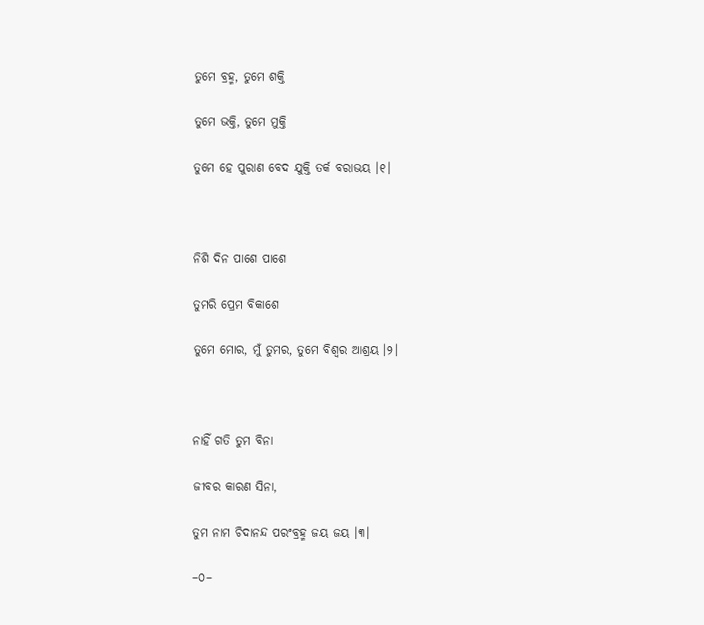ତୁମେ ବ୍ରହ୍ମ, ତୁମେ ଶକ୍ତି

ତୁମେ ଭକ୍ତି, ତୁମେ ମୁକ୍ତି

ତୁମେ ହେ ପୁରାଣ ବେଦ ଯୁକ୍ତି ତର୍କ ବରାଭୟ ।୧।



ନିଶି ଦିନ ପାଶେ ପାଶେ

ତୁମରି ପ୍ରେମ ବିକାଶେ

ତୁମେ ମୋର, ମୁଁ ତୁମର, ତୁମେ ବିଶ୍ୱର ଆଶ୍ରୟ ।୨।



ନାହିଁ ଗତି ତୁମ ବିନା

ଜୀବର କାରଣ ସିନା,

ତୁମ ନାମ ଚିଦାନନ୍ଦ ପରଂବ୍ରହ୍ମ ଜୟ ଜୟ ।୩।

–୦–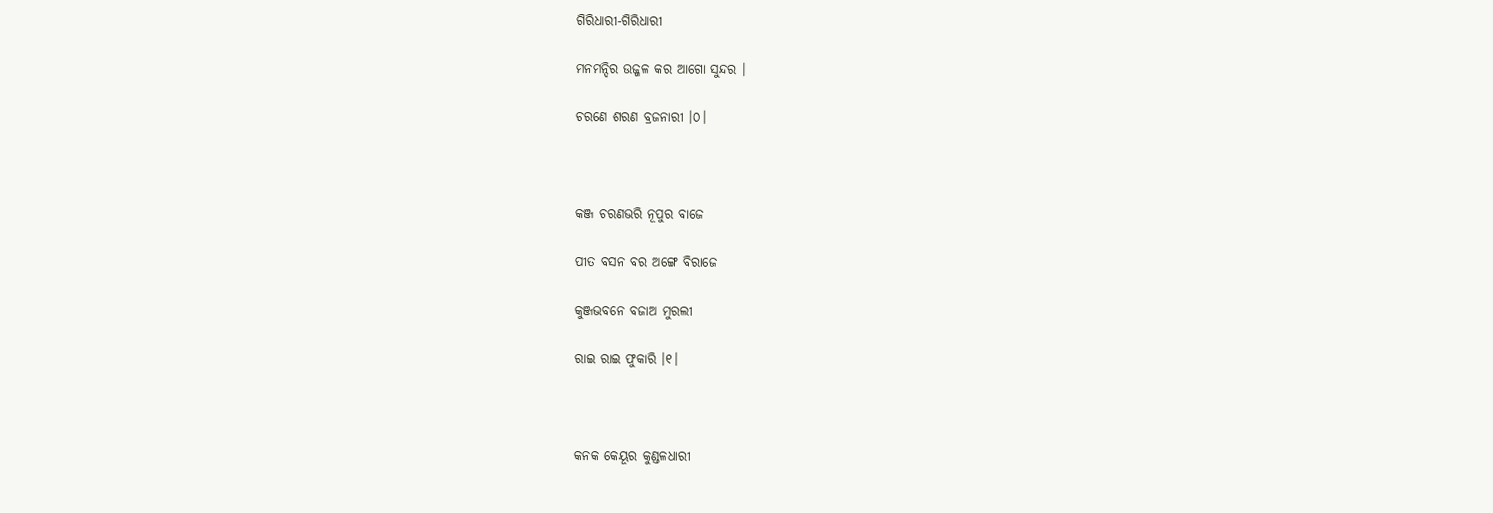ଗିରିଧାରୀ-ଗିରିଧାରୀ

ମନମନ୍ଦିର ଉଜ୍ଜଳ କର ଆଗୋ ସୁନ୍ଦର ।

ଚରଣେ ଶରଣ ବ୍ରଜନାରୀ ।୦।



କଞ୍ଜ ଚରଣଭରି ନୂପୁର ବାଜେ

ପୀତ ବସନ ବର ଅଙ୍ଗେ ବିରାଜେ

କୁଞ୍ଜଭବନେ ବଜାଅ ମୁରଲୀ

ରାଇ ରାଇ ଫୁକାରି ।୧।



କନକ କେୟୂର କୁଣ୍ଡଳଧାରୀ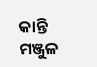କାନ୍ତି ମଞ୍ଜୁଳ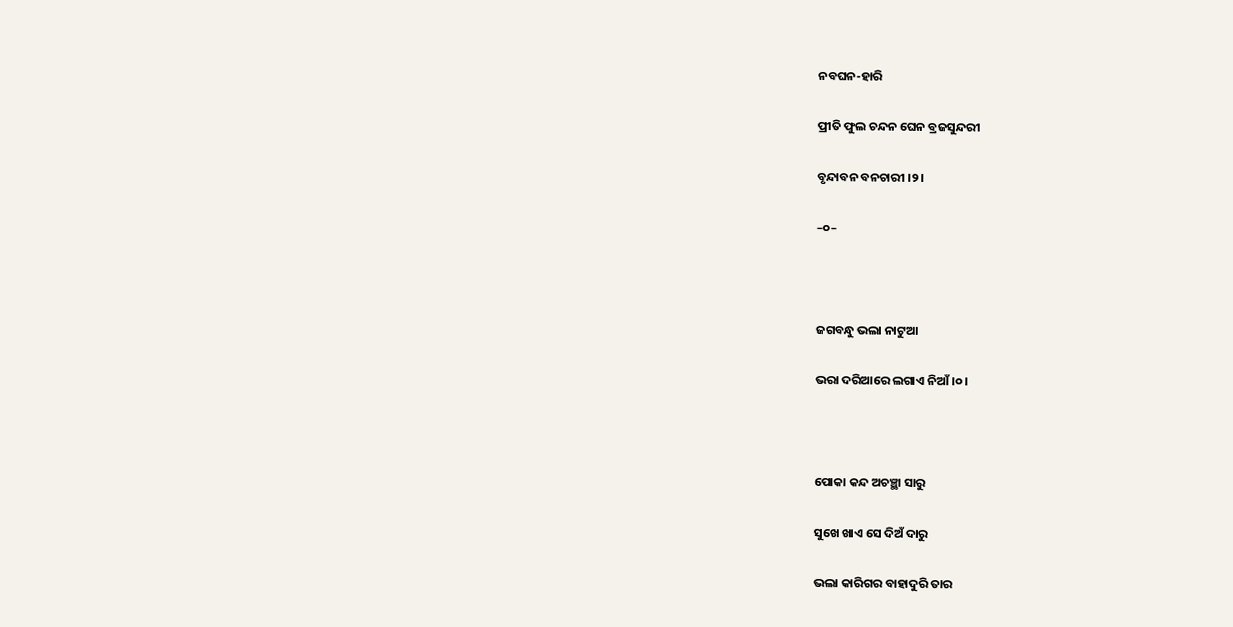ନବଘନ-ହାରି

ପ୍ରୀତି ଫୁଲ ଚନ୍ଦନ ଘେନ ବ୍ରଜସୁନ୍ଦରୀ

ବୃନ୍ଦାବନ ବନଚାରୀ ।୨।

–୦–



ଜଗବନ୍ଧୁ ଭଲା ନାଟୁଆ

ଭରା ଦରିଆରେ ଲଗାଏ ନିଆଁ ।୦।



ପୋକା କନ୍ଦ ଅଚଞ୍ଛା ସାରୁ

ସୁଖେ ଖାଏ ସେ ଦିଅଁ ଦାରୁ

ଭଲା କାରିଗର ବାହାଦୁରି ତାର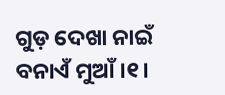ଗୁଡ଼ ଦେଖା ନାଇଁ ବନାଏଁ ମୁଆଁ ।୧।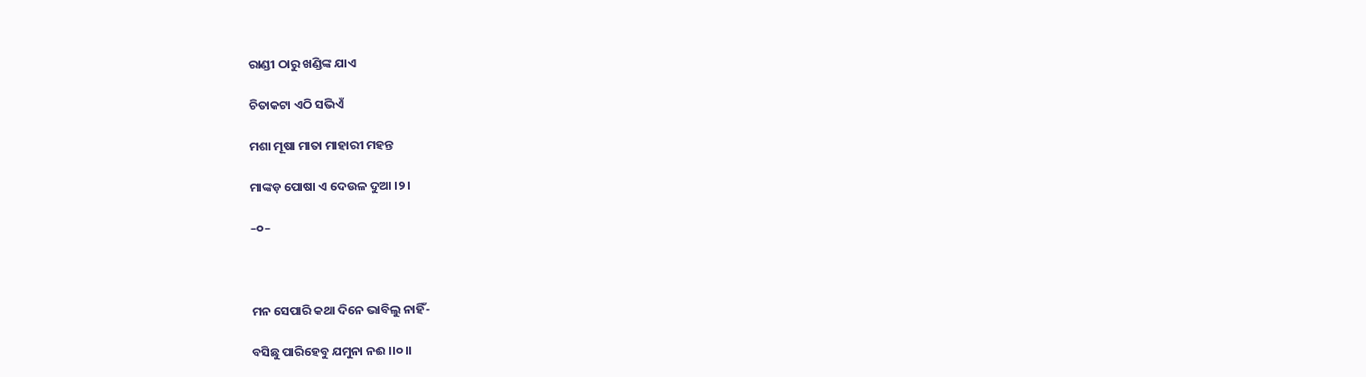ରାଣ୍ଡୀ ଠାରୁ ଖଣ୍ଡିଙ୍କ ଯାଏ

ଚିତାକଟା ଏଠି ସଭିଏଁ

ମଶା ମୂଷା ମାତା ମାହାରୀ ମହନ୍ତ

ମାଙ୍କଡ଼ ପୋଷା ଏ ଦେଉଳ ଦୁଆ ।୨।

–୦–



ମନ ସେପାରି କଥା ଦିନେ ଭାବିଲୁ ନାହିଁ-

ବସିଛୁ ପାରିହେବୁ ଯମୁନା ନଈ ।।୦।।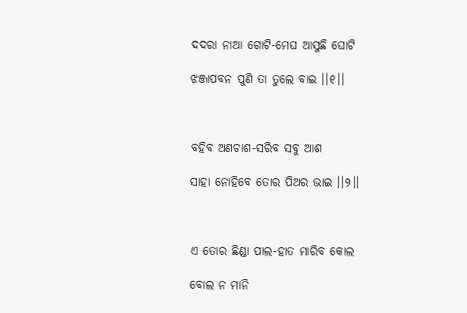ଦଦରା ନାଆ ଗୋଟି-ମେଘ ଆସୁଛି ଘୋଟି

ଝଞ୍ଜାପବନ ପୁଣି ତା ତୁଲେ ବାଇ ।।୧।।



ବହିବ ଅଣଚାଶ-ସରିବ ସବୁ ଆଶ

ସାହା ନୋହିବେ ତୋର ପିଅର ଭାଇ ।।୨।।



ଏ ତୋର ଛିଣ୍ଡା ପାଲ-ହାତ ମାରିବ କୋଲ

ବୋଲ ନ ମାନି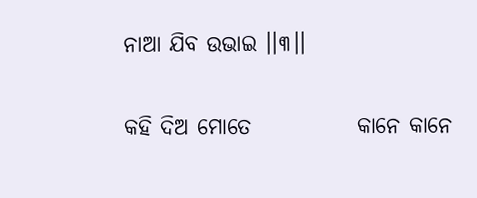ନାଆ ଯିବ ଉଭାଇ ।।୩।।

କହି ଦିଅ ମୋତେ            କାନେ କାନେ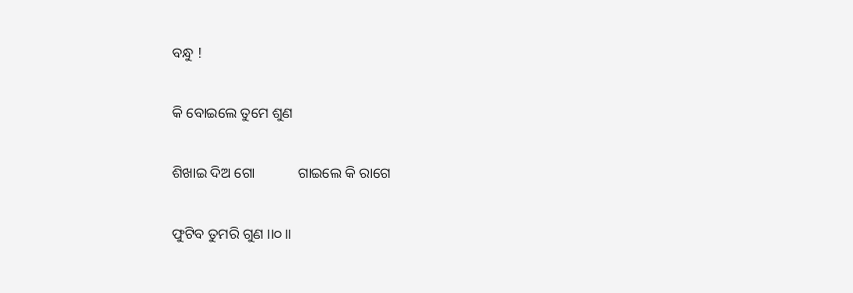ବନ୍ଧୁ !

କି ବୋଇଲେ ତୁମେ ଶୁଣ

ଶିଖାଇ ଦିଅ ଗୋ            ଗାଇଲେ କି ରାଗେ

ଫୁଟିବ ତୁମରି ଗୁଣ ।।୦।।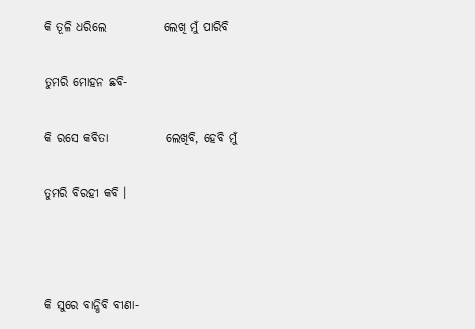କି ତୂଳି ଧରିଲେ            ଲେଖି ମୁଁ ପାରିବି

ତୁମରି ମୋହନ ଛବି-

କି ରସେ କବିତା            ଲେଖିବି, ହେବି ମୁଁ

ତୁମରି ବିରହୀ କବି ।



କି ସୁରେ ବାନ୍ଧିବି ବୀଣା-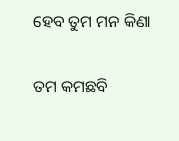ହେବ ତୁମ ମନ କିଣା

ତମ କମଛବି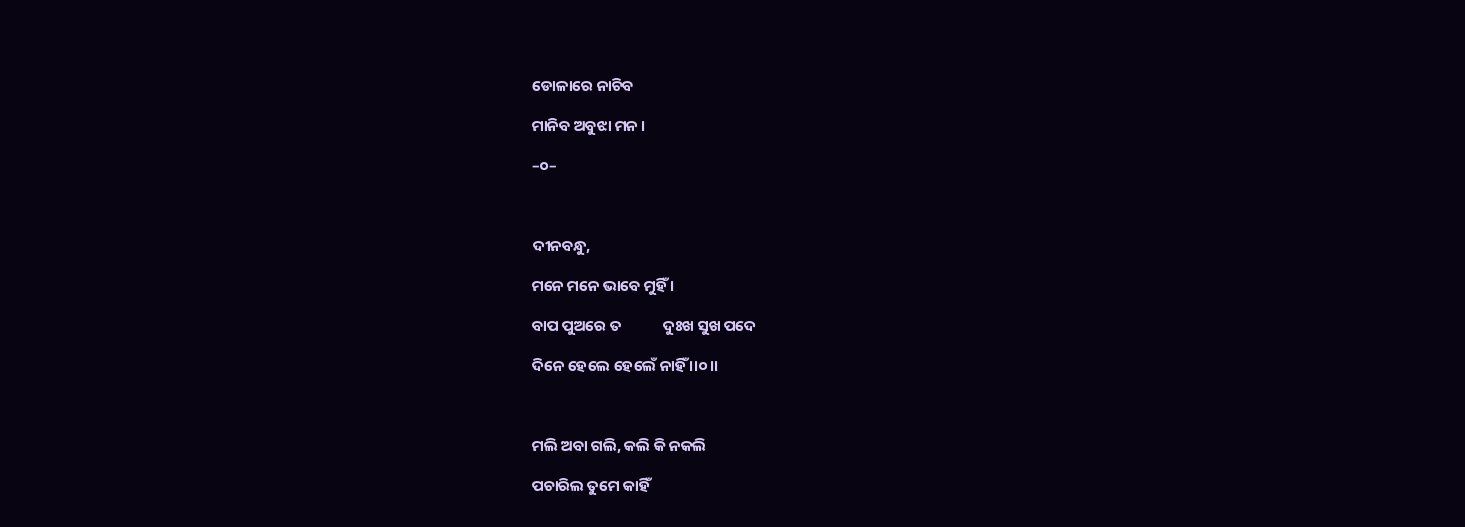ଡୋଳାରେ ନାଚିବ

ମାନିବ ଅବୁଝା ମନ ।

–୦–



ଦୀନବନ୍ଧୁ,

ମନେ ମନେ ଭାବେ ମୁହିଁ ।

ବାପ ପୁଅରେ ତ            ଦୁଃଖ ସୁଖ ପଦେ

ଦିନେ ହେଲେ ହେଲେଁ ନାହିଁ ।।୦।।



ମଲି ଅବା ଗଲି, କଲି କି ନକଲି

ପଚାରିଲ ତୁମେ କାହିଁ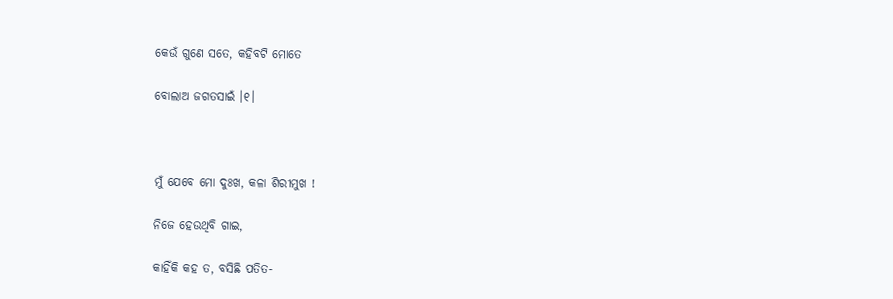କେଉଁ ଗୁଣେ ସତେ, କହିବଟି ମୋତେ

ବୋଲାଅ ଜଗତସାଇଁ ।୧।



ମୁଁ ଯେବେ ମୋ ଦୁଃଖ, କଳା ଶିରୀମୁଖ !

ନିଜେ ହେଉଥିବି ଗାଇ,

କାହିଁକି କହ ତ, ବସିଛି ପତିତ-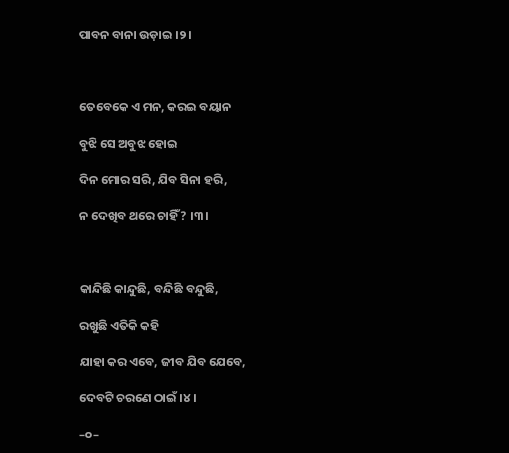ପାବନ ବାନା ଉଡ଼ାଇ ।୨।



ତେବେକେ ଏ ମନ, କରଇ ବୟାନ

ବୁଝି ସେ ଅବୁଝ ହୋଇ

ଦିନ ମୋର ସରି, ଯିବ ସିନା ହରି,

ନ ଦେଖିବ ଥରେ ଚାହିଁ ? ।୩।



କାନ୍ଦିଛି କାନ୍ଦୁଛି, ବନ୍ଦିଛି ବନ୍ଦୁଛି,

ରଖୁଛି ଏତିକି କହି

ଯାହା କର ଏବେ, ଜୀବ ଯିବ ଯେବେ,

ଦେବଟି ଚରଣେ ଠାଇଁ ।୪।

–୦–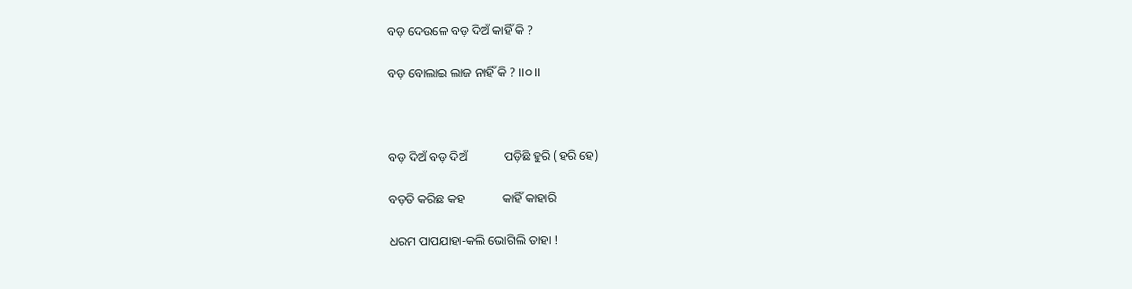ବଡ଼ ଦେଉଳେ ବଡ଼ ଦିଅଁ କାହିଁ କି ?

ବଡ଼ ବୋଲାଇ ଲାଜ ନାହିଁ କି ? ।।୦।।



ବଡ଼ ଦିଅଁ ବଡ଼ ଦିଅଁ            ପଡ଼ିଛି ହୁରି (ହରି ହେ)

ବଡ଼ତି କରିଛ କହ            କାହିଁ କାହାରି

ଧରମ ପାପଯାହା-କଲି ଭୋଗିଲି ତାହା !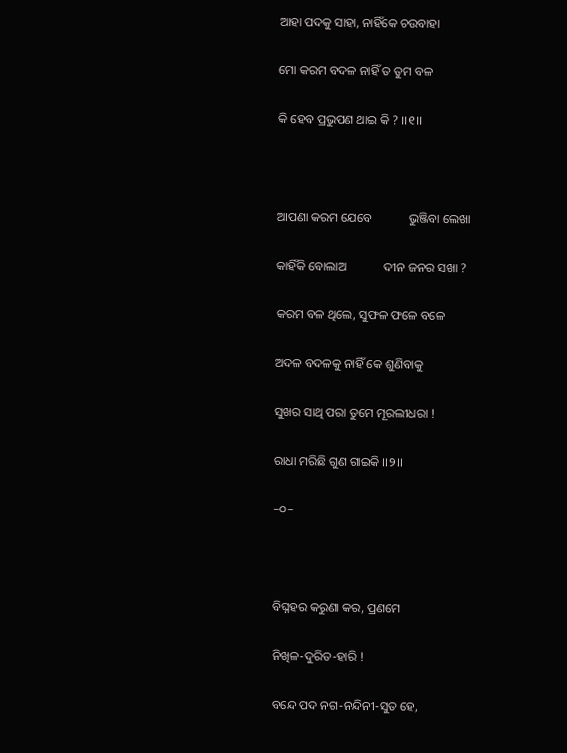ଆହା ପଦକୁ ସାହା, ନାହିଁକେ ଚଉବାହା

ମୋ କରମ ବଦଳ ନାହିଁ ତ ତୁମ ବଳ

କି ହେବ ପ୍ରଭୁପଣ ଥାଇ କି ? ।।୧।।



ଆପଣା କରମ ଯେବେ            ଭୁଞ୍ଜିବା ଲେଖା

କାହିଁକି ବୋଲାଅ            ଦୀନ ଜନର ସଖା ?

କରମ ବଳ ଥିଲେ, ସୁଫଳ ଫଳେ ବଳେ

ଅଦଳ ବଦଳକୁ ନାହିଁ କେ ଶୁଣିବାକୁ

ସୁଖର ସାଥି ପରା ତୁମେ ମୂରଲୀଧରା !

ରାଧା ମରିଛି ଗୁଣ ଗାଇକି ।।୨।।

–୦–



ବିଘ୍ନହର କରୁଣା କର, ପ୍ରଣମେ

ନିଖିଳ-ଦୁରିତ-ହାରି !

ବନ୍ଦେ ପଦ ନଗ-ନନ୍ଦିନୀ-ସୁତ ହେ,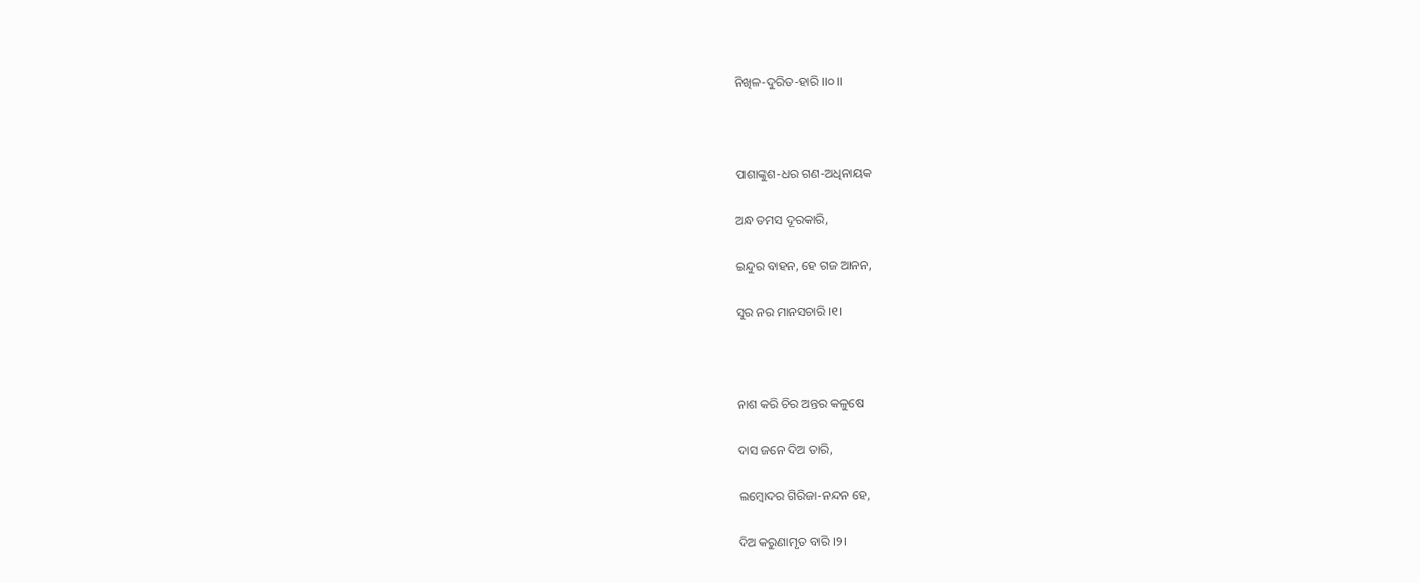ନିଖିଳ-ଦୁରିତ-ହାରି ।।୦।।



ପାଶାଙ୍କୁଶ-ଧର ଗଣ-ଅଧିନାୟକ

ଅନ୍ଧ ତମସ ଦୂରକାରି,

ଇନ୍ଦୁର ବାହନ, ହେ ଗଜ ଆନନ,

ସୁର ନର ମାନସଚାରି ।୧।



ନାଶ କରି ଚିର ଅନ୍ତର କଳୁଷେ

ଦାସ ଜନେ ଦିଅ ତାରି,

ଲମ୍ବୋଦର ଗିରିଜା-ନନ୍ଦନ ହେ,

ଦିଅ କରୁଣାମୃତ ବାରି ।୨।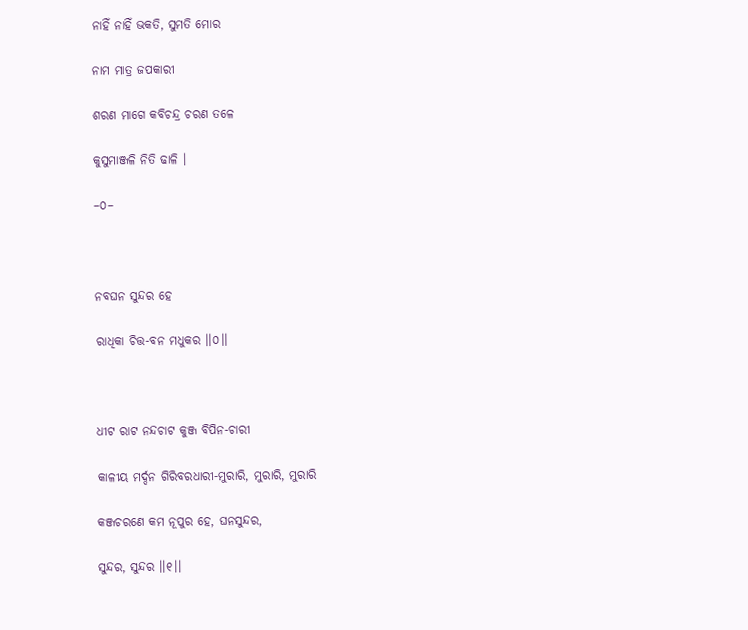ନାହିଁ ନାହିଁ ଭକତି, ସୁମତି ମୋର

ନାମ ମାତ୍ର ଜପକାରୀ

ଶରଣ ମାଗେ କବିଚନ୍ଦ୍ର ଚରଣ ତଳେ

କୁସୁମାଞ୍ଜଳି ନିତି ଢାଳି ।

–୦–



ନବଘନ ସୁନ୍ଦର ହେ

ରାଧିକା ଚିତ୍ତ-ବନ ମଧୁକର ।।୦।।



ଧୀଟ ରାଟ ନନ୍ଦଚାଟ କୁଞ୍ଜ ବିପିନ-ଚାରୀ

କାଳୀୟ ମର୍ଦ୍ଦନ ଗିରିବରଧାରୀ-ମୁରାରି, ମୁରାରି, ମୁରାରି

କଞ୍ଜଚରଣେ କମ ନୂପୁର ହେ, ଘନସୁନ୍ଦର,

ସୁନ୍ଦର, ସୁନ୍ଦର ।।୧।।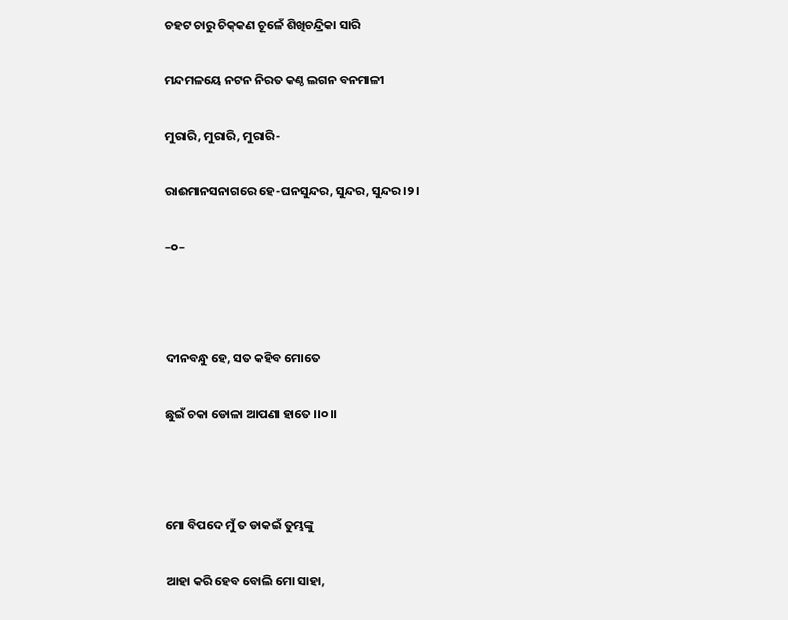ଚହଟ ଚାରୁ ଚିକ୍‌କଣ ଚୂଳେଁ ଶିଖିଚନ୍ଦ୍ରିକା ସାରି

ମନ୍ଦମଳୟେ ନଟନ ନିରତ କଣ୍ଠ ଲଗନ ବନମାଳୀ

ମୁରାରି, ମୁରାରି, ମୁରାରି-

ରାଈମାନସନାଗରେ ହେ-ଘନସୁନ୍ଦର, ସୁନ୍ଦର, ସୁନ୍ଦର ।୨।

–୦–



ଦୀନବନ୍ଧୁ ହେ, ସତ କହିବ ମୋତେ

ଛୁଇଁ ଚକା ଡୋଳା ଆପଣା ହାତେ ।।୦।।



ମୋ ବିପଦେ ମୁଁ ତ ଡାକଇଁ ତୁମ୍ଭଙ୍କୁ

ଆହା କରି ହେବ ବୋଲି ମୋ ସାହା,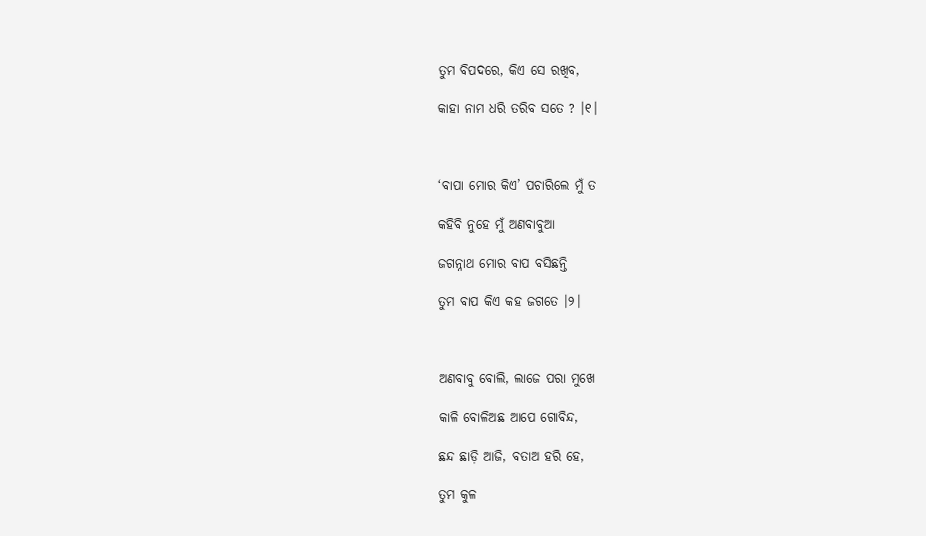ତୁମ ବିପଦରେ, କିଏ ସେ ରଖିବ,

କାହା ନାମ ଧରି ତରିବ ସତେ ? ।୧।



‘ବାପା ମୋର କିଏ’ ପଚାରିଲେ ମୁଁ ତ

କହିବି ନୁହେ ମୁଁ ଅଣବାବୁଆ

ଜଗନ୍ନାଥ ମୋର ବାପ ବସିଛନ୍ତି

ତୁମ ବାପ କିଏ କହ ଜଗତେ ।୨।



ଅଣବାବୁ ବୋଲି, ଲାଜେ ପରା ମୁଖେ

କାଳି ବୋଳିଅଛ ଆପେ ଗୋବିନ୍ଦ,

ଛନ୍ଦ ଛାଡ଼ି ଆଜି, ବତାଅ ହରି ହେ,

ତୁମ କୁଳ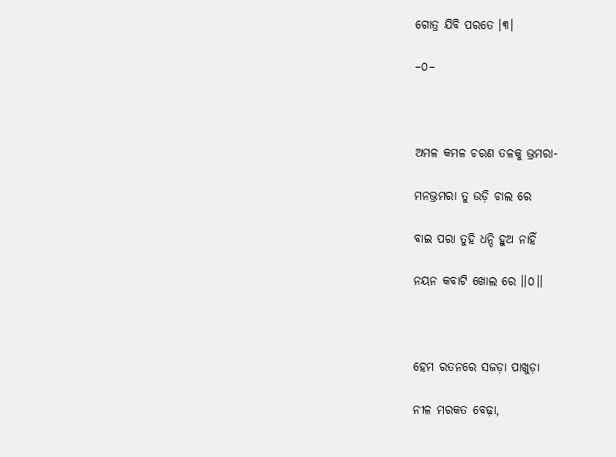ଗୋତ୍ର ଯିବି ପରତେ ।୩।

–୦–



ଅମଳ କମଳ ଚରଣ ତଳକୁ ଭ୍ରମରା-

ମନଭ୍ରମରା ତୁ ଉଡ଼ି ଚାଲ ରେ

ବାଇ ପରା ତୁହି ଧନ୍ଦି ହୁଅ ନାହିଁ

ନୟନ କବାଟି ଖୋଲ ରେ ।।୦।।



ହେମ ରତନରେ ସଜଡ଼ା ପାଖୁଡ଼ା

ନୀଳ ମରକତ ବେଢ଼ା,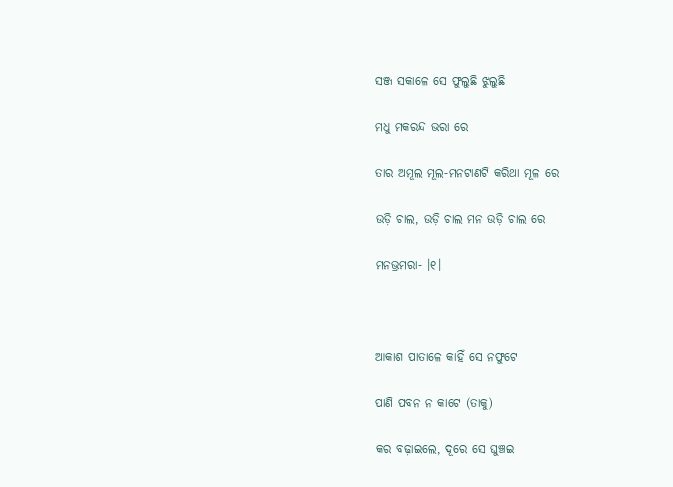ସଞ୍ଜ ସକାଳେ ସେ ଫୁଲୁଛି ଝୁଲୁଛି

ମଧୁ ମକରନ୍ଦ ଭରା ରେ

ତାର ଅମୂଲ ମୂଲ-ମନଟାଣଟି କରିଥା ମୂଳ ରେ

ଉଡ଼ି ଚାଲ, ଉଡ଼ି ଚାଲ ମନ ଉଡ଼ି ଚାଲ ରେ

ମନଭ୍ରମରା- ।୧।



ଆକାଶ ପାତାଳେ କାହିଁ ସେ ନଫୁଟେ

ପାଣି ପବନ ନ କାଟେ (ତାକୁ)

କର ବଢ଼ାଇଲେ, ଦୂରେ ସେ ଘୁଞ୍ଚଇ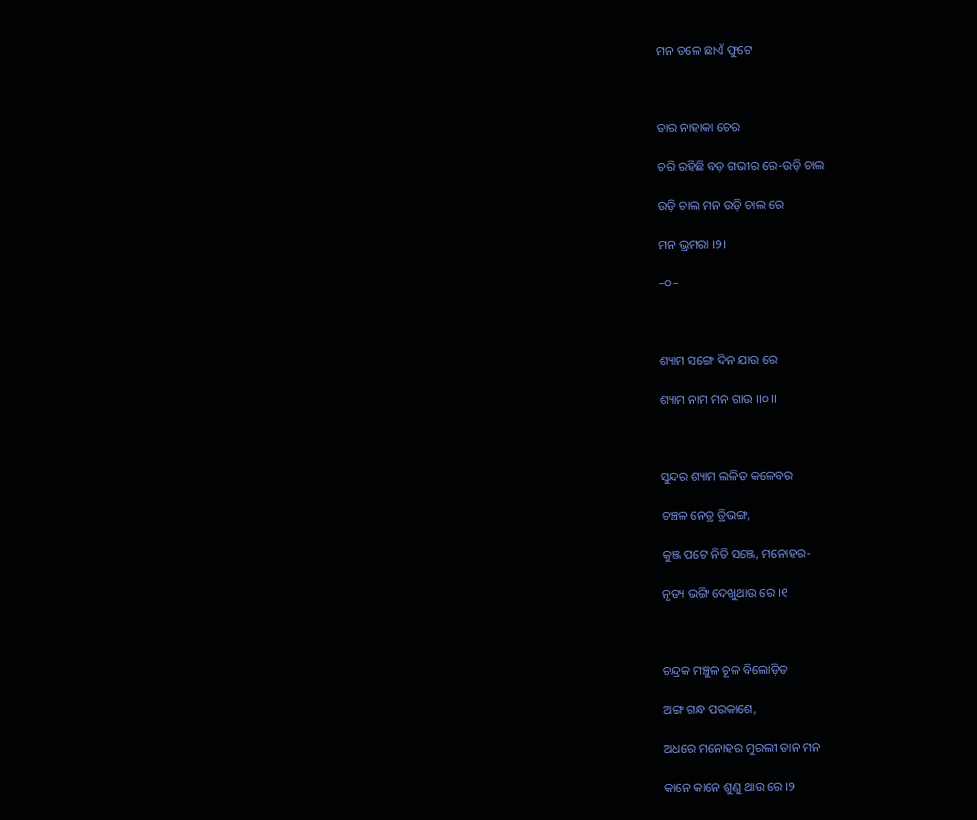ମନ ତଳେ ଛାଏଁ ଫୁଟେ



ତାର ନାହାକା ଚେର

ଚରି ରହିଛି ବଡ଼ ଗଭୀର ରେ-ଉଡ଼ି ଚାଲ

ଉଡ଼ି ଚାଲ ମନ ଉଡ଼ି ଚାଲ ରେ

ମନ ଭ୍ରମରା ।୨।

–୦–



ଶ୍ୟାମ ସଙ୍ଗେ ଦିନ ଯାଉ ରେ

ଶ୍ୟାମ ନାମ ମନ ଗାଉ ।।୦।।



ସୁନ୍ଦର ଶ୍ୟାମ ଲଳିତ କଳେବର

ଚଞ୍ଚଳ ନେତ୍ର ତ୍ରିଭଙ୍ଗ,

କୁଞ୍ଜ ପଟେ ନିତି ସଞ୍ଜେ, ମନୋହର-

ନୃତ୍ୟ ଭଙ୍ଗି ଦେଖୁଥାଉ ରେ ।୧



ଚନ୍ଦ୍ରକ ମଞ୍ଚୁଳ ଚୂଳ ବିଲୋଡ଼ିତ

ଅଙ୍ଗ ଗନ୍ଧ ପରକାଶେ,

ଅଧରେ ମନୋହର ମୁରଲୀ ତାନ ମନ

କାନେ କାନେ ଶୁଣୁ ଥାଉ ରେ ।୨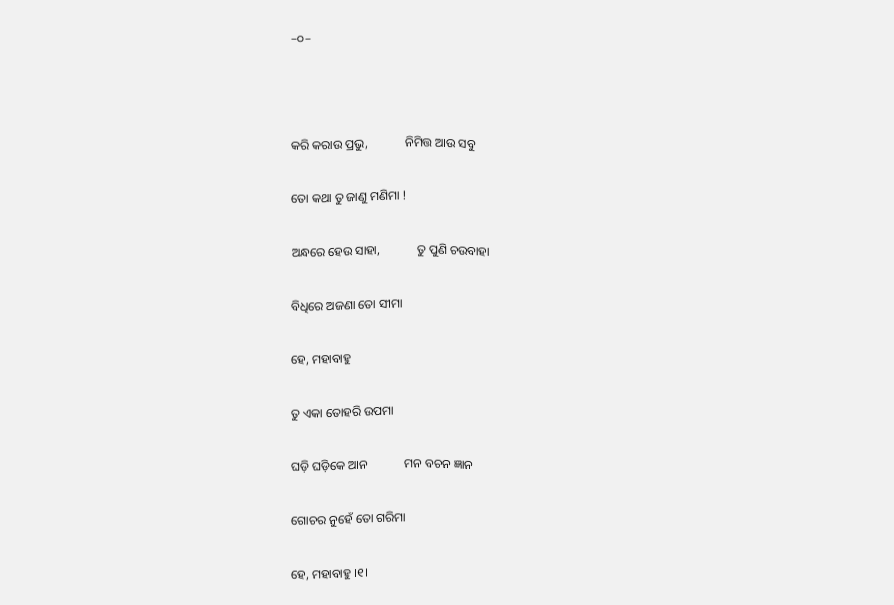–୦–



କରି କରାଉ ପ୍ରଭୁ,            ନିମିତ୍ତ ଆଉ ସବୁ

ତୋ କଥା ତୁ ଜାଣୁ ମଣିମା !

ଅନ୍ଧରେ ହେଉ ସାହା,            ତୁ ପୁଣି ଚଉବାହା

ବିଧିରେ ଅଜଣା ତୋ ସୀମା

ହେ, ମହାବାହୁ

ତୁ ଏକା ତୋହରି ଉପମା

ଘଡ଼ି ଘଡ଼ିକେ ଆନ            ମନ ବଚନ ଜ୍ଞାନ

ଗୋଚର ନୁହେଁ ତୋ ଗରିମା

ହେ, ମହାବାହୁ ।୧।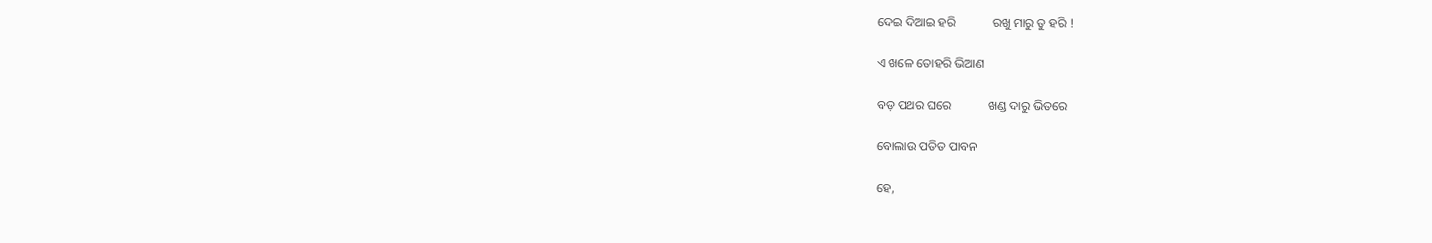ଦେଇ ଦିଆଇ ହରି            ରଖୁ ମାରୁ ତୁ ହରି !

ଏ ଖଳେ ତୋହରି ଭିଆଣ

ବଡ଼ ପଥର ଘରେ            ଖଣ୍ଡ ଦାରୁ ଭିତରେ

ବୋଲାଉ ପତିତ ପାବନ

ହେ,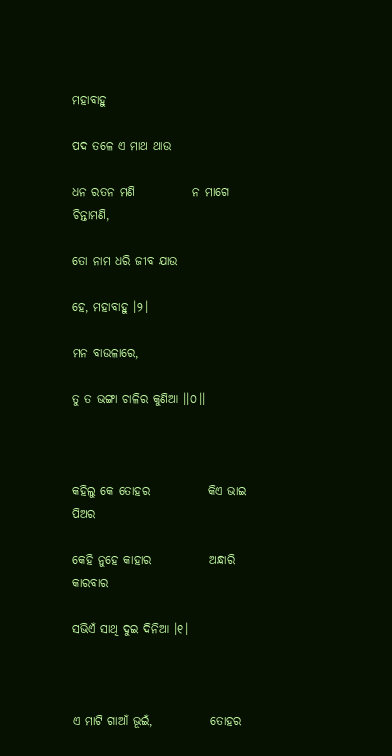ମହାବାହୁ

ପଦ ତଳେ ଏ ମାଥ ଥାଉ

ଧନ ରତନ ମଣି            ନ ମାଗେ ଚିନ୍ତାମଣି,

ତୋ ନାମ ଧରି ଜୀବ ଯାଉ

ହେ, ମହାବାହୁ ।୨।

ମନ ବାଉଳାରେ,

ତୁ ତ ଭଙ୍ଗା ଚାଳିର କୁଣିଆ ।।୦।।



କହିଲୁ କେ ତୋହର            କିଏ ଭାଇ ପିଅର

କେହି ନୁହେ କାହାର            ଅନ୍ଧାରି କାରବାର

ସଭିଏଁ ସାଥି ଦୁଇ ଦିନିଆ ।୧।



ଏ ମାଟି ଗାଆଁ ଭୂଇଁ,            ତୋହର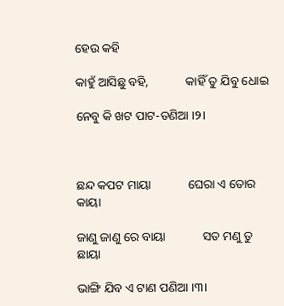ହେଉ କହି

କାହୁଁ ଆସିଛୁ ବହି,            କାହିଁ ତୁ ଯିବୁ ଧୋଇ

ନେବୁ କି ଖଟ ପାଟ-ତଣିଆ ।୨।



ଛନ୍ଦ କପଟ ମାୟା            ଘେରା ଏ ତୋର କାୟା

ଜାଣୁ ଜାଣୁ ରେ ବାୟା            ସତ ମଣୁ ତୁ ଛାୟା

ଭାଙ୍ଗି ଯିବ ଏ ଟାଣ ପଣିଆ ।୩।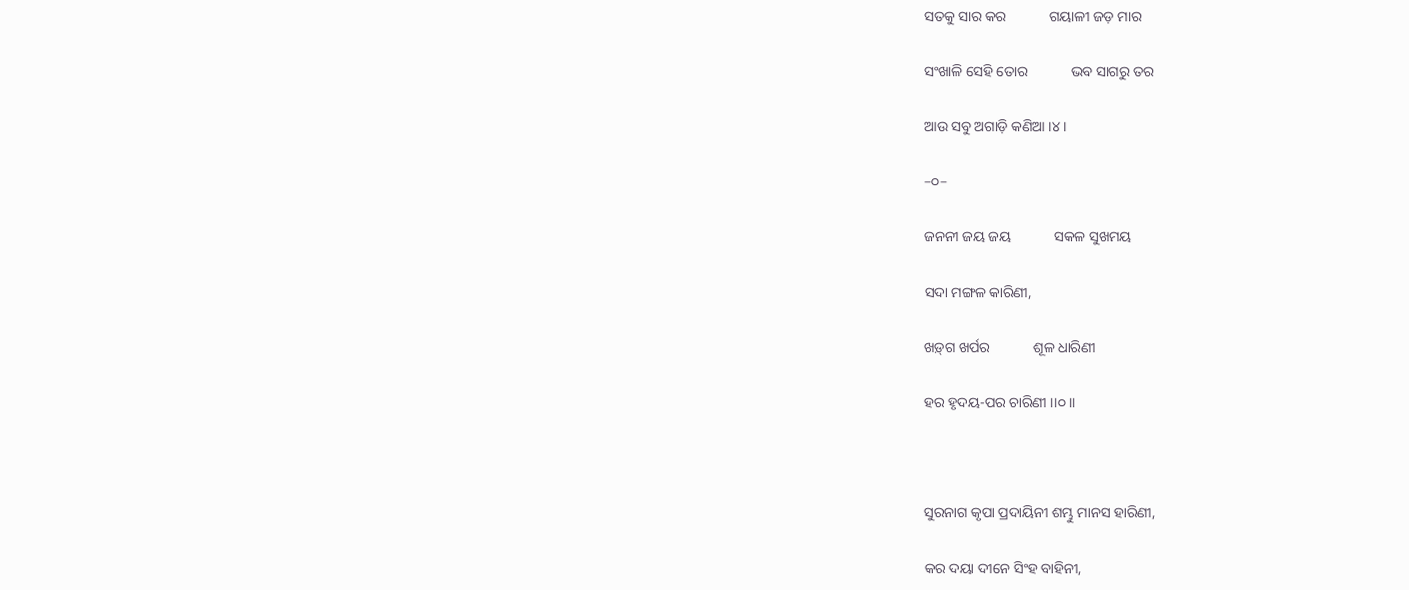ସତକୁ ସାର କର            ଗୟାଳୀ ଜଡ଼ ମାର

ସଂଖାଳି ସେହି ତୋର            ଭବ ସାଗରୁ ତର

ଆଉ ସବୁ ଅଗାଡ଼ି କଣିଆ ।୪।

–୦–

ଜନନୀ ଜୟ ଜୟ            ସକଳ ସୁଖମୟ

ସଦା ମଙ୍ଗଳ କାରିଣୀ,

ଖଡ଼୍‌ଗ ଖର୍ପର            ଶୂଳ ଧାରିଣୀ

ହର ହୃଦୟ-ପର ଚାରିଣୀ ।।୦।।



ସୁରନାଗ କୃପା ପ୍ରଦାୟିନୀ ଶମ୍ଭୁ ମାନସ ହାରିଣୀ,

କର ଦୟା ଦୀନେ ସିଂହ ବାହିନୀ,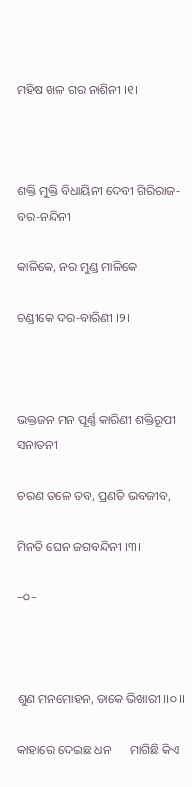ମହିଷ ଖଳ ଗର ନାଶିନୀ ।୧।



ଶକ୍ତି ମୁକ୍ତି ବିଧାୟିନୀ ଦେବୀ ଗିରିରାଜ-ବର-ନନ୍ଦିନୀ

କାଳିକେ, ନର ମୁଣ୍ଡ ମାଳିକେ

ଚଣ୍ଡୀକେ ଦର-ବାରିଣୀ ।୨।



ଭକ୍ତଜନ ମନ ପୂର୍ଣ୍ଣ କାରିଣୀ ଶକ୍ତିରୂପୀ ସନାତନୀ

ଚରଣ ତଳେ ତବ, ପ୍ରଣତି ଭବଜୀବ,

ମିନତି ଘେନ ଜଗବନ୍ଦିନୀ ।୩।

–୦–



ଶୁଣ ମନମୋହନ, ଡାକେ ଭିଖାରୀ ।।୦।।

କାହାରେ ଦେଇଛ ଧନ      ମାଗିଛି କିଏ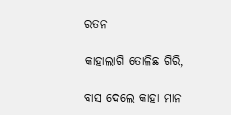ରତନ

କାହାଲାଗି ତୋଳିଛ ଗିରି,

ବାସ ଦେଲେ କାହା ମାନ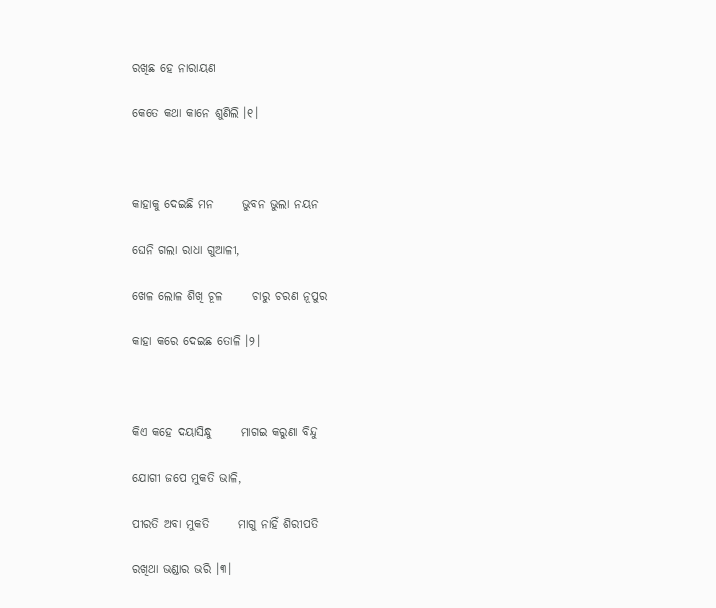ରଖିଛ ହେ ନାରାୟଣ

କେତେ କଥା କାନେ ଶୁଣିଲି ।୧।



କାହାକୁ ଦେଇଛି ମନ      ଭୁବନ ଭୁଲା ନୟନ

ଘେନି ଗଲା ରାଧା ଗୁଆଳୀ,

ଖେଳ ଲୋଳ ଶିଖି ଚୂଳ      ଚାରୁ ଚରଣ ନୂପୁର

କାହା କରେ ଦେଇଛ ତୋଳି ।୨।



କିଏ କହେ ଦୟାସିନ୍ଧୁ      ମାଗଇ କରୁଣା ବିନ୍ଦୁ

ଯୋଗୀ ଜପେ ମୁକତି ଭାଳି,

ପୀରତି ଅବା ମୁକତି      ମାଗୁ ନାହିଁ ଶିରୀପତି

ରଖିଥା ଭଣ୍ଡାର ଭରି ।୩।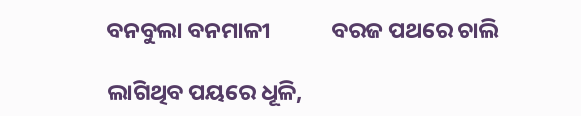ବନବୁଲା ବନମାଳୀ            ବରଜ ପଥରେ ଚାଲି

ଲାଗିଥିବ ପୟରେ ଧୂଳି,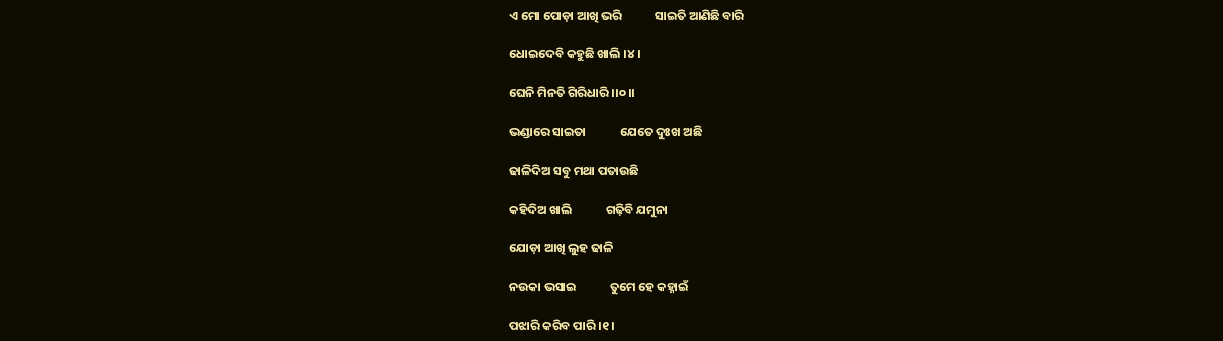ଏ ମୋ ପୋଡ଼ା ଆଖି ଭରି            ସାଇତି ଆଣିଛି ବାରି

ଧୋଇଦେବି କହୁଛି ଖାଲି ।୪।

ଘେନି ମିନତି ଗିରିଧାରି ।।୦।।

ଭଣ୍ଡାରେ ସାଇତା            ଯେତେ ଦୁଃଖ ଅଛି

ଢାଳିଦିଅ ସବୁ ମଥା ପତାଉଛି

କହିଦିଅ ଖାଲି            ଗଢ଼ିବି ଯମୁନା

ଯୋଡ଼ା ଆଖି ଲୁହ ଢାଳି

ନଉକା ଭସାଇ            ତୁମେ ହେ କହ୍ନାଇଁ

ପଝାରି କରିବ ପାରି ।୧।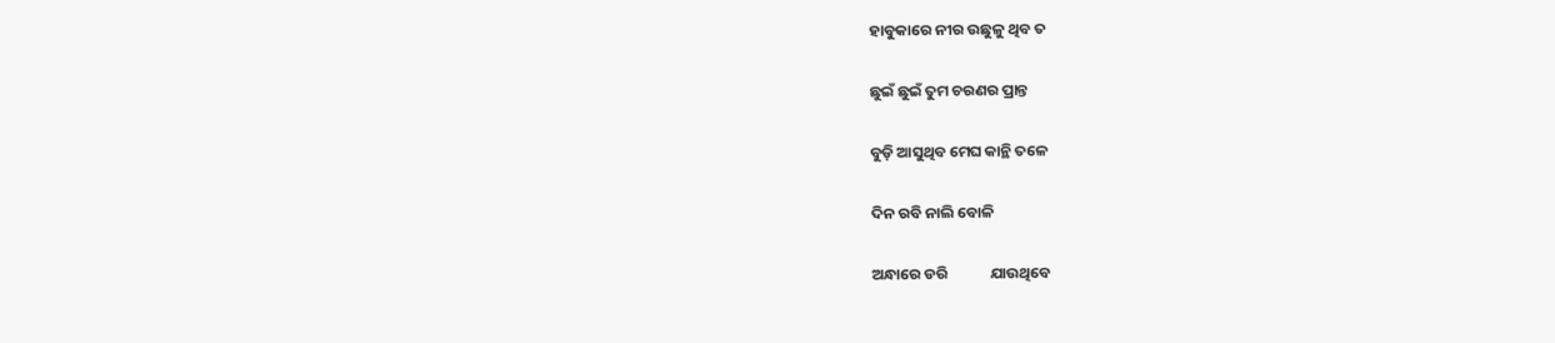ହାବୁକାରେ ନୀର ଉଛୁଳୁ ଥିବ ତ

ଛୁଇଁ ଛୁଇଁ ତୁମ ଚରଣର ପ୍ରାନ୍ତ

ବୁଡ଼ି ଆସୁଥିବ ମେଘ କାନ୍ଥି ତଳେ

ଦିନ ରବି ନାଲି ବୋଳି

ଅନ୍ଧାରେ ଡରି            ଯାଉଥିବେ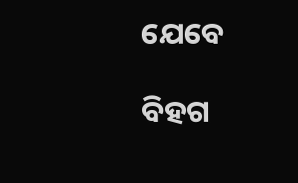ଯେବେ

ବିହଗ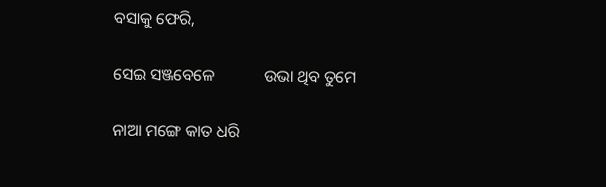ବସାକୁ ଫେରି,

ସେଇ ସଞ୍ଜବେଳେ            ଉଭା ଥିବ ତୁମେ

ନାଆ ମଙ୍ଗେ କାତ ଧରି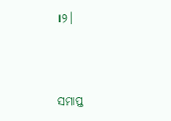।୨।



ସମାପ୍ତ